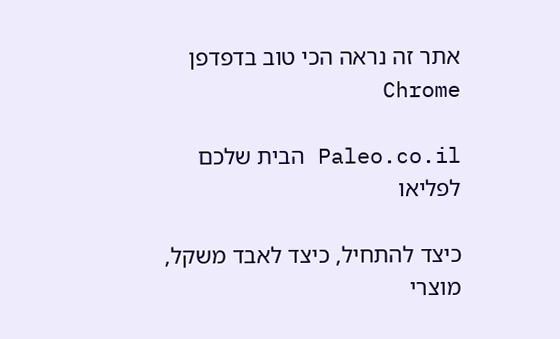אתר זה נראה הכי טוב בדפדפן Chrome

Paleo.co.il הבית שלכם לפליאו

כיצד להתחיל, כיצד לאבד משקל, מוצרי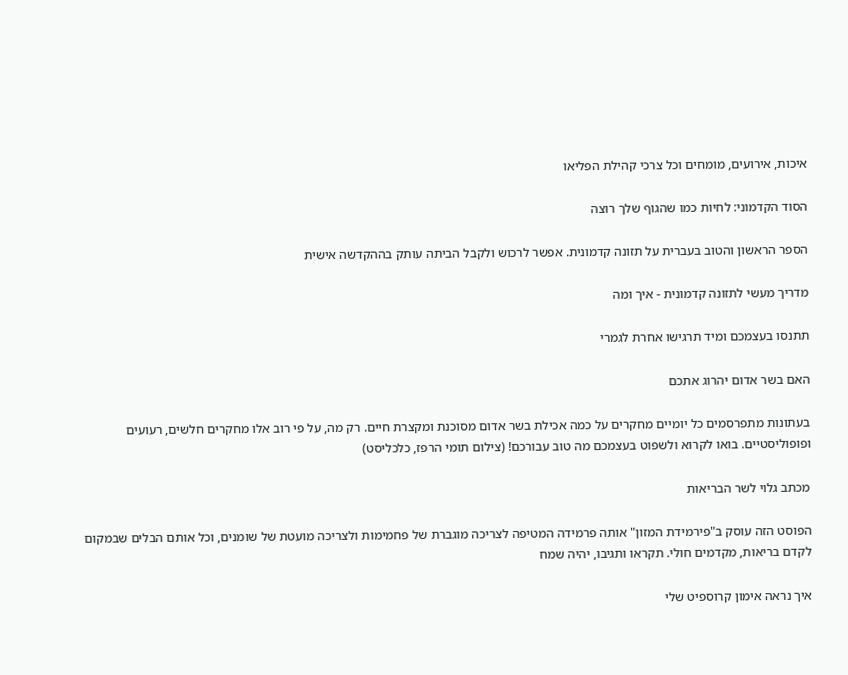איכות, אירועים, מומחים וכל צרכי קהילת הפליאו

הסוד הקדמוני: לחיות כמו שהגוף שלך רוצה

הספר הראשון והטוב בעברית על תזונה קדמונית. אפשר לרכוש ולקבל הביתה עותק בההקדשה אישית

מדריך מעשי לתזונה קדמונית - איך ומה

תתנסו בעצמכם ומיד תרגישו אחרת לגמרי

האם בשר אדום יהרוג אתכם

בעתונות מתפרסמים כל יומיים מחקרים על כמה אכילת בשר אדום מסוכנת ומקצרת חיים. רק מה, על פי רוב אלו מחקרים חלשים, רעועים ופופוליסטיים. בואו לקרוא ולשפוט בעצמכם מה טוב עבורכם! (צילום תומי הרפז, כלכליסט)

מכתב גלוי לשר הבריאות

הפוסט הזה עוסק ב"פירמידת המזון" אותה פרמידה המטיפה לצריכה מוגברת של פחמימות ולצריכה מועטת של שומנים, וכל אותם הבלים שבמקום לקדם בריאות, מקדמים חולי. תקראו ותגיבו, יהיה שמח

איך נראה אימון קרוספיט שלי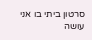סרטון ביתי בו אני עושה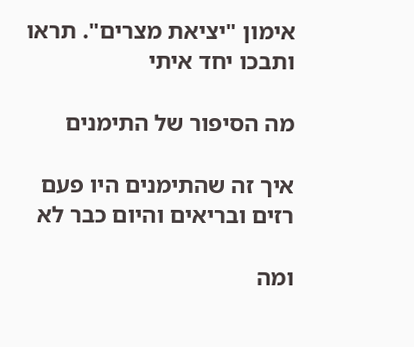אימון "יציאת מצרים". תראו ותבכו יחד איתי

מה הסיפור של התימנים

איך זה שהתימנים היו פעם רזים ובריאים והיום כבר לא

ומה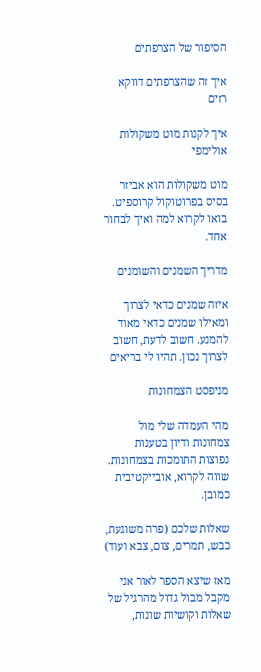הסיפור של הצרפתים

איך זה שהצרפתים דווקא רזים

איך לקנות מוט משקולות אולימפי

מוט משקולות הוא אביזר בסיס בפרוטוקול קרוספיט. בואו לקרוא למה ואיך לבחור אחד.

מדריך השמנים והשומנים

איזה שמנים כדאי לצרוך ומאילו שמנים כדאי מאוד להמנע. חשוב לדעת, חשוב לצרוך נכון. תהיו לי בריאים

מניפסט הצמחונות

מהי העמדה שלי מול צמחונות ודיון בטענות נפוצות התומכות בצמחונות. שווה לקרוא, אובייקטיבית כמובן.

שאלות שלכם (פרה משוגעת, כבש, תמרים, צום, צבא ועוד)

מאז שיצא הספר לאור אני מקבל מבול גדול מהרגיל של שאלות וקושיות שונות,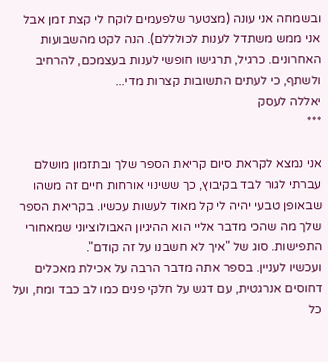ובשמחה אני עונה (מצטער שלפעמים לוקח לי קצת זמן אבל אני ממש משתדל לענות לכולללם). הנה לקט מהשבועות האחרונים. כרגיל, תרגישו חופשי לענות בעצמכם, להרחיב ולשתף, כי לעתים התשובות קצרות מדי...
יאללה לעסק
***

אני נמצא לקראת סיום קריאת הספר שלך ובתזמון מושלם עברתי לגור לבד בקיבוץ, כך ששינוי אורחות חיים זה משהו שבאופן טבעי יהיה לי קל מאוד לעשות עכשיו. בקריאת הספר שלך מה שהכי מדבר אליי הוא ההיגיון האבולוציוני שמאחורי התפישות. סוג של "איך לא חשבנו על זה קודם".
ועכשיו לעניין. בספר אתה מדבר הרבה על אכילת מאכלים דחוסים אנרגטית, עם דגש על חלקי פנים כמו לב כבד ומח, ועל כל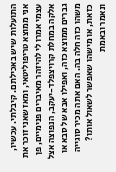התועלות שיש באכילתם. קיבלתי. עכשיו, אני ממוצא טריפוליטאי, ומאז שאני זוכר את עצמי אמרו לי להיזהר מאיברים פנימיים, פן אלקה במחלת קרויצפלד-יעקב, הנפוצה אצל גברים ממוצא כזה, ואפילו אבא של סבא או משהו כזה חלה בה. האם אתה מכיר סוגייה כזאת, או מישהו שאפשר לשאול אותו? ונאמר ובאמת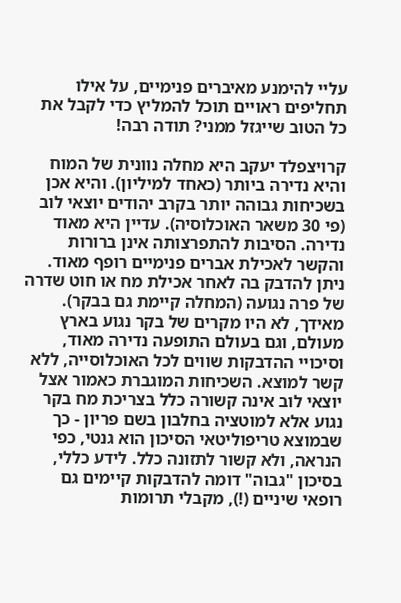עליי להימנע מאיברים פנימיים, על אילו תחליפים ראויים תוכל להמליץ כדי לקבל את כל הטוב שייגזל ממני? תודה רבה!

קרויצפלד יעקב היא מחלה נוונית של המוח והיא נדירה ביותר (כאחד למיליון). והיא אכן בשכיחות גבוהה יותר בקרב יהודים יוצאי לוב (פי 30 משאר האוכלוסיה). עדיין היא מאוד נדירה. הסיבות להתפרצותה אינן ברורות והקשר לאכילת אברים פנימיים רופף מאוד. ניתן להדבק בה לאחר אכילת מח או חוט שדרה של פרה נגועה (המחלה קיימת גם בבקר). מאידך, לא היו מקרים של בקר נגוע בארץ מעולם, וגם בעולם התופעה נדירה מאוד, וסיכויי ההדבקות שווים לכל האוכלוסייה, ללא קשר למוצא. השכיחות המוגברת כאמור אצל יוצאי לוב אינה קשורה כלל בצריכת מח בקר נגוע אלא למוטציה בחלבון בשם פריון - כך שבמוצא טריפוליטאי הסיכון הוא גנטי, כפי הנראה, ולא קשור לתזונה כלל. לידע כללי, בסיכון "גבוה" דומה להדבקות קיימים גם רופאי שיניים (!), מקבלי תרומות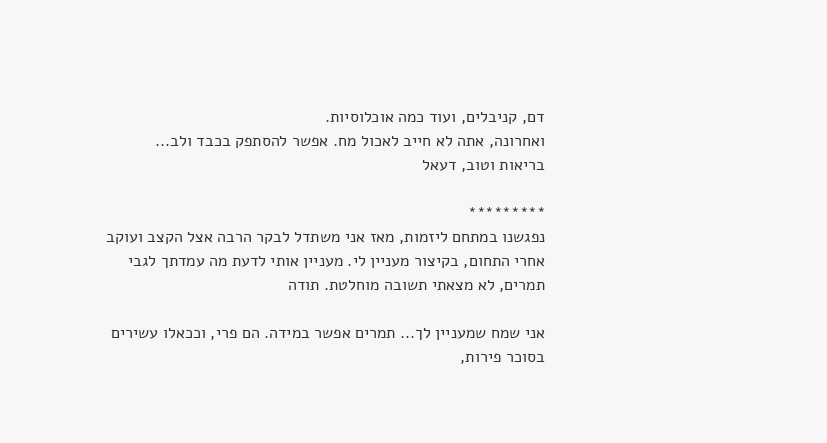דם, קניבלים, ועוד כמה אוכלוסיות.
ואחרונה, אתה לא חייב לאכול מח. אפשר להסתפק בכבד ולב...
בריאות וטוב, דעאל

*********
נפגשנו במתחם ליזמות, מאז אני משתדל לבקר הרבה אצל הקצב ועוקב אחרי התחום, בקיצור מעניין לי. מעניין אותי לדעת מה עמדתך לגבי תמרים, לא מצאתי תשובה מוחלטת. תודה

אני שמח שמעניין לך... תמרים אפשר במידה. הם פרי, וככאלו עשירים בסוכר פירות,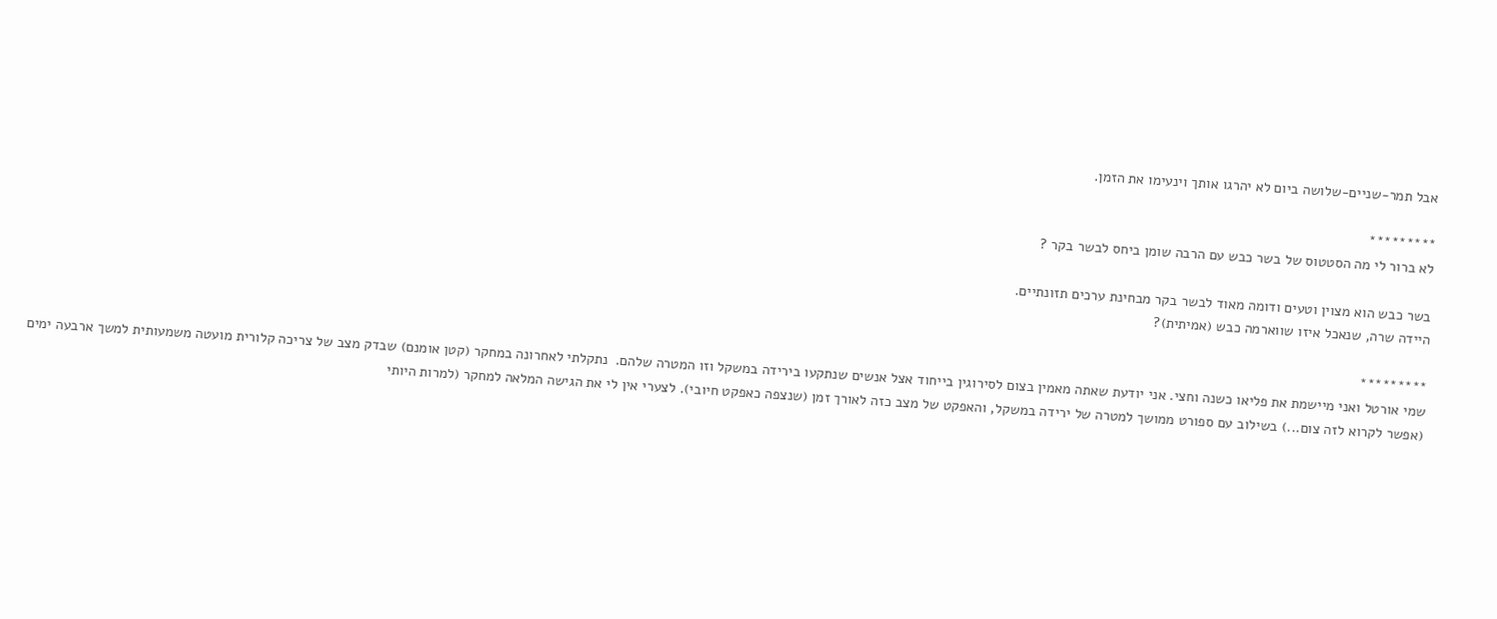אבל תמר-שניים-שלושה ביום לא יהרגו אותך וינעימו את הזמן.

*********
לא ברור לי מה הסטטוס של בשר כבש עם הרבה שומן ביחס לבשר בקר ?

בשר כבש הוא מצוין וטעים ודומה מאוד לבשר בקר מבחינת ערכים תזונתיים.
היידה שרה, שנאכל איזו שווארמה כבש (אמיתית)?

*********
שמי אורטל ואני מיישמת את פליאו כשנה וחצי. אני יודעת שאתה מאמין בצום לסירוגין בייחוד אצל אנשים שנתקעו בירידה במשקל וזו המטרה שלהם.  נתקלתי לאחרונה במחקר (קטן אומנם) שבדק מצב של צריכה קלורית מועטה משמעותית למשך ארבעה ימים (אפשר לקרוא לזה צום...) בשילוב עם ספורט ממושך למטרה של ירידה במשקל, והאפקט של מצב כזה לאורך זמן (שנצפה כאפקט חיובי). לצערי אין לי את הגישה המלאה למחקר (למרות היותי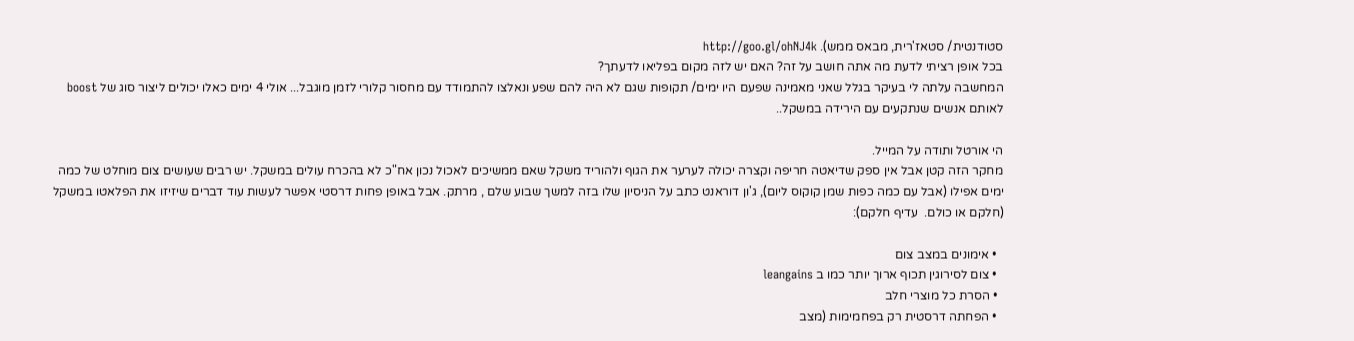סטודנטית/ סטאז'רית, מבאס ממש). http://goo.gl/ohNJ4k
בכל אופן רציתי לדעת מה אתה חושב על זה? האם יש לזה מקום בפליאו לדעתך?
המחשבה עלתה לי בעיקר בגלל שאני מאמינה שפעם היו ימים/ תקופות שגם לא היה להם שפע ונאלצו להתמודד עם מחסור קלורי לזמן מוגבל... אולי 4 ימים כאלו יכולים ליצור סוג של boost לאותם אנשים שנתקעים עם הירידה במשקל..

הי אורטל ותודה על המייל.
מחקר הזה קטן אבל אין ספק שדיאטה חריפה וקצרה יכולה לערער את הגוף ולהוריד משקל שאם ממשיכים לאכול נכון אח"כ לא בהכרח עולים במשקל. יש רבים שעושים צום מוחלט של כמה ימים אפילו (אבל עם כמה כפות שמן קוקוס ליום), ג'ון דוראנט כתב על הניסיון שלו בזה למשך שבוע שלם , מרתק. אבל באופן פחות דרסטי אפשר לעשות עוד דברים שיזיזו את הפלאטו במשקל (חלקם או כולם.  עדיף חלקם):

  • אימונים במצב צום
  • צום לסירוגין תכוף ארוך יותר כמו ב leangains
  • הסרת כל מוצרי חלב
  • הפחתה דרסטית רק בפחמימות (מצב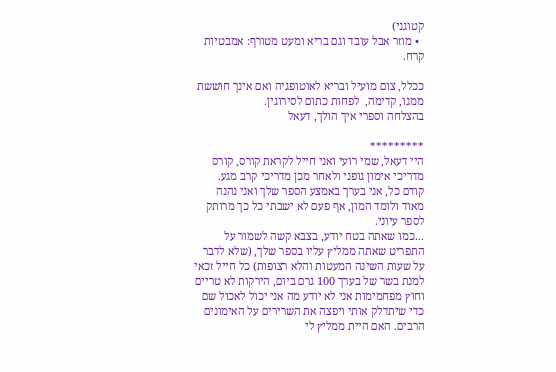קטוגני)
  • מוזר אבל עובד וגם בריא ומעט מטורף: אמבטיות קרח.

ככלל, צום מועיל ובריא לאוטופגיה ואם אינך חוששת ממנו, קדימה,  לפחות כתום לסירוגין.
בהצלחה וספרי איך הולך, דעאל

*********
היי דעאל, שמי רועי ואני חייל לקראת קורס, קורס מדריכי אימון גופני ולאחר מכן מדריכי קרב מגע.
קודם כל, אני בערך באמצע הספר שלך ואני נהנה מאוד ולומד המון, אף פעם לא ישבתי כל כך מרותק לספר עיוני.
...כמו שאתה בטח יודע, בצבא קשה לשמור על התפריט שאתה ממליץ עליו בספר שלך, (שלא לדבר על שעות השינה המעטות והלא רצופות) כל חייל זכאי למנת בשר של בערך 100 גרם ביום, הירקות לא טריים וחוץ מפחמימות אני לא יודע מה אני יכול לאכול שם כדי שיתדלק אותי ויפצה את השרירים על האימונים הרבים. האם היית ממליץ לי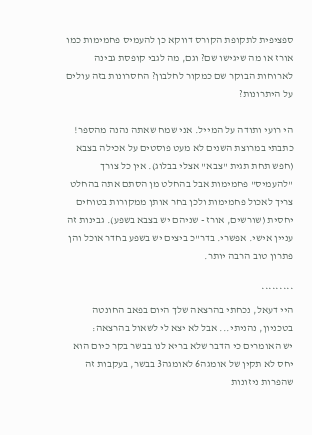ספציפית לתקופת הקורס דווקא כן להעמיס פחמימות כמו אורז או מה שיגישו שם? וגם, מה לגבי קופסת גבינה לארוחות הבוקר שם כמקור לחלבון? החסרונות בזה עולים על היתרונות?

הי רועי ותודה על המייל. אני שמח שאתה נהנה מהספר!
כתבתי במרוצת השנים לא מעט פוסטים על אכילה בצבא (חפש תחת תגית "צבא" אצלי בבלוג). אין כל צורך "להעמיס" פחמימות אבל בהחלט מן הסתם אתה בהחלט צריך לאכול פחמימות ולכן בחר אותן ממקורות בטוחים יחסית (שורשים, אורז - שניהם יש בצבא בשפע). גבינות זה עניין אישי. אפשרי. בדר"כ ביצים יש בשפע בחדר אוכל והן פתרון טוב הרבה יותר.

*********
היי דעאל, נכחתי בהרצאה שלך היום בפאב החונטה בטכניון, נהניתי... אבל לא יצא לי לשאול בהרצאה:
יש האומרים כי הדבר שלא בריא לנו בבשר בקר כיום הוא יחס לא תקין של אומגה6 לאומגה3 בבשר, בעקבות זה שהפרות ניזונות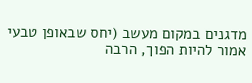מדגנים במקום מעשב (יחס שבאופן טבעי אמור להיות הפוך, הרבה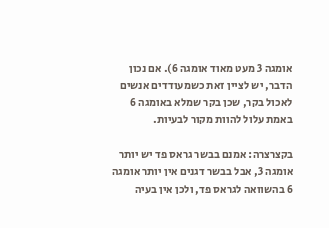אומגה 3 מעט מאוד אומגה 6). אם נכון הדבר, יש לציין זאת כשמעודדים אנשים לאכול בקר, שכן בקר שמלא באומגה 6 באמת עלול להוות מקור לבעיות.

בקצרצרה: אמנם בבשר גראס פד יש יותר אומגה 3, אבל בבשר דגנים אין יותר אומגה 6 בהשוואה לגראס פד, ולכן אין בעיה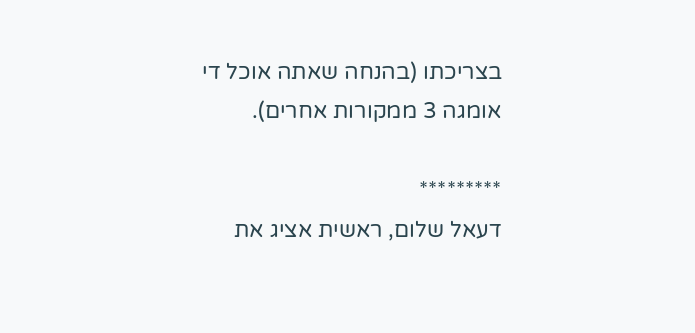בצריכתו (בהנחה שאתה אוכל די אומגה 3 ממקורות אחרים).

*********
דעאל שלום, ראשית אציג את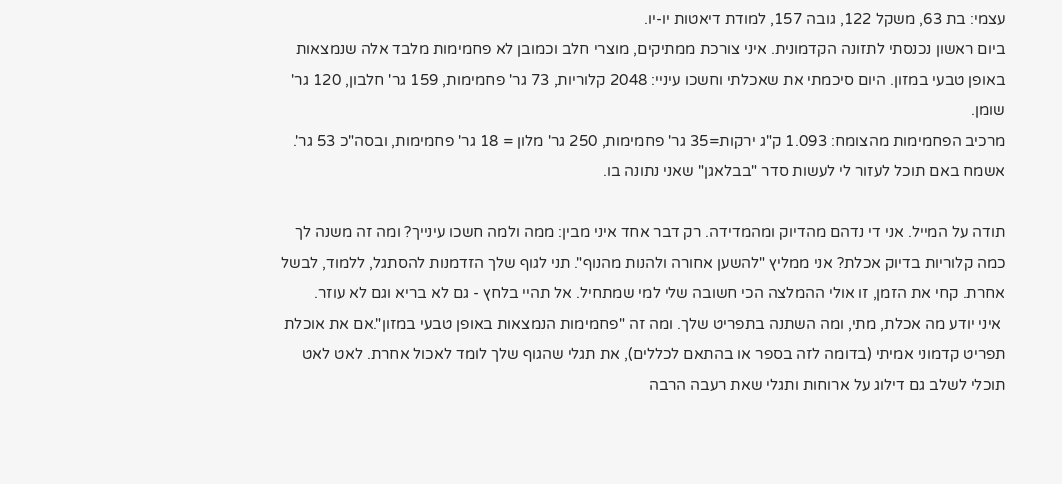עצמי: בת 63, משקל 122, גובה 157, למודת דיאטות יו-יו.
ביום ראשון נכנסתי לתזונה הקדמונית. איני צורכת ממתיקים, מוצרי חלב וכמובן לא פחמימות מלבד אלה שנמצאות באופן טבעי במזון. היום סיכמתי את שאכלתי וחשכו עיניי: 2048 קלוריות, 73 גר' פחמימות, 159 גר' חלבון, 120 גר' שומן.
מרכיב הפחמימות מהצומח: 1.093 ק"ג ירקות=35 גר' פחמימות, 250 גר' מלון = 18 גר' פחמימות, ובסה"כ 53 גר'.
אשמח באם תוכל לעזור לי לעשות סדר "בבלאגן" שאני נתונה בו.

תודה על המייל. אני די נדהם מהדיוק ומהמדידה. רק דבר אחד איני מבין: ממה ולמה חשכו עינייך? ומה זה משנה לך כמה קלוריות בדיוק אכלת? אני ממליץ "להשען אחורה ולהנות מהנוף". תני לגוף שלך הזדמנות להסתגל, ללמוד, לבשל אחרת. קחי את הזמן, זו אולי ההמלצה הכי חשובה שלי למי שמתחיל. אל תהיי בלחץ - גם לא בריא וגם לא עוזר.
 איני יודע מה אכלת, מתי, ומה השתנה בתפריט שלך. ומה זה "פחמימות הנמצאות באופן טבעי במזון".אם את אוכלת תפריט קדמוני אמיתי (בדומה לזה בספר או בהתאם לכללים), את תגלי שהגוף שלך לומד לאכול אחרת. לאט לאט תוכלי לשלב גם דילוג על ארוחות ותגלי שאת רעבה הרבה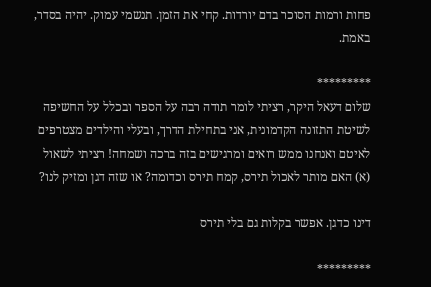פחות ורמות הסוכר בדם יורדות. קחי את הזמן. תנשמי עמוק. יהיה בסדר, באמת.

*********
שלום דעאל היקר, רציתי לומר תודה רבה על הספר ובכלל על החשיפה לשיטת התזונה הקדמונית, אני בתחילת הדרך, ובעלי והילדים מצטרפים לאיטם ואנחנו ממש רואים ומרגישים בזה ברכה ושמחה! רציתי לשאול
(א) האם מותר לאכול תירס, קמח תירס וכדומה? או שזה דגן ומזיק לנו?

דינו כדגן. אפשר בקלות גם בלי תירס

*********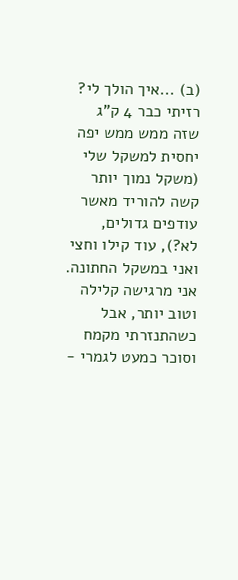(ב) ...איך הולך לי? רזיתי כבר 4 ק"ג שזה ממש ממש יפה יחסית למשקל שלי (משקל נמוך יותר קשה להוריד מאשר עודפים גדולים, לא?), עוד קילו וחצי ואני במשקל החתונה. אני מרגישה קלילה וטוב יותר, אבל כשהתנזרתי מקמח וסוכר כמעט לגמרי -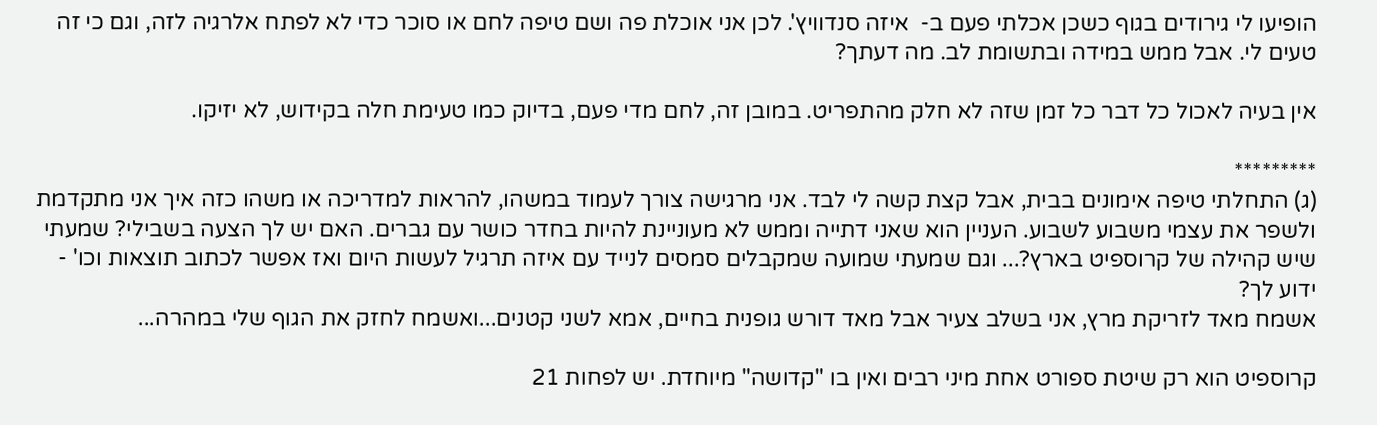הופיעו לי גירודים בגוף כשכן אכלתי פעם ב-  איזה סנדוויץ'. לכן אני אוכלת פה ושם טיפה לחם או סוכר כדי לא לפתח אלרגיה לזה, וגם כי זה טעים לי. אבל ממש במידה ובתשומת לב. מה דעתך?

אין בעיה לאכול כל דבר כל זמן שזה לא חלק מהתפריט. במובן זה, לחם מדי פעם, בדיוק כמו טעימת חלה בקידוש, לא יזיקו.

*********
(ג) התחלתי טיפה אימונים בבית, אבל קצת קשה לי לבד. אני מרגישה צורך לעמוד במשהו, להראות למדריכה או משהו כזה איך אני מתקדמת ולשפר את עצמי משבוע לשבוע. העניין הוא שאני דתייה וממש לא מעוניינת להיות בחדר כושר עם גברים. האם יש לך הצעה בשבילי? שמעתי שיש קהילה של קרוספיט בארץ?... וגם שמעתי שמועה שמקבלים סמסים לנייד עם איזה תרגיל לעשות היום ואז אפשר לכתוב תוצאות וכו' - ידוע לך?
אשמח מאד לזריקת מרץ, אני בשלב צעיר אבל מאד דורש גופנית בחיים, אמא לשני קטנים...ואשמח לחזק את הגוף שלי במהרה...

קרוספיט הוא רק שיטת ספורט אחת מיני רבים ואין בו "קדושה" מיוחדת. יש לפחות 21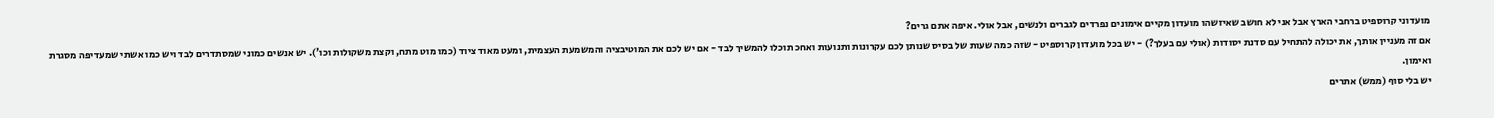מועדוני קרוספיט ברחבי הארץ אבל אני לא חושב שאיזשהו מועדון מקיים אימונים נפרדים לגברים ולנשים, אבל אולי. איפה אתם גרים?
אם זה מעניין אותך, את יכולה להתחיל עם סדנת יסודות (אולי עם בעלך?) - יש בכל מועדון קרוספיט - שזה כמה שעות של בסיס שנותן לכם עקרונות ותנועות ואחכ תוכלו להמשיך לבד - אם יש לכם את המוטיבציה והמשמעת העצמית, ומעט מאוד ציוד (כמו מוט מתח, וקצת משקולות וכו'). יש אנשים כמוני שמסתדרים לבד ויש כמו אשתי שמעדיפה מסגרת ואימון.
יש בלי סוף (ממש) אתרים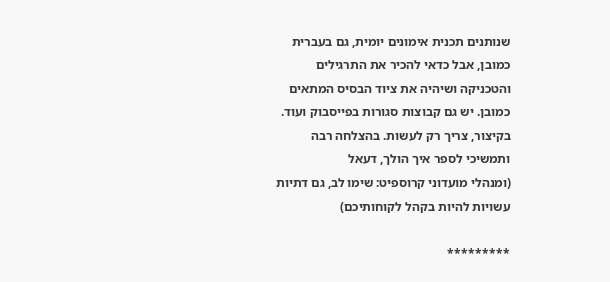שנותנים תכנית אימונים יומית, גם בעברית כמובן, אבל כדאי להכיר את התרגילים והטכניקה ושיהיה את ציוד הבסיס המתאים כמובן. יש גם קבוצות סגורות בפייסבוק ועוד.
בקיצור, צריך רק לעשות. בהצלחה רבה ותמשיכי לספר איך הולך, דעאל
(ומנהלי מועדוני קרוספיט: שימו לב, גם דתיות עשויות להיות בקהל לקוחותיכם)

*********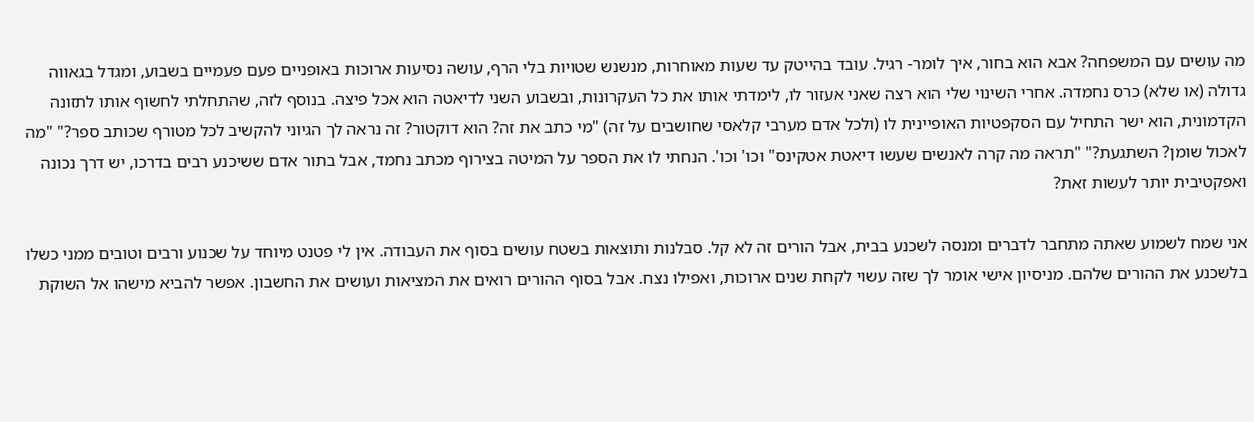מה עושים עם המשפחה? אבא הוא בחור, איך לומר- רגיל. עובד בהייטק עד שעות מאוחרות, מנשנש שטויות בלי הרף, עושה נסיעות ארוכות באופניים פעם פעמיים בשבוע, ומגדל בגאווה גדולה (או שלא) כרס נחמדה. אחרי השינוי שלי הוא רצה שאני אעזור לו, לימדתי אותו את כל העקרונות, ובשבוע השני לדיאטה הוא אכל פיצה. בנוסף לזה, שהתחלתי לחשוף אותו לתזונה הקדמונית, הוא ישר התחיל עם הסקפטיות האופיינית לו (ולכל אדם מערבי קלאסי שחושבים על זה) "מי כתב את זה? הוא דוקטור? זה נראה לך הגיוני להקשיב לכל מטורף שכותב ספר?" "מה לאכול שומן? השתגעת?" "תראה מה קרה לאנשים שעשו דיאטת אטקינס" וכו' וכו'. הנחתי לו את הספר על המיטה בצירוף מכתב נחמד, אבל בתור אדם ששיכנע רבים בדרכו, יש דרך נכונה ואפקטיבית יותר לעשות זאת?

אני שמח לשמוע שאתה מתחבר לדברים ומנסה לשכנע בבית, אבל הורים זה לא קל. סבלנות ותוצאות בשטח עושים בסוף את העבודה. אין לי פטנט מיוחד על שכנוע ורבים וטובים ממני כשלו בלשכנע את ההורים שלהם. מניסיון אישי אומר לך שזה עשוי לקחת שנים ארוכות, ואפילו נצח. אבל בסוף ההורים רואים את המציאות ועושים את החשבון. אפשר להביא מישהו אל השוקת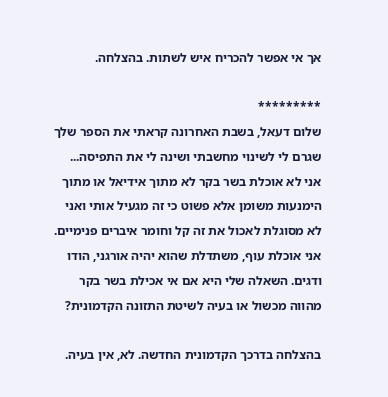אך אי אפשר להכריח איש לשתות. בהצלחה.

*********
שלום דעאל, בשבת האחרונה קראתי את הספר שלך שגרם לי לשינוי מחשבתי ושינה לי את התפיסה... אני לא אוכלת בשר בקר לא מתוך אידיאל או מתוך הימנעות משומן אלא פשוט כי זה מגעיל אותי ואני לא מסוגלת לאכול את זה קל וחומר איברים פנימיים. אני אוכלת עוף, משתדלת שהוא יהיה אורגני, הודו ודגים. השאלה שלי היא אם אי אכילת בשר בקר מהווה מכשול או בעיה לשיטת התזונה הקדמונית?

בהצלחה בדרכך הקדמונית החדשה. לא, אין בעיה.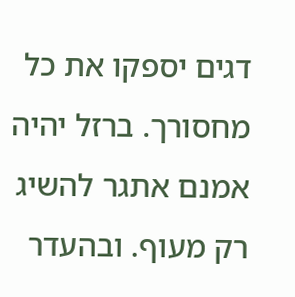דגים יספקו את כל מחסורך. ברזל יהיה אמנם אתגר להשיג רק מעוף. ובהעדר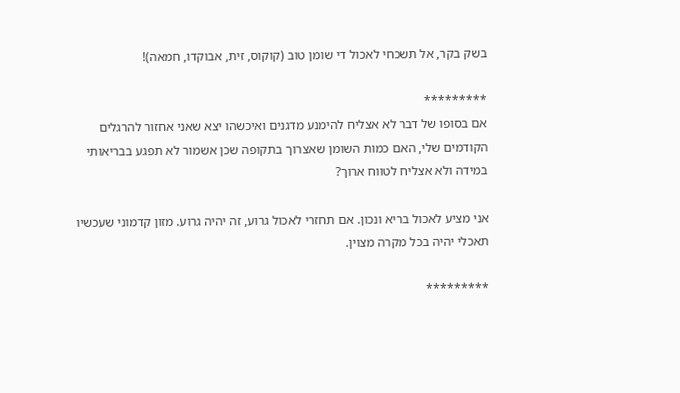בשק בקר, אל תשכחי לאכול די שומן טוב (קוקוס, זית, אבוקדו, חמאה)!

*********
אם בסופו של דבר לא אצליח להימנע מדגנים ואיכשהו יצא שאני אחזור להרגלים הקודמים שלי, האם כמות השומן שאצרוך בתקופה שכן אשמור לא תפגע בבריאותי במידה ולא אצליח לטווח ארוך?

אני מציע לאכול בריא ונכון. אם תחזרי לאכול גרוע, זה יהיה גרוע. מזון קדמוני שעכשיו תאכלי יהיה בכל מקרה מצוין.

*********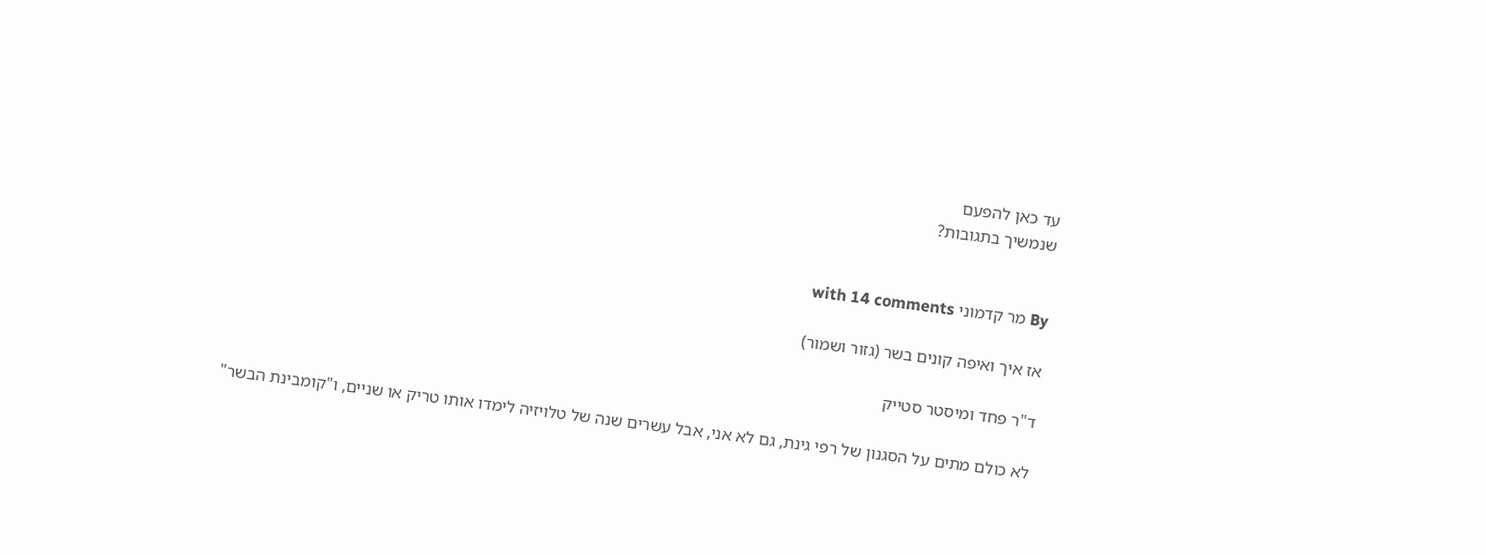עד כאן להפעם
שנמשיך בתגובות?


By מר קדמוני with 14 comments

אז איך ואיפה קונים בשר (גזור ושמור)

ד"ר פחד ומיסטר סטייק

לא כולם מתים על הסגנון של רפי גינת, גם לא אני, אבל עשרים שנה של טלויזיה לימדו אותו טריק או שניים, ו"קומבינת הבשר"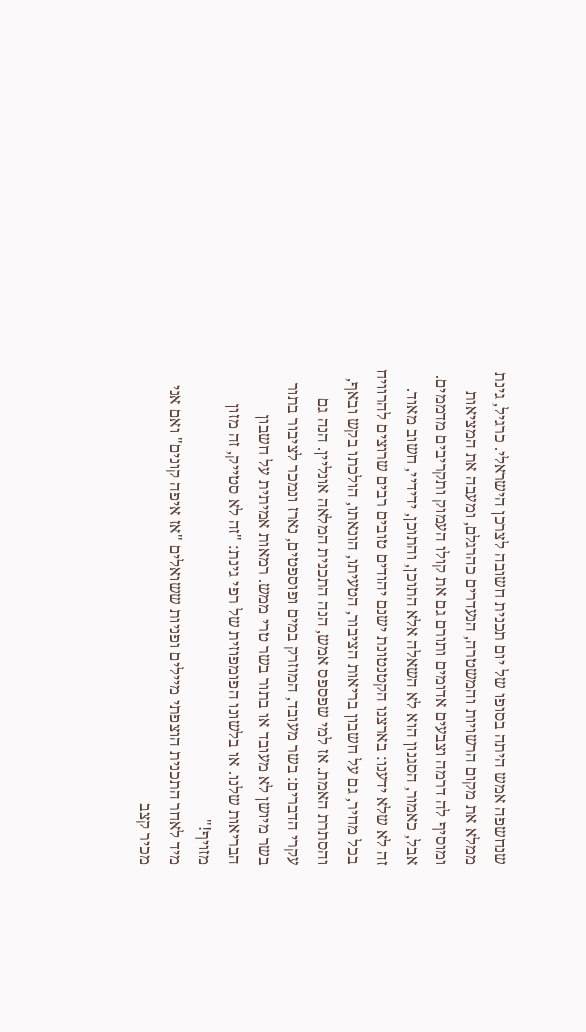שנחשפה אמש היתה בסופו של יום תכנית חשובה לצרכן הישראלי. כרגיל, גינת ממלא את מקום הרשויות והמשטרה, הנעדרים כהרגלם, ומעבה את המציאות ומוסיף לה דרמה וצבעים אדומים ותורם גם את קולו העמוק ותקריבים מדממים. אבל, כאמור, הסגנון הוא לא השאלה אלא התוכן, והתוכן, ידידיי, חשוב מאוד.
זה לא שלא ידענו: בארצנו הקטנטונת ישנם יהודים טובים רבים שרוצים להרוויח בכל מחיר, גם על חשבון בריאות הציבור, הטעיתו, הונאתו, הולכתו בקש ובאף, והסתרת האמת. אז למי שפספס אמש, הנה התכנית המלאה אונליין. הנה גם עקרי הדברים: בשר מעובד, המוזרק במים ופוספטים, נארז ונמכר לציבור בתור בשר מיושן לא מעובד או בתור בשר טרי ממש. רמאות אמיתית על חשבון הבריאות שלנו. או בלשונו הפומפוזית של רפי גינת: "זה לא סטייק, זה מזון מזויף!"
מיד לאחר התכנית הוצפתי מיילים ופניות ששואלים "אז איפה קונים" ואם אני מכיר קצב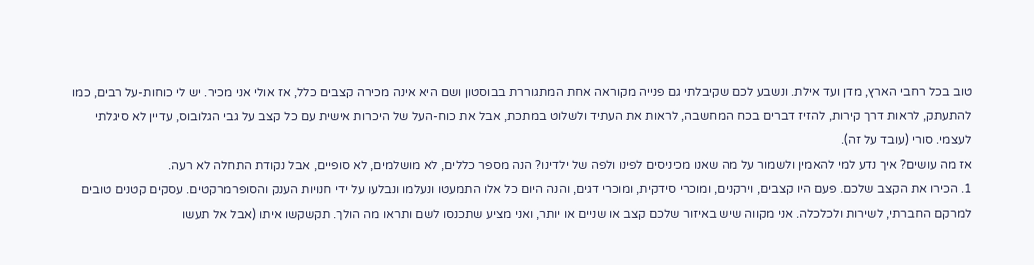טוב בכל רחבי הארץ, מדן ועד אילת. ונשבע לכם שקיבלתי גם פנייה מקוראה אחת המתגוררת בבוסטון ושם היא אינה מכירה קצבים כלל, אז אולי אני מכיר. יש לי כוחות-על רבים, כמו להתעתק, לראות דרך קירות, להזיז דברים בכח המחשבה, לראות את העתיד ולשלוט במתכת, אבל את כוח-העל של היכרות אישית עם כל קצב על גבי הגלובוס, עדיין לא סיגלתי לעצמי. סורי (עובד על זה).
אז מה עושים? איך נדע למי להאמין ולשמור על מה שאנו מכיניסים לפינו ולפה של ילדינו? הנה מספר כללים, לא מושלמים, לא סופיים, אבל נקודת התחלה לא רעה.
1. הכירו את הקצב שלכם. פעם היו קצבים, וירקנים, ומוכרי סידקית, ומוכרי דגים, והנה היום כל אלו התמעטו ונעלמו ונבלעו על ידי חנויות הענק והסופרמרקטים. עסקים קטנים טובים למרקם החברתי, לשירות ולכלכלה. אני מקווה שיש באיזור שלכם קצב או שניים או יותר, ואני מציע שתכנסו לשם ותראו מה הולך. תקשקשו איתו (אבל אל תעשו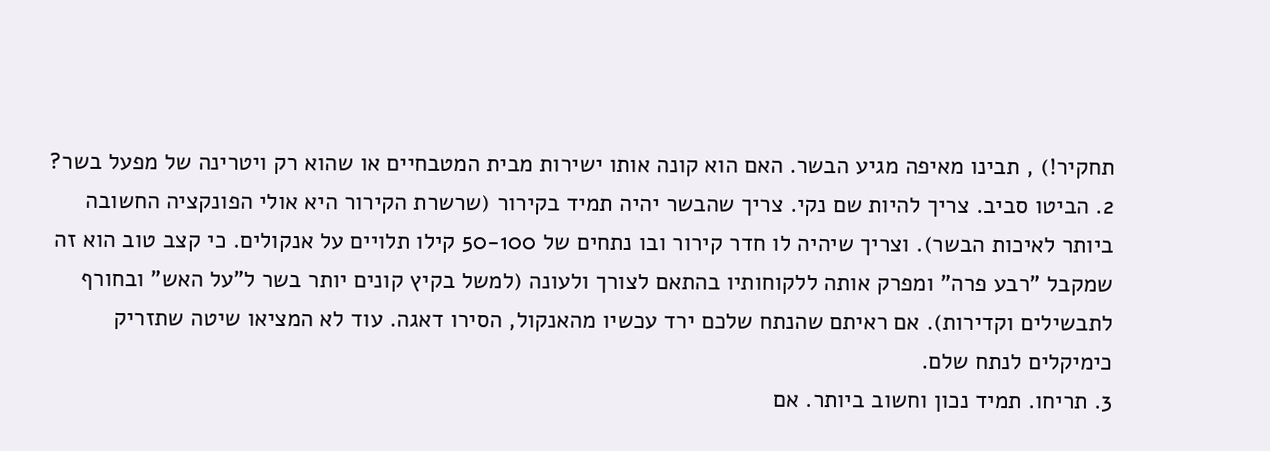תחקיר!) , תבינו מאיפה מגיע הבשר. האם הוא קונה אותו ישירות מבית המטבחיים או שהוא רק ויטרינה של מפעל בשר?
2. הביטו סביב. צריך להיות שם נקי. צריך שהבשר יהיה תמיד בקירור (שרשרת הקירור היא אולי הפונקציה החשובה ביותר לאיכות הבשר). וצריך שיהיה לו חדר קירור ובו נתחים של 50-100 קילו תלויים על אנקולים. כי קצב טוב הוא זה שמקבל "רבע פרה" ומפרק אותה ללקוחותיו בהתאם לצורך ולעונה (למשל בקיץ קונים יותר בשר ל"על האש" ובחורף לתבשילים וקדירות). אם ראיתם שהנתח שלכם ירד עכשיו מהאנקול, הסירו דאגה. עוד לא המציאו שיטה שתזריק כימיקלים לנתח שלם.
3. תריחו. תמיד נכון וחשוב ביותר. אם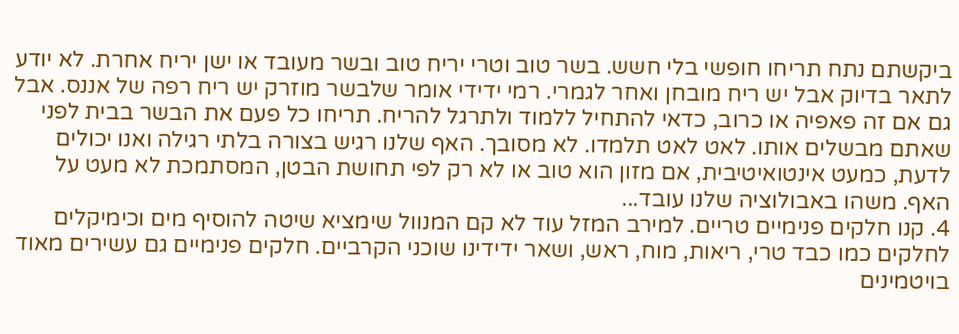ביקשתם נתח תריחו חופשי בלי חשש. בשר טוב וטרי יריח טוב ובשר מעובד או ישן יריח אחרת. לא יודע לתאר בדיוק אבל יש ריח מובחן ואחר לגמרי. רמי ידידי אומר שלבשר מוזרק יש ריח רפה של אננס. אבל גם אם זה פאפיה או כרוב, כדאי להתחיל ללמוד ולתרגל להריח. תריחו כל פעם את הבשר בבית לפני שאתם מבשלים אותו. לאט לאט תלמדו. לא מסובך. האף שלנו רגיש בצורה בלתי רגילה ואנו יכולים לדעת, כמעט אינטואיטיבית, אם מזון הוא טוב או לא רק לפי תחושת הבטן, המסתמכת לא מעט על האף. משהו באבולוציה שלנו עובד...
4. קנו חלקים פנימיים טריים. למירב המזל עוד לא קם המנוול שימציא שיטה להוסיף מים וכימיקלים לחלקים כמו כבד טרי, ריאות, מוח, ראש, ושאר ידידינו שוכני הקרביים. חלקים פנימיים גם עשירים מאוד בויטמינים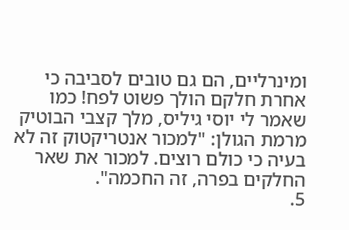ומינרליים, הם גם טובים לסביבה כי אחרת חלקם הולך פשוט לפח! כמו שאמר לי יוסי גיליס, מלך קצבי הבוטיק מרמת הגולן: "למכור אנטריקטוק זה לא בעיה כי כולם רוצים. למכור את שאר החלקים בפרה, זה החכמה".
5.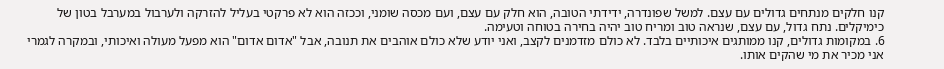קנו חלקים מנתחים גדולים עם עצם. למשל שפונדרה, ידידתי הטובה, הוא חלק עם עצם, ועם מכסה שומני, וככזה הוא לא פרקטי בעליל להזרקה ולערבול במערבל בטון של כימיקלים. נתח גדול, עם עצם, שנראה טוב ומריח טוב יהיה בחירה בטוחה וטעימה.
6. במקומות גדולים, קנו ממותגים איכותיים בלבד. לא כולם מזדמנים לקצב, ואני יודע שלא כולם אוהבים את תנובה, אבל "אדום אדום" הוא מפעל מעולה ואיכותי, ובמקרה לגמרי אני מכיר את מי שהקים אותו.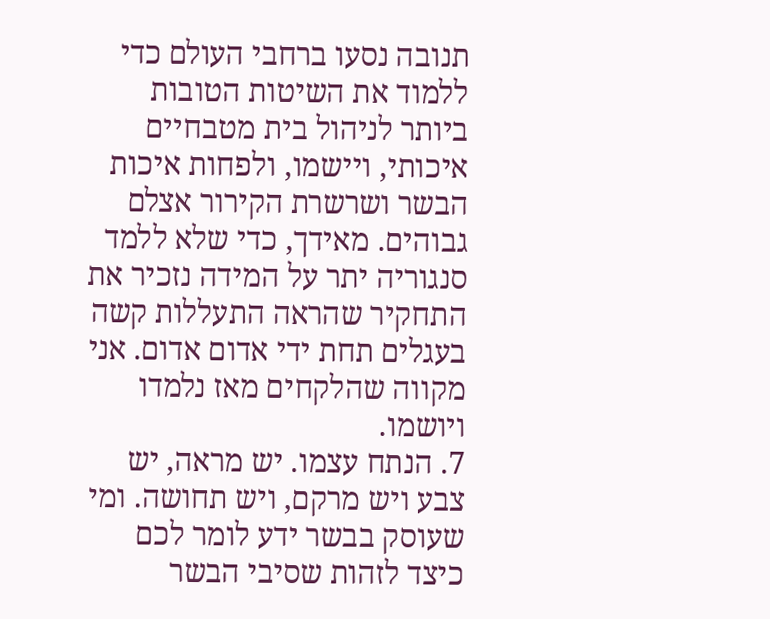תנובה נסעו ברחבי העולם כדי ללמוד את השיטות הטובות ביותר לניהול בית מטבחיים איכותי, ויישמו, ולפחות איכות הבשר ושרשרת הקירור אצלם גבוהים. מאידך, כדי שלא ללמד סנגוריה יתר על המידה נזכיר את התחקיר שהראה התעללות קשה בעגלים תחת ידי אדום אדום. אני מקווה שהלקחים מאז נלמדו ויושמו.
7. הנתח עצמו. יש מראה, יש צבע ויש מרקם, ויש תחושה. ומי שעוסק בבשר ידע לומר לכם כיצד לזהות שסיבי הבשר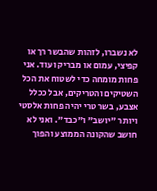לא נשברו, לזהות שהבשר רך או קפיצי, עמום או מבריק ועוד. אני פחות מומחה כדי לשטוח את הכל השטיקים והטריקים, אבל ככלל אצבע, בשר טרי יהיה פחות אלסטי ויותר "יושב" ו"כבד". ואני לא חושב שהקונה הממוצע והפוך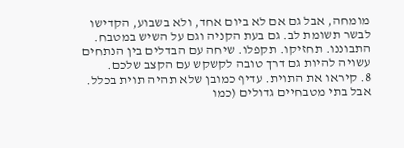מומחה, אבל גם אם לא ביום אחד, ולא בשבוע, הקדישו לבשר תשומת לב. גם בעת הקניה וגם על השיש במטבח. התבוננו. תחזיקו. תקפלו. שיחה עם הבדלים בין הנתחים עשויה להיות גם דרך טובה לקשקש עם הקצב שלכם.
8. קיראו את התוית. עדיף כמובן שלא תהיה תוית בכלל. אבל בתי מטבחיים גדולים (כמו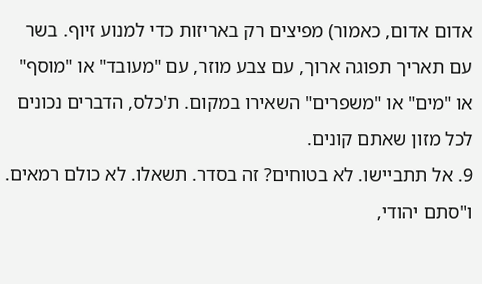אדום אדום, כאמור) מפיצים רק באריזות כדי למנוע זיוף. בשר עם תאריך תפוגה ארוך, עם צבע מוזר, עם "מעובד" או "מוסף" או "מים" או "משפרים" השאירו במקום. ת'כלס, הדברים נכונים לכל מזון שאתם קונים.
9. אל תתביישו. לא בטוחים? זה בסדר. תשאלו. לא כולם רמאים. ו"סתם יהודי,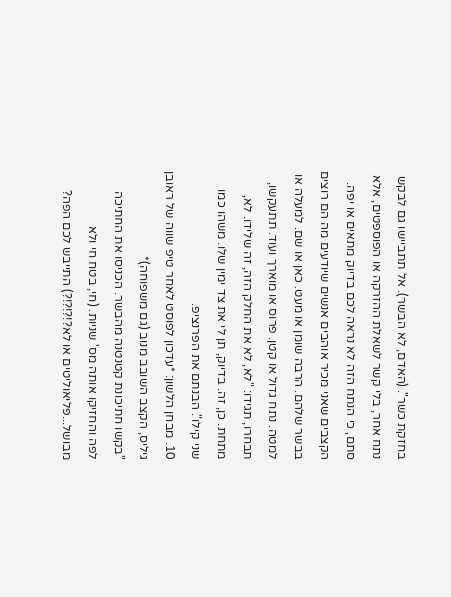בחזקת כשר". (האדם, לא הבשר). אל תתביישו גם לבקש נתח אחר, בלי קשר לשאלת ההזרקה או הפוספטים, אלא סתם, כי הנתח הזה לא נראה לכם בדיוק מתאים או יפה. הקצבים שאני מכיר אוהבים אנשים שיודעים מה הם רוצים בבשר שלהם. הרבה שומן או מעט. כאן או שם. למעלה או למטה. נתח גדול או קטן. פרוס או מוארך ועוד. תתעקשו, תבחרו, תגידו: "לא, לא את החלק הזה, זה שלידו. לא, מתחת. כן, זה. בדיוק, תן לי את צד ימין שלו. משהו כמו שני קילו". הבנתם את הפרנציפ.
10. מבחן הלשון: *עדכון לפוסט לאחר טיפ שווה של ראובן גיליס, הקצב השובב מנוב (גם משפוחה)*
"בקשו חתיכונת קטנטנה מהבשר. הכניסו את החתיכה לפה והחזיקו אותה מס' שניות. (חי, בטח חי ולא מבושל...פליאוליטים או לא?!?!?!?) התייבש לכם הפה?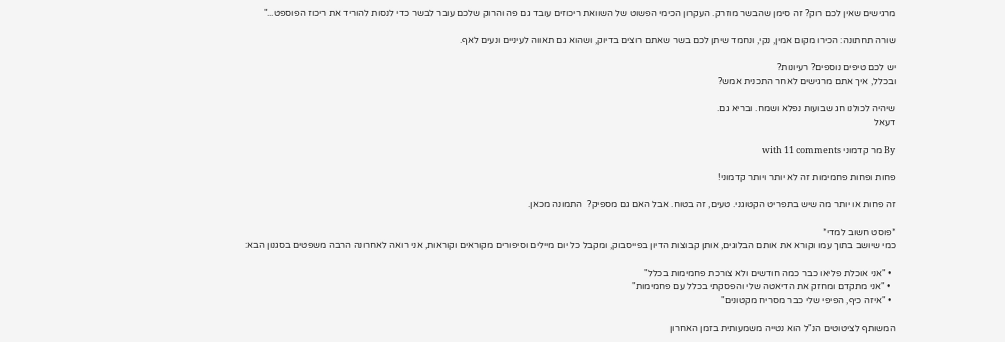מרגישים שאין לכם רוק? זה סימן שהבשר מוזרק. העקרון הכימי הפשוט של השוואת ריכוזים עובד גם פה והרוק שלכם עובר לבשר כדי לנסות להוריד את ריכוז הפוספט..."

שורה תחתונה: הכירו מקום אמין, נקי, ונחמד שיתן לכם בשר שאתם רוצים בדיוק, ושהוא גם תאווה לעיניים ונעים לאף.

יש לכם טיפים נוספים? רעיונות?
ובכלל, איך אתם מרגישים לאחר התכנית אמש?

שיהיה לכולנו חג שבועות נפלא ושמח. ובריא גם.
דעאל

By מר קדמוני with 11 comments

פחות ופחות פחמימות זה לא יותר ויותר קדמוני!

זה פחות או יותר מה שיש בתפריט הקטוגני. טעים, זה בטוח. אבל האם גם מספיק?  התמונה מכאן.

*פוסט חשוב למדי*
כמי שיושב בתוך עמו וקורא את אותם הבלוגים, אותן קבוצות הדיון בפייסבוק, ומקבל כל יום מיילים וסיפורים מקוראים וקוראות, אני רואה לאחרונה הרבה משפטים בסגנון הבא:

  • "אני אוכלת פליאו כבר כמה חודשים ולא צורכת פחמימות בכלל"
  • "אני מתקדם ומחזק את הדיאטה שלי והפסקתי בכלל עם פחמימות"
  • "איזה כיף, הפיפי שלי כבר מסריח מקטונים"

המשותף לציטוטים הנ"ל הוא נטייה משמעותית בזמן האחרון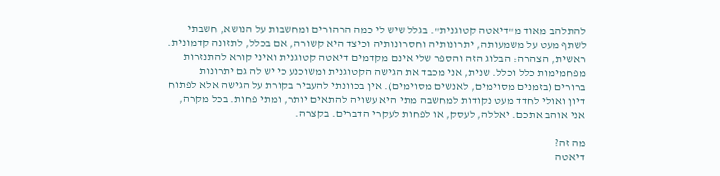להתלהב מאוד מ"דיאטה קטוגנית". בגלל שיש לי כמה הרהורים ומחשבות על הנושא, חשבתי לשתף מעט על משמעותה, יתרונותיה וחסרונותיה וכיצד היא קשורה, אם בכלל, לתזונה קדמונית.
ראשית, הצהרה: הבלוג הזה והספר שלי אינם מקדמים דיאטה קטוגנית ואיני קורא להתנזרות מפחמימות כלל וכלל. שנית, אני מכבד את הגישה הקטוגנית ומשוכנע כי יש לה גם יתרונות ברורים (בזמנים מסוימים, לאנשים מסוימים). אין בכוונתי להעביר בקורת על הגישה אלא לפתוח דיון ואולי לחדד מעט נקודות למחשבה מתי היא עשויה להתאים יותר, ומתי פחות. בכל מקרה, אני אוהב אתכם. יאללה, לעסק, או לפחות לעקרי הדברים. בקצרה.

מה זה?
דיאטה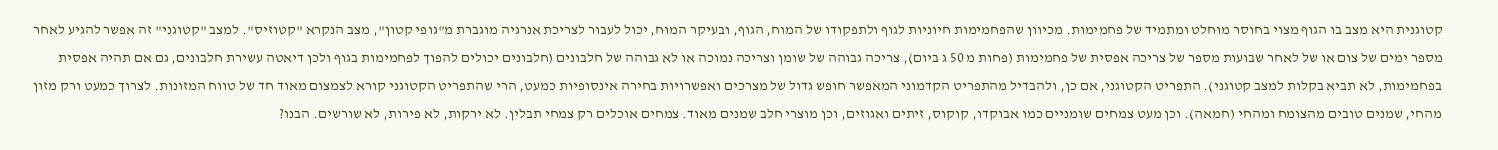קטוגנית היא מצב בו הגוף מצוי בחוסר מוחלט ומתמיד של פחמימות. מכיוון שהפחמימות חיוניות לגוף ולתפקודו של המוח, הגוף, ובעיקר המוח, יכול לעבור לצריכת אנרגיה מוגברת מ"גופי קטון", מצב הנקרא "קטוזיס". למצב "קטוגני" זה אפשר להגיע לאחר מספר ימים של צום או של לאחר שבועות מספר של צריכה אפסית של פחמימות (פחות מ 50 ג ביום), צריכה גבוהה של שומן וצריכה נמוכה או לא גבוהה של חלבונים (חלבונים יכולים להפוך לפחמימות בגוף ולכן דיאטה עשירת חלבונים, גם אם תהיה אפסית בפחמימות, לא תביא בקלות למצב קטוגני). התפריט הקטוגני, אם כן, ולהבדיל מהתפריט הקדמוני המאפשר חופש גדול של מצרכים ואפשרויות בחירה אינסופיות כמעט, הרי שהתפריט הקטוגני קורא לצמצום מאוד חד של טווח המזונות. לצרוך כמעט ורק מזון מהחי, שמנים טובים מהצומח ומהחי (חמאה). וכן מעט צמחים שומניים כמו אבוקדו, קוקוס, זיתים ואגוזים, וכן מוצרי חלב שמנים מאוד. צמחים אוכלים רק צמחי תבלין. לא ירקות, לא פירות, לא שורשים. הבנו?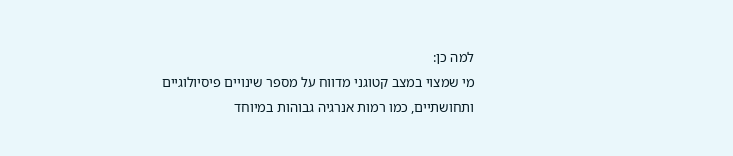למה כן:
מי שמצוי במצב קטוגני מדווח על מספר שינויים פיסיולוגיים ותחושתיים, כמו רמות אנרגיה גבוהות במיוחד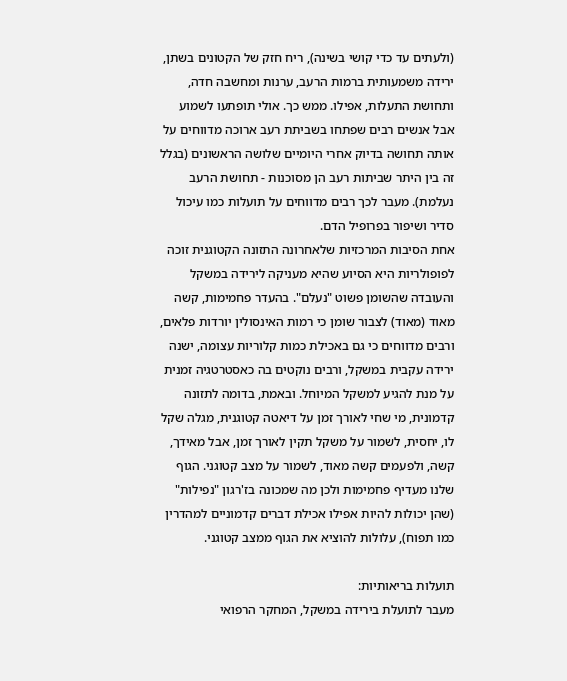(ולעתים עד כדי קושי בשינה), ריח חזק של הקטונים בשתן, ירידה משמעותית ברמות הרעב, ערנות ומחשבה חדה, ותחושת התעלות, אפילו. ממש כך. אולי תופתעו לשמוע אבל אנשים רבים שפתחו בשביתת רעב ארוכה מדווחים על אותה תחושה בדיוק אחרי היומיים שלושה הראשונים (בגלל זה בין היתר שביתות רעב הן מסוכנות - תחושת הרעב נעלמת). מעבר לכך רבים מדווחים על תועלות כמו עיכול סדיר ושיפור בפרופיל הדם.
אחת הסיבות המרכזיות שלאחרונה התזונה הקטוגנית זוכה לפופולריות היא הסיוע שהיא מעניקה לירידה במשקל והעובדה שהשומן פשוט "נעלם". בהעדר פחמימות, קשה מאוד (מאוד) לצבור שומן כי רמות האינסולין יורדות פלאים, ורבים מדווחים כי גם באכילת כמות קלוריות עצומה, ישנה ירידה עקבית במשקל, ורבים נוקטים בה כאסטרטגיה זמנית על מנת להגיע למשקל המיוחל. ובאמת, בדומה לתזונה קדמונית, מי שחי לאורך זמן על דיאטה קטוגנית, מגלה שקל לו, יחסית, לשמור על משקל תקין לאורך זמן, אבל מאידך, קשה, ולפעמים קשה מאוד, לשמור על מצב קטוגני. הגוף שלנו מעדיף פחמימות ולכן מה שמכונה בז'רגון "נפילות" (שהן יכולות להיות אפילו אכילת דברים קדמוניים למהדרין כמו תפוח), עלולות להוציא את הגוף ממצב קטוגני.

תועלות בריאותיות:
מעבר לתועלת בירידה במשקל, המחקר הרפואי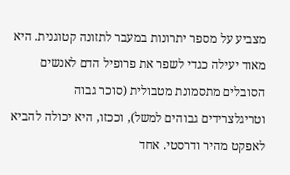מצביע על מספר יתרונות במעבר לתזונה קטוגנית. היא מאוד יעילה כגדי לשפר את פרופיל הדם לאנשים הסובלים מתסמונת מטבולית (סוכר גבוה וטריגלצרידים גבוהים למשל), וככזו, היא יכולה להביא לאפקט מהיר ודרסטי. אחד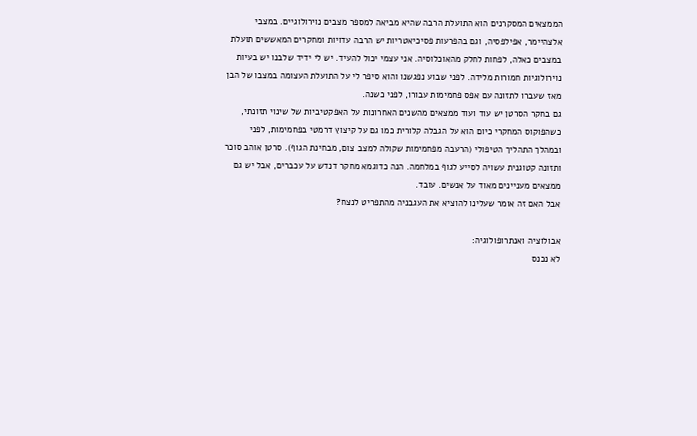הממצאים המסקרנים הוא התועלת הרבה שהיא מביאה למספר מצבים נוירולוגיים. במצבי אלצהיימר, אפילפסיה, וגם בהפרעות פסיכיאטריות יש הרבה עדויות ומחקרים המאששים תועלת במצבים כאלה, לפחות לחלק מהאוכלוסיה. אני עצמי יכול להעיד. יש לי ידיד שלבנו יש בעיות נוירולוגיות חמורות מלידה. לפני שבוע נפגשנו והוא סיפר לי על התועלת העצומה במצבו של הבן מאז שעברו לתזונה עם אפס פחמימות עבורו, לפני כשנה.
גם בחקר הסרטן יש עוד ועוד ממצאים מהשנים האחרונות על האפקטיביות של שינוי תזונתי, כשהפוקוס המחקרי כיום הוא על הגבלה קלורית כמו גם על קיצוץ דרמטי בפחמימות, לפני ובמהלך התהליך הטיפולי (הרעבה מפחמימות שקולה למצב צום, מבחינת הגוף). סרטן אוהב סוכר ותזונה קטוגנית עשויה לסייע לגוף במלחמה. הנה כדוגמא מחקר דנדש על עכברים, אבל יש גם ממצאים מעניינים מאוד על אנשים. עובד.
אבל האם זה אומר שעלינו להוציא את העגבניה מהתפריט לנצח?

אבולוציה ואנתרופולוגיה:
לא נכנס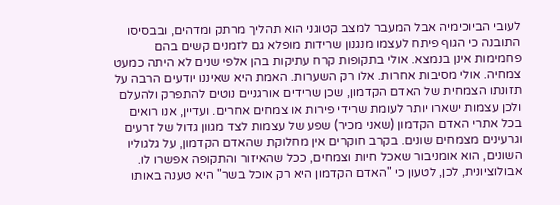לעובי הביוכימיה אבל המעבר למצב קטוגני הוא תהליך מרתק ומדהים, ובבסיסו התובנה כי הגוף פיתח לעצמו מנגנון שרידות מופלא גם לזמנים קשים בהם פחמימות אינן בנמצא. אולי בתקופות קרח עתיקות בהן אלפי שנים לא היתה כמעט צמחיה. אולי מסיבות אחרות. אלו רק השערות. האמת היא שאיננו יודעים הרבה על תזונתו הצמחית של האדם הקדמון, שכן שרידים אורגניים נוטים להתפרק ולהעלם ולכן עצמות ישארו יותר לעומת שרידי פירות או צמחים אחרים. ועדיין, אנו רואים בכל אתרי האדם הקדמון (שאני מכיר) שפע של עצמות לצד מגוון גדול של זרעים וגרעינים מצמחים שונים. בקרב חוקרים אין מחלוקת שהאדם הקדמון, על גלגוליו השונים, הוא אומניבור שאכל חיות וצמחים, ככל שהאיזור והתקופה אפשרו לו. אבולוציונית, לכן, לטעון כי "האדם הקדמון היא רק אוכל בשר" היא טענה באותו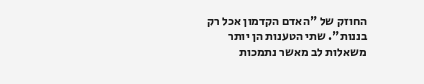החוזק של "האדם הקדמון אכל רק בננות". שתי הטענות הן יותר משאלות לב מאשר נתמכות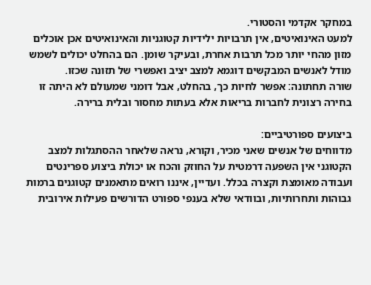במחקר אקדמי והסטורי.
למעט האינואיטים, אין תרבויות ילידיות קטוגניות והאינואיטים אכן אוכלים מזון מהחי יותר מכל תרבות אחרת, ובעיקר שומן. הם בהחלט יכולים לשמש מודל לאנשים המבקשים דוגמא למצב יציב ואפשרי של תזונה שכזו.
שורה תחתונה: אפשר לחיות כך, בהחלט, אבל דומני שמעולם לא היתה זו בחירה רצונית לחברות בריאות אלא בעתות מחסור ובלית ברירה.

ביצועים ספורטיביים:
מדווחים של אנשים שאני מכיר, וקורא, נראה שלאחר ההסתגלות למצב הקטוגני אין השפעה דרמטית על החוזק והכח או יכולת ביצוע ספרינטים ועבודה מאומצת וקצרה בכלל. ועדיין, איננו רואים מתאמנים קטוגנים ברמות גבוהות ותחרותיות, ובוודאי שלא בענפי ספורט הדורשים פעילות אירובית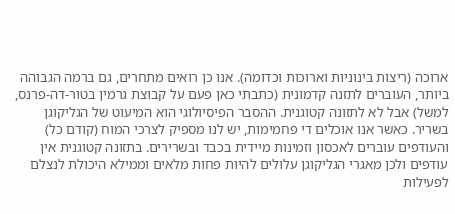ארוכה (ריצות בינוניות וארוכות וכדומה). אנו כן רואים מתחרים, גם ברמה הגבוהה ביותר, העוברים לתזנה קדמונית (כתבתי כאן פעם על קבוצת גרמין בטור-דה-פרנס, למשל) אבל לא לתזונה קטוגנית. ההסבר הפיסיולוגי הוא המיעוט של הגליקוגן בשריר. כאשר אנו אוכלים די פחמימות, יש לנו מספיק לצרכי המוח (קודם כל) והעודפים עוברים לאכסון וזמינות מיידית בכבד ובשרירים. בתזונה קטוגנית אין עודפים ולכן מאגרי הגליקוגן עלולים להיות פחות מלאים וממילא היכולת לנצלם לפעילות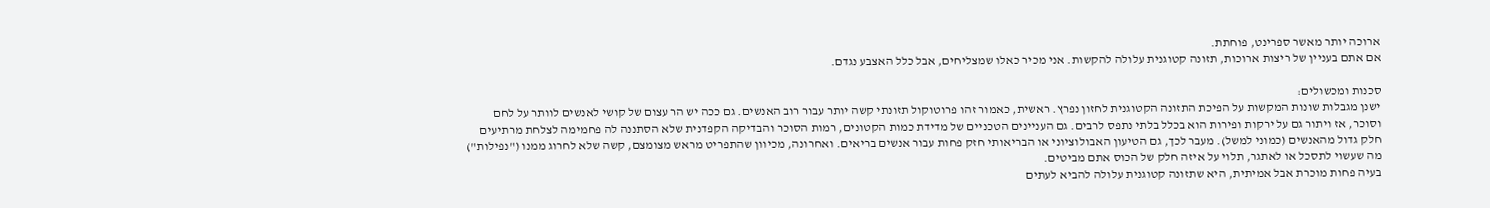ארוכה יותר מאשר ספרינט, פוחתת.
אם אתם בעניין של ריצות ארוכות, תזונה קטוגנית עלולה להקשות. אני מכיר כאלו שמצליחים, אבל כלל האצבע נגדם.

סכנות ומכשולים:
ישנן מגבלות שונות המקשות על הפיכת התזונה הקטוגנית לחזון נפרץ. ראשית, כאמור זהו פרוטוקול תזונתי קשה יותר עבור רוב האנשים. גם ככה יש הר עצום של קושי לאנשים לוותר על לחם וסוכר, אז ויתור גם על ירקות ופירות הוא בכלל בלתי נתפס לרבים. גם העניינים הטכניים של מדידת כמות הקטונים, רמות הסוכר והבדיקה הקפדנית שלא הסתננה לה פחמימה לצלחת מרתיעים חלק גדול מהאנשים (כמוני למשל). מעבר לכך, גם הטיעון האבולוציוני או הבריאותי חזק פחות עבור אנשים בריאים. ואחרונה, מכיוון שהתפריט מראש מצומצם, קשה שלא לחרוג ממנו ("נפילות") מה שעשוי לתסכל או לאתגר, תלוי על איזה חלק של הכוס אתם מביטים.
בעיה פחות מוכרת אבל אמיתית, היא שתזונה קטוגנית עלולה להביא לעתים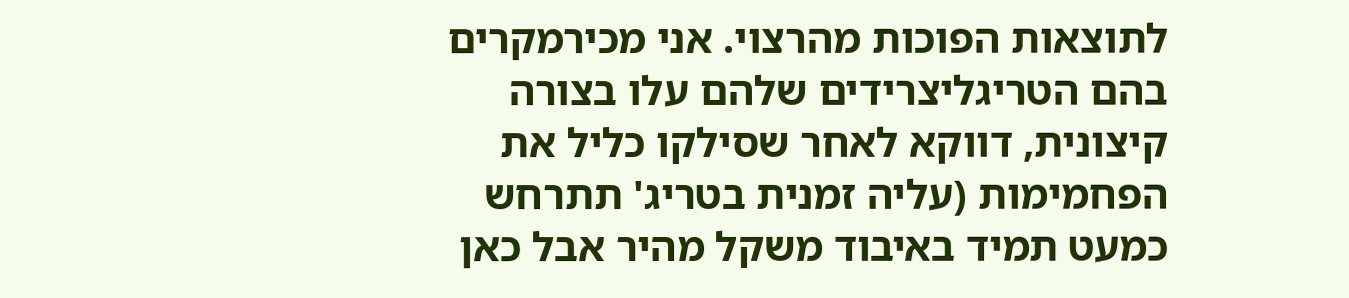לתוצאות הפוכות מהרצוי. אני מכירמקרים בהם הטריגליצרידים שלהם עלו בצורה קיצונית, דווקא לאחר שסילקו כליל את הפחמימות (עליה זמנית בטריג' תתרחש כמעט תמיד באיבוד משקל מהיר אבל כאן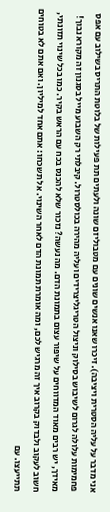אני מדבר על עליה הסטרית ויציבה). זיכרו שאנו אנשים שונים עם מטבוליזם שונה ולעתים תת פעילות של בלוטת התריס בשילוב עם אפס פחמימות עלולה לגרום לשיבוש בסילוק וניצול הטריגליצרידים ועליה מהירה בכולסטרול. קיבלתי רק השבוע מייל בסגנון זה מקורא נבוך! מאידך, יש רבים מאוד המדווחים על שיפור עצום בתמונת הדם. מה נעשה? נזכור שלא להכנס בכח עם הראש בקיר. כמו בכל שינוי תזונתי, חשוב לעקוב ולבדוק בקרוב איך זה מרגיש לכם, ומה אומרת תמונת הדם לאחר השינוי. אל תשכחו: אתם אחד למיליון. ואם אתם לא בטוחים תתייעצו. עם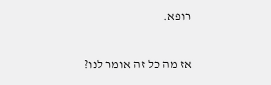רופא.

אז מה כל זה אומר לנו?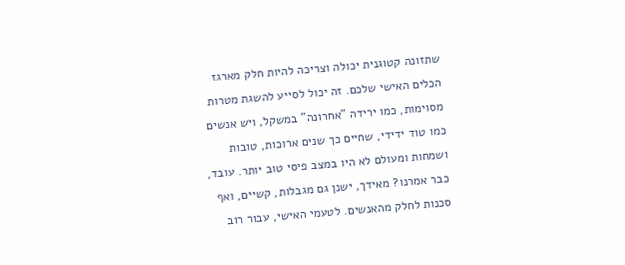שתזונה קטוגנית יכולה וצריכה להיות חלק מארגז הכלים האישי שלכם. זה יכול לסייע להשגת מטרות מסוימות, כמו ירידה "אחרונה" במשקל, ויש אנשים כמו טוד ידידי, שחיים כך שנים ארוכות, טובות ושמחות ומעולם לא היו במצב פיסי טוב יותר. עובד, כבר אמרנו? מאידך, ישנן גם מגבלות, קשיים, ואף סכנות לחלק מהאנשים. לטעמי האישי, עבור רוב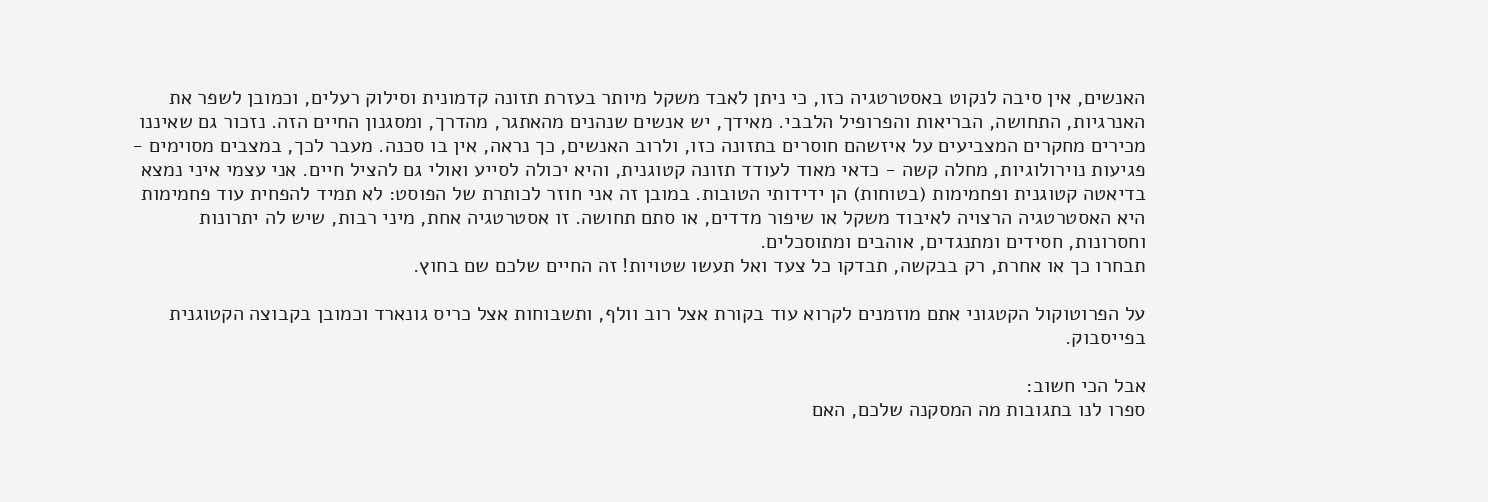האנשים, אין סיבה לנקוט באסטרטגיה כזו, כי ניתן לאבד משקל מיותר בעזרת תזונה קדמונית וסילוק רעלים, וכמובן לשפר את האנרגיות, התחושה, הבריאות והפרופיל הלבבי. מאידך, יש אנשים שנהנים מהאתגר, מהדרך, ומסגנון החיים הזה. נזכור גם שאיננו מכירים מחקרים המצביעים על איזשהם חוסרים בתזונה כזו, ולרוב האנשים, כך נראה, אין בו סכנה. מעבר לכך, במצבים מסוימים - פגיעות נוירולוגיות, מחלה קשה - כדאי מאוד לעודד תזונה קטוגנית, והיא יכולה לסייע ואולי גם להציל חיים. אני עצמי איני נמצא בדיאטה קטוגנית ופחמימות (בטוחות) הן ידידותי הטובות. במובן זה אני חוזר לכותרת של הפוסט: לא תמיד להפחית עוד פחמימות היא האסטרטגיה הרצויה לאיבוד משקל או שיפור מדדים, או סתם תחושה. זו אסטרטגיה אחת, מיני רבות, שיש לה יתרונות וחסרונות, חסידים ומתנגדים, אוהבים ומתוסכלים.
תבחרו כך או אחרת, רק בבקשה, תבדקו כל צעד ואל תעשו שטויות! זה החיים שלכם שם בחוץ.

על הפרוטוקול הקטגוני אתם מוזמנים לקרוא עוד בקורת אצל רוב וולף, ותשבוחות אצל כריס גונארד וכמובן בקבוצה הקטוגנית בפייסבוק.

אבל הכי חשוב:
ספרו לנו בתגובות מה המסקנה שלכם, האם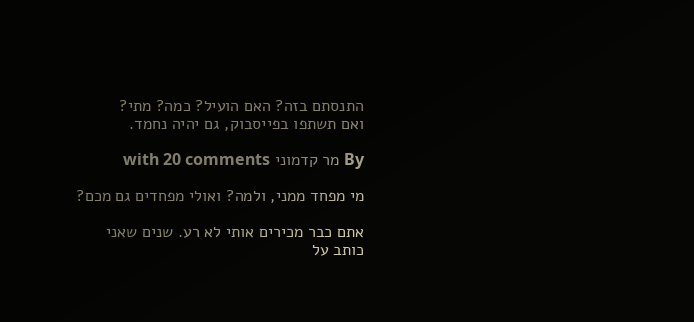התנסתם בזה? האם הועיל? כמה? מתי?
ואם תשתפו בפייסבוק, גם יהיה נחמד.

By מר קדמוני with 20 comments

מי מפחד ממני, ולמה? ואולי מפחדים גם מכם?

אתם כבר מכירים אותי לא רע. שנים שאני כותב על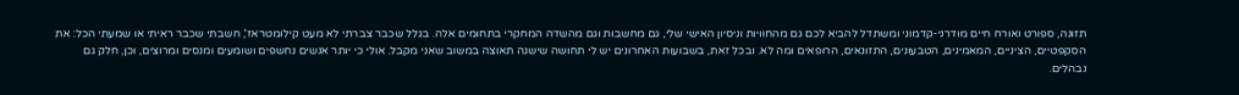תזונה, ספורט ואורח חיים מודרני-קדמוני ומשתדל להביא לכם גם מהחוויות וניסיון האישי שלי, גם מחשבות וגם מהשדה המחקרי בתחומים אלה. בגלל שכבר צברתי לא מעט קילומטראז', חשבתי שכבר ראיתי או שמעתי הכל: את הסקפטיים, הציניים, המאמינים, הטבעונים, התזונאים, הרופאים ומה לא. ובכל זאת, בשבועות האחרונים יש לי תחושה שישנה תאוצה במשוב שאני מקבל. אולי כי יותר אנשים נחשפים ושומעים ומנסים ומרוצים, וכן, חלק גם נבהלים.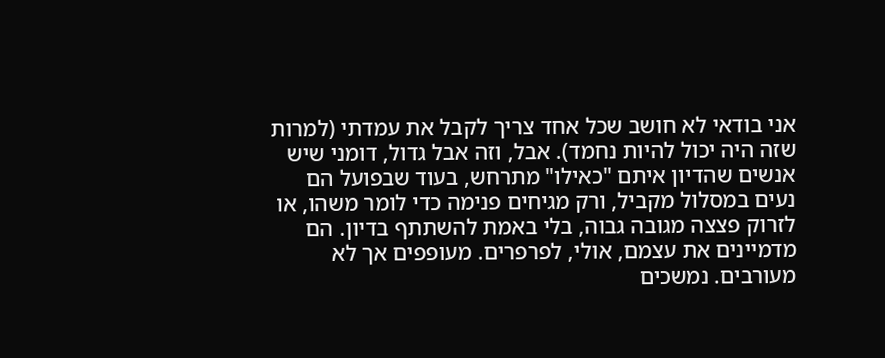אני בודאי לא חושב שכל אחד צריך לקבל את עמדתי (למרות שזה היה יכול להיות נחמד). אבל, וזה אבל גדול, דומני שיש אנשים שהדיון איתם "כאילו" מתרחש, בעוד שבפועל הם נעים במסלול מקביל, ורק מגיחים פנימה כדי לומר משהו, או לזרוק פצצה מגובה גבוה, בלי באמת להשתתף בדיון. הם מדמיינים את עצמם, אולי, לפרפרים. מעופפים אך לא מעורבים. נמשכים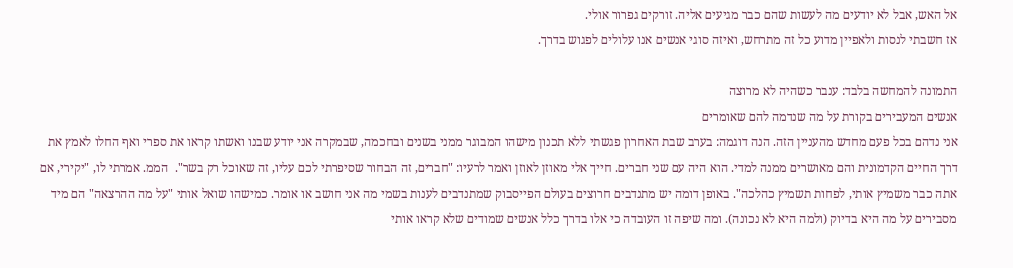אל האש, אבל לא יודעים מה לעשות שהם כבר מגיעים אליה. זורקים גפרור אולי.
אז חשבתי לנסות ולאפיין מדוע כל זה מתרחש, ואיזה סוגי אנשים אנו עלולים לפגוש בדרך.

התמונה להמחשה בלבד: ענבר כשהיה לא מרוצה
אנשים המעבירים בקורת על מה שנדמה להם שאומרים
אני נדהם בכל פעם מחדש מהעניין הזה. הנה דוגמה: בערב שבת האחרון פגשתי ללא תכנון מישהו המבוגר ממני בשנים ובחכמה, שבמקרה אני יודע שבנו ואשתו קראו את ספרי ואף החלו לאמץ את דרך החיים הקדמונית והם מאושרים ממנה למדי. הוא היה עם שני חברים. חייך אלי מאוזן לאוזן ואמר לרעיו: "חברים, זה הבחור שסיפרתי לכם עליו, זה שאוכל רק בשר".  הממ. אמרתי לו, "יקירי, אם אתה כבר משמיץ אותי, לפחות תשמיץ כהלכה". באופן דומה יש מתנדבים חרוצים בעולם הפייסבוק שמתנדבים לענות בשמי מה אני חושב או אומר. כמישהו שואל אותי "על מה ההרצאה" הם מיד מסבירים על מה היא בדיוק (ולמה היא לא נכונה). ומה שיפה זו העובדה כי אלו בדרך כלל אנשים שמודים שלא קראו אותי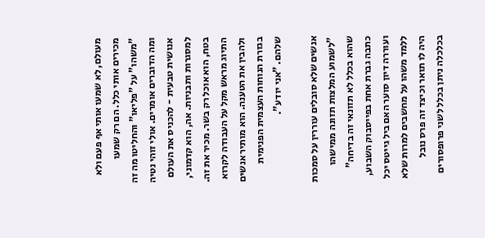מעולם, לא שמעו אותי אף פעם ולא מכירים אותי כלל. הם רק שמעו "משהו" על "פליאו" והחליטו מה זה ומה הדוברים אומרים. אולי זוהי נטיה אנושית טבעית - להכניס את העולם למסגרות ותבניות. אה, הוא קדמוני, בטח, הוא אוכל רק בשר. מכיר את זה. התיוג מראש מקל על העבודה לקרוא ולהבין את הטענה. הוא מותיר אנשים בגזרת הנוחות העצמית הפנימית שלהם. "אני יודע".

אנשים שלא סובלים עוררין על סמכות
"לשמוע המלצות תזונה ממישהו שהוא בכלל לא תזונאי זה בדיחה" כתבה גברת אחת בפייסבוק השבוע, ועוררה דיון סוער האם ביל גייטס יכל ללמד משהו על מחשבים למרות שלא היה לו תואר וכיצד זה פרס נובל בכלכלה ניתן בכלל לשני פרופסורים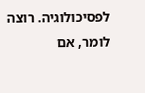לפסיכולוגיה. רוצה לומר, אם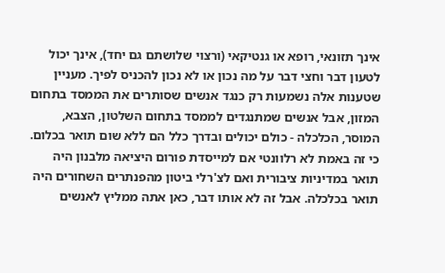אינך תזונאי, רופא או גנטיקאי (ורצוי שלושתם גם יחד), אינך יכול לטעון דבר וחצי דבר על מה נכון או לא נכון להכניס לפיך. מעניין שטענות אלה נשמעות רק כנגד אנשים שסותרים את הממסד בתחום המזון, אבל אנשים שמתנגדים לממסד בתחום השלטון, הצבא, המוסר, הכלכלה - כולם יכולים ובדרך כלל הם ללא שום תואר בכלום. כי זה באמת לא רלוונטי אם למייסדת פורום היציאה מלבנון היה תואר במדיניות ציבורית ואם לצ'רלי ביטון מהפנתרים השחורים היה תואר בכלכלה. אבל זה לא אותו דבר, כאן אתה ממליץ לאנשים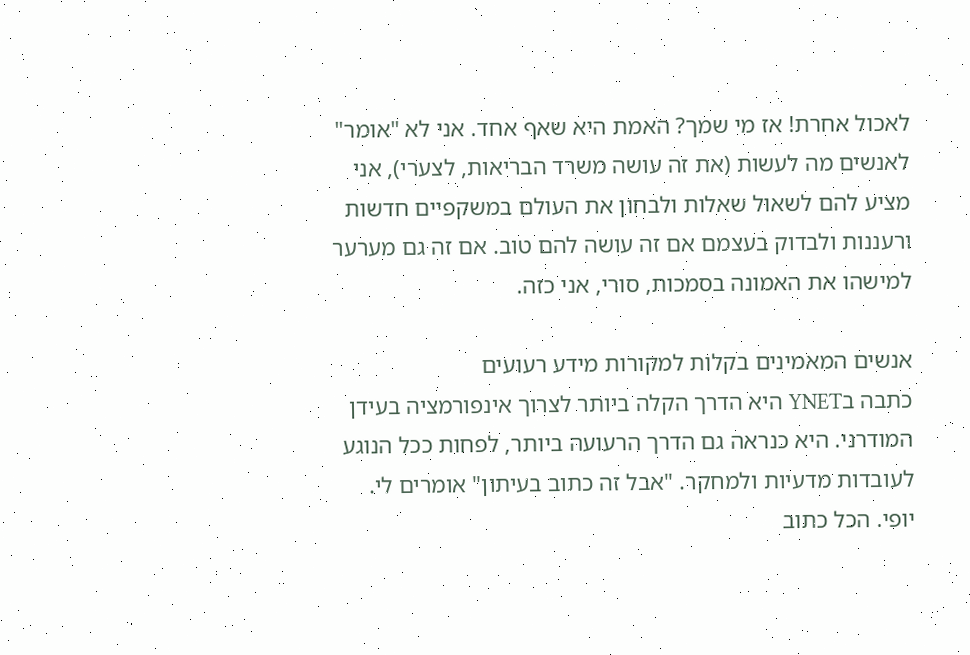לאכול אחרת! אז מי שמך? האמת היא שאף אחד. אני לא "אומר" לאנשים מה לעשות (את זה עושה משרד הבריאות, לצערי), אני מציע להם לשאול שאלות ולבחון את העולם במשקפיים חדשות ורעננות ולבדוק בעצמם אם זה עושה להם טוב. אם זה גם מערער למישהו את האמונה בסמכות, סורי, אני כזה.

אנשים המאמינים בקלות למקורות מידע רעועים
כתבה בYNET היא הדרך הקלה ביותר לצרוך אינפורמציה בעידן המודרני. היא כנראה גם הדרך הרעועה ביותר, לפחות ככל הנוגע לעובדות מדעיות ולמחקר. "אבל זה כתוב בעיתון" אומרים לי. יופי. הכל כתוב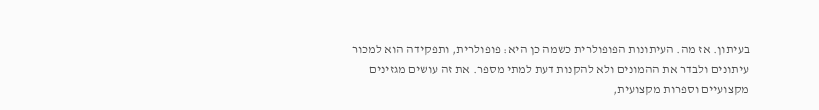בעיתון. אז מה. העיתונות הפופולרית כשמה כן היא: פופולרית, ותפקידה הוא למכור עיתונים ולבדר את ההמונים ולא להקנות דעת למתי מספר. את זה עושים מגזינים מקצועיים וספרות מקצועית,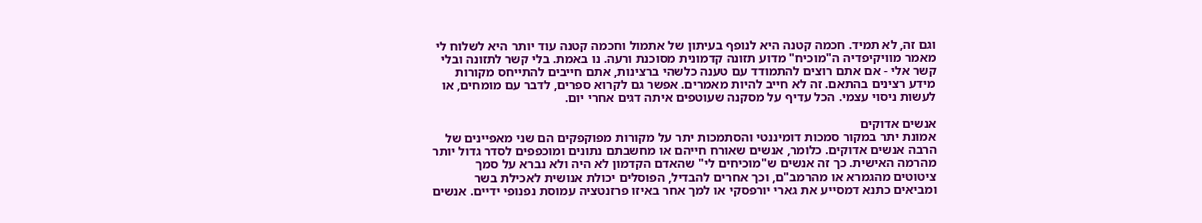וגם זה, לא תמיד. חכמה קטנה היא לנופף בעיתון של אתמול וחכמה קטנה עוד יותר היא לשלוח לי מאמר מוויקיפדיה ה"מוכיח" מדוע תזונה קדמונית מסוכנת ורעה. נו באמת. בלי קשר לתזונה ובלי קשר אלי - אם אתם רוצים להתמודד עם טענה כלשהי ברצינות, אתם חייבים להתייחס מקורות מידע רצינים בהתאם. זה לא חייב להיות מאמרים. אפשר גם לקרוא ספרים, לדבר עם מומחים, או לעשות ניסוי עצמי. הכל עדיף על מסקנה שעוטפים איתה דגים אחרי יום.

אנשים אדוקים
אמונת יתר במקור סמכות דומיננטי והסתמכות יתר על מקורות מפוקפקים הם שני מאפיינים של הרבה אנשים אדוקים. כלומר, אנשים שאורח חייהם או מחשבתם נתונים ומוכפפים לסדר גדול יותר מהרמה האישית. כך זה אנשים ש"מוכיחים לי" שהאדם הקדמון לא היה ולא נברא על סמך ציטוטים מהגמרא או מהרמב"ם, וכך אחרים להבדיל, הפוסלים יכולת אנושית לאכילת בשר ומביאים כתנא דמסייע את גארי יורפסקי או למך אחר באיזו פרזנטציה עמוסת נפנופי ידיים. אנשים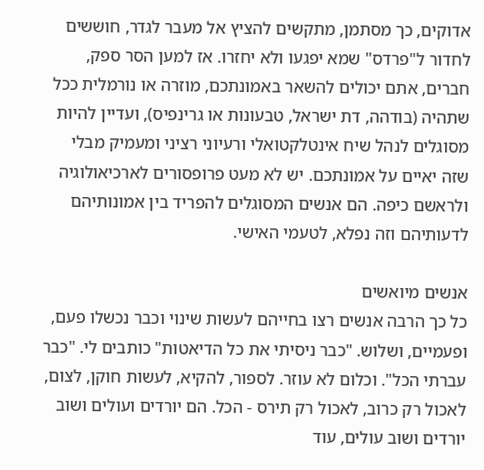אדוקים, כך מסתמן, מתקשים להציץ אל מעבר לגדר, חוששים לחדור ל"פרדס" שמא יפגעו ולא יחזרו. אז למען הסר ספק, חברים, אתם יכולים להשאר באמונתכם, מוזרה או נורמלית ככל שתהיה (בודהה, דת ישראל, טבעונות או גרינפיס), ועדיין להיות מסוגלים לנהל שיח אינטלקטואלי ורעיוני רציני ומעמיק מבלי שזה יאיים על אמונתכם. יש לא מעט פרופסורים לארכיאולוגיה ולראשם כיפה. הם אנשים המסוגלים להפריד בין אמונותיהם לדעותיהם וזה נפלא, לטעמי האישי.

אנשים מיואשים
כל כך הרבה אנשים רצו בחייהם לעשות שינוי וכבר נכשלו פעם, ופעמיים, ושלוש. "כבר ניסיתי את כל הדיאטות" כותבים לי. "כבר עברתי הכל". וכלום לא עוזר. לספור, להקיא, לעשות חוקן, לצום, לאכול רק כרוב, לאכול רק תירס - הכל. הם יורדים ועולים ושוב יורדים ושוב עולים, עוד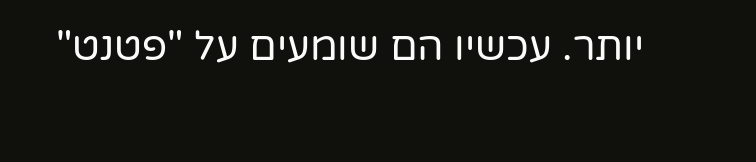יותר. עכשיו הם שומעים על "פטנט"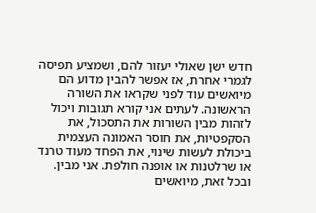חדש ישן שאולי יעזור להם, ושמציע תפיסה לגמרי אחרת, אז אפשר להבין מדוע הם מיואשים עוד לפני שקראו את השורה הראשונה. לעתים אני קורא תגובות ויכול לזהות מבין השורות את התסכול, את הסקפטיות, את חוסר האמונה העצמית ביכולת לעשות שינוי, את הפחד מעוד טרנד או שרלטנות או אופנה חולפת. אני מבין. ובכל זאת, מיואשים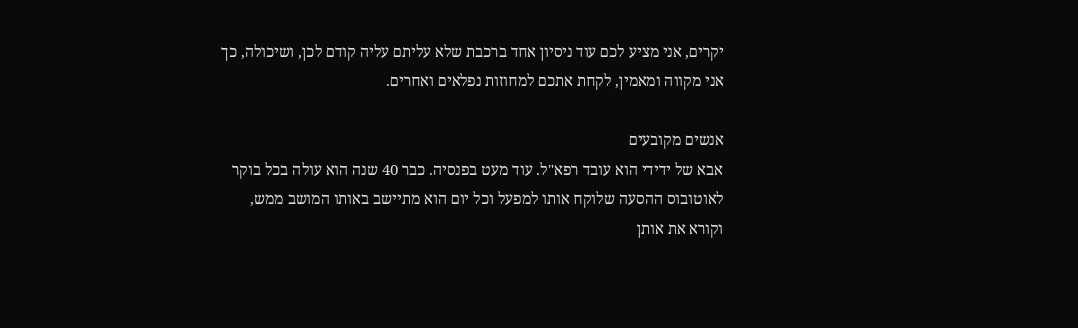יקרים, אני מציע לכם עוד ניסיון אחד ברכבת שלא עליתם עליה קודם לכן, ושיכולה, כך אני מקווה ומאמין, לקחת אתכם למחוזות נפלאים ואחרים.

אנשים מקובעים
אבא של ידידי הוא עובד רפא"ל. עוד מעט בפנסיה. כבר 40 שנה הוא עולה בכל בוקר לאוטובוס ההסעה שלוקח אותו למפעל וכל יום הוא מתיישב באותו המושב ממש, וקורא את אותן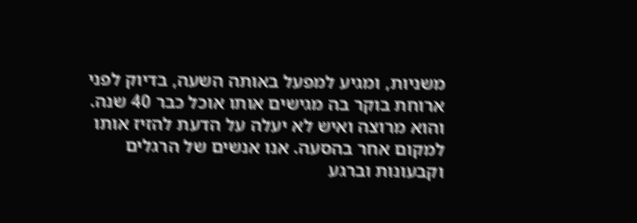משניות, ומגיע למפעל באותה השעה, בדיוק לפני ארוחת בוקר בה מגישים אותו אוכל כבר 40 שנה. והוא מרוצה ואיש לא יעלה על הדעת להזיז אותו למקום אחר בהסעה. אנו אנשים של הרגלים וקבעונות וברגע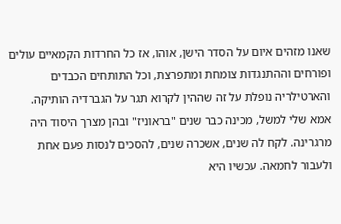שאנו מזהים איום על הסדר הישן, אוהו, אז כל החרדות הקמאיים עולים ופורחים וההתנגדות צומחת ומתפרצת, וכל התותחים הכבדים והארטילריה נופלת על זה שההין לקרוא תגר על הגברדיה הותיקה. אמא שלי למשל, מכינה כבר שנים "בראוניז" ובהן מצרך היסוד היה מרגרינה. לקח לה שנים, אשכרה שנים, להסכים לנסות פעם אחת ולעבור לחמאה. עכשיו היא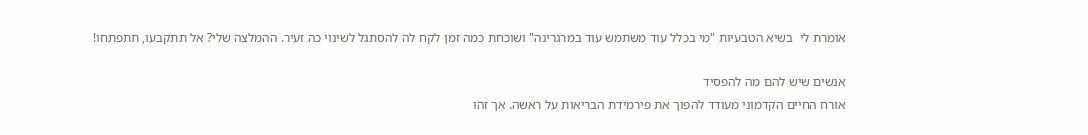אומרת לי  בשיא הטבעיות "מי בכלל עוד משתמש עוד במרגרינה" ושוכחת כמה זמן לקח לה להסתגל לשינוי כה זעיר. ההמלצה שלי? אל תתקבעו, תתפתחו!

אנשים שיש להם מה להפסיד
אורח החיים הקדמוני מעודד להפוך את פירמידת הבריאות על ראשה. אך זהו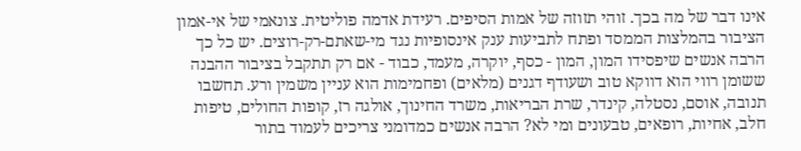אינו דבר של מה בכך. זוהי תזוזה של אמות הסיפים. רעידת אדמה פוליטית. צונאמי של אי-אמון הציבור בהמלצות הממסד ופתח לתביעות ענק אינסופיות נגד מי-שאתם-רק-רוצים. יש כל כך הרבה אנשים שיפסידו המון, המון - כסף, יוקרה, מעמד, כבוד - אם רק תתקבל בציבור ההבנה ששומן רווי הוא דווקא טוב ושעודף דגנים (מלאים) ופחמימות הוא עניין משמין ורע. תחשבו תנובה, אוסם, נסטלה, קינדר, שרת הבריאות, משרד החינוך, אולגה רז, קופות החולים, טיפות חלב, אחיות, רופאים, טבעונים ומי לא? הרבה אנשים כמדומני צריכים לעמוד בתור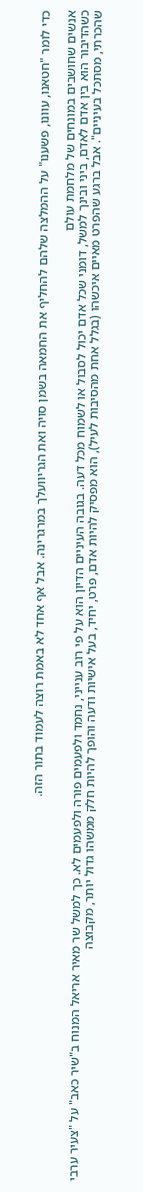כדי לומר "חטאנו, עוונו, פשענו" על ההמלצה שלהם להחליף את החמאה בשמן סויה ואת הגריוועלך במרגרינה. אבל אף אחד לא באמת רוצה לעמוד בתור הזה.

אנשים שחושבים במונחים של מלחמת עולם
כשהדיבור הוא בין אדם לאדם, ביני ובינך למשל, דומני שכל אדם יכול לסבול או לשמוח מכל דעה. בגובה העיניים הדיון הוא על פי רוב ענייני, נחמד ולפעמים פורה ולפעמים לא. כך למשל שר מאיר אריאל המנוח ב"שיר כאב" על "צעיר ערבי שהכרתי, מסתכל בעיניים". אבל ברגע שהפרט מאיים איכשהו (בגלל אחת מהסיבות לעיל), הוא מפסיק להיות אדם, פרט, יחיד, בעל אישיות ודעה והופך להיות חלק ממשהו גדול יותר, מקבוצה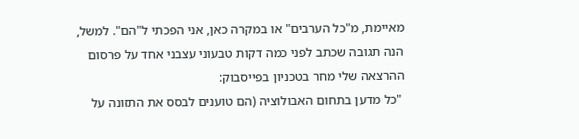מאיימת, מ"כל הערבים" או במקרה כאן, אני הפכתי ל"הם". למשל, הנה תגובה שכתב לפני כמה דקות טבעוני עצבני אחד על פרסום ההרצאה שלי מחר בטכניון בפייסבוק:
 "כל מדען בתחום האבולוציה (הם טוענים לבסס את התזונה על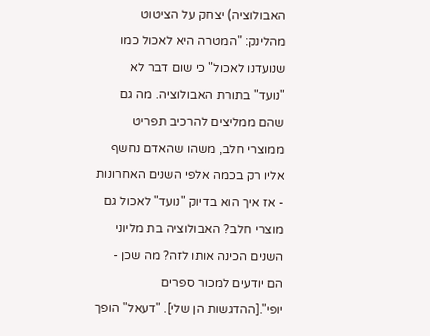האבולוציה) יצחק על הציטוט מהלינק: "המטרה היא לאכול כמו שנועדנו לאכול" כי שום דבר לא "נועד" בתורת האבולוציה. מה גם שהם ממליצים להרכיב תפריט ממוצרי חלב, משהו שהאדם נחשף אליו רק בכמה אלפי השנים האחרונות - אז איך הוא בדיוק "נועד" לאכול גם מוצרי חלב? האבולוציה בת מליוני השנים הכינה אותו לזה? מה שכן - הם יודעים למכור ספרים יופי".[ההדגשות הן שלי]. "דעאל" הופך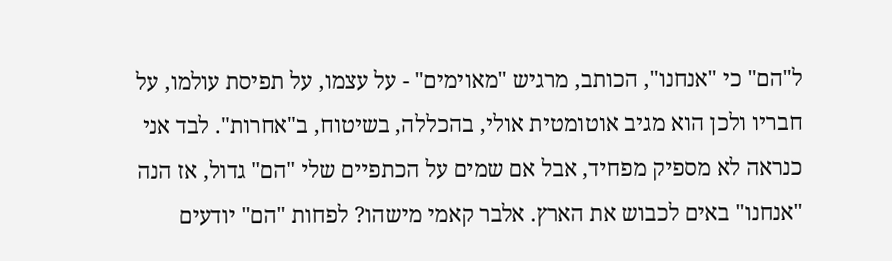ל"הם" כי "אנחנו", הכותב, מרגיש "מאוימים" - על עצמו, על תפיסת עולמו, על חבריו ולכן הוא מגיב אוטומטית אולי, בהכללה, בשיטוח, ב"אחרות". לבד אני כנראה לא מספיק מפחיד, אבל אם שמים על הכתפיים שלי "הם" גדול, אז הנה "אנחנו" באים לכבוש את הארץ. אלבר קאמי מישהו? לפחות "הם" יודעים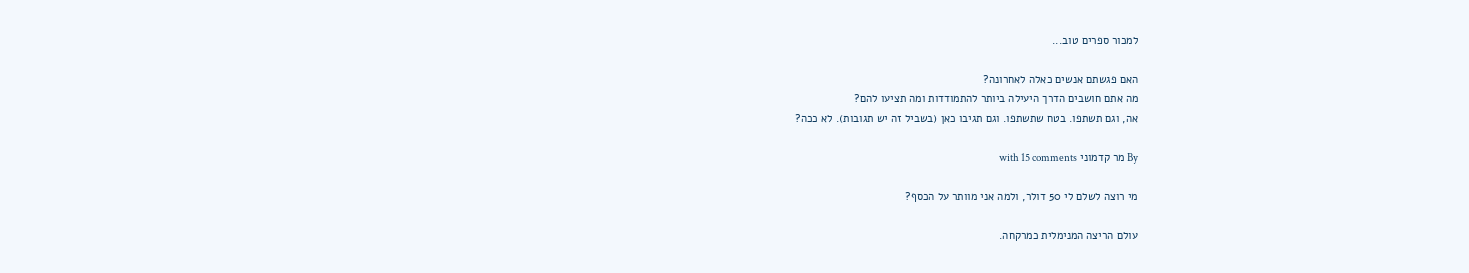למכור ספרים טוב...

האם פגשתם אנשים כאלה לאחרונה?
מה אתם חושבים הדרך היעילה ביותר להתמודדות ומה תציעו להם?
אה, וגם תשתפו. בטח שתשתפו. וגם תגיבו כאן (בשביל זה יש תגובות). לא ככה?

By מר קדמוני with 15 comments

מי רוצה לשלם לי 50 דולר, ולמה אני מוותר על הכסף?

עולם הריצה המנימלית כמרקחה.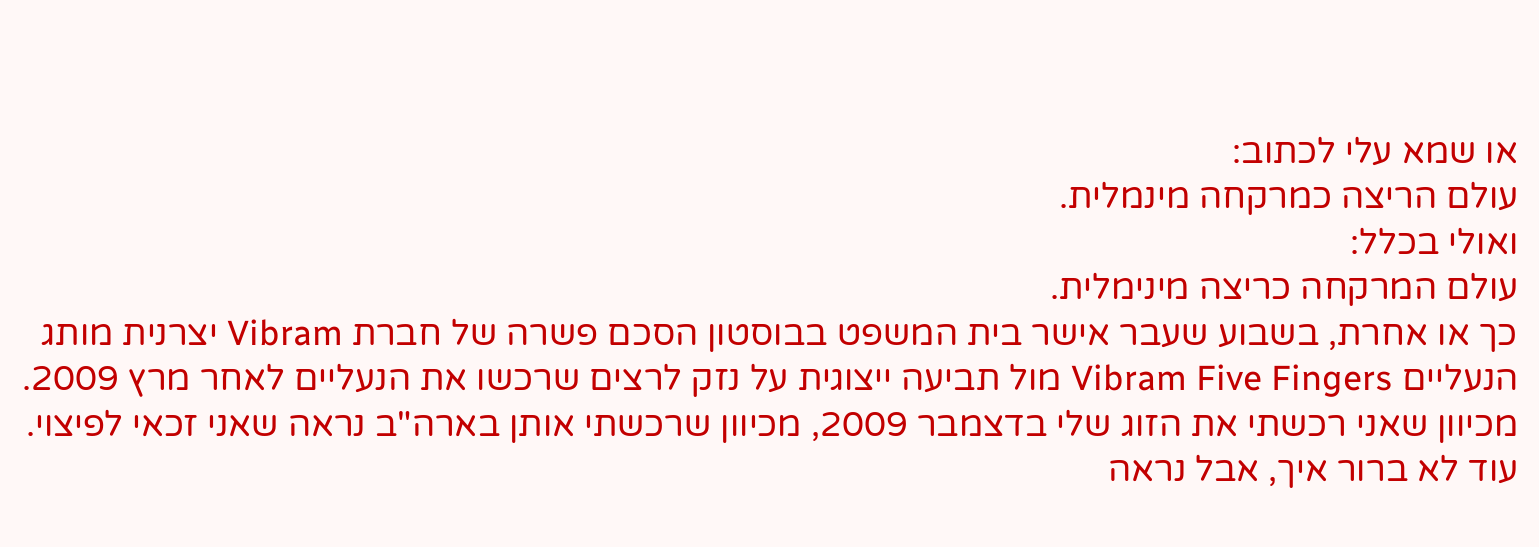או שמא עלי לכתוב:
עולם הריצה כמרקחה מינמלית.
ואולי בכלל:
עולם המרקחה כריצה מינימלית.
כך או אחרת, בשבוע שעבר אישר בית המשפט בבוסטון הסכם פשרה של חברת Vibram יצרנית מותג הנעליים Vibram Five Fingers מול תביעה ייצוגית על נזק לרצים שרכשו את הנעליים לאחר מרץ 2009. מכיוון שאני רכשתי את הזוג שלי בדצמבר 2009, מכיוון שרכשתי אותן בארה"ב נראה שאני זכאי לפיצוי. עוד לא ברור איך, אבל נראה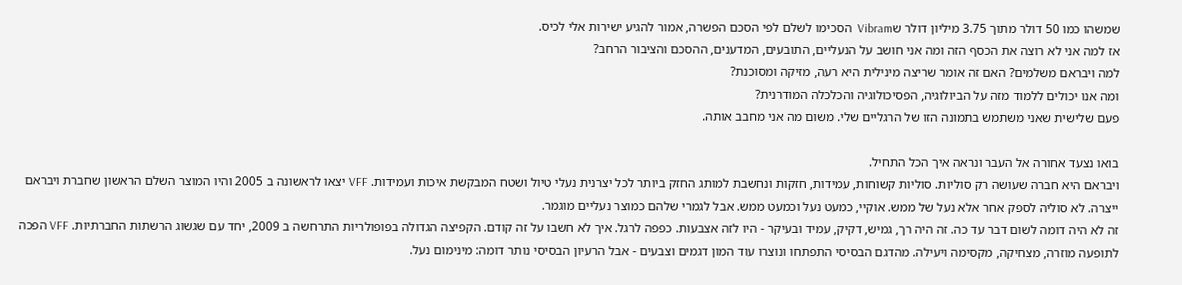שמשהו כמו 50 דולר מתוך 3.75 מיליון דולר שVibram  הסכימו לשלם לפי הסכם הפשרה, אמור להגיע ישירות אלי לכיס.
אז למה אני לא רוצה את הכסף הזה ומה אני חושב על הנעליים, התובעים, המדענים, ההסכם והציבור הרחב?
למה ויבראם משלמים? האם זה אומר שריצה מינילית היא רעה, מזיקה ומסוכנת?
ומה אנו יכולים ללמוד מזה על הביולוגיה, הפסיכולוגיה והכלכלה המודרנית?
פעם שלישית שאני משתמש בתמונה הזו של הרגליים שלי. משום מה אני מחבב אותה.

בואו נצעד אחורה אל העבר ונראה איך הכל התחיל.
ויבראם היא חברה שעושה רק סוליות. סוליות קשוחות, עמידות, חזקות ונחשבת למותג החזק ביותר לכל יצרנית נעלי טיול ושטח המבקשת איכות ועמידות. VFF יצאו לראשונה ב 2005 והיו המוצר השלם הראשון שחברת ויבראם ייצרה. לא סוליה לספק אחר אלא נעל של ממש. אוקיי, כמעט נעל וכמעט ממש. אבל לגמרי שלהם כמוצר נעליים מוגמר.
זה לא היה דומה לשום דבר עד כה. זה היה רך, גמיש, דקיק, עמיד ובעיקר - היו לזה אצבעות. כפפה לרגל. איך לא חשבו על זה קודם. הקפיצה הגדולה בפופולריות התרחשה ב 2009, יחד עם שגשוג הרשתות החברתיות. VFF הפכה לתופעה מוזרה, מצחיקה, מקסימה ויעילה. מהדגם הבסיסי התפתחו ונוצרו עוד המון דגמים וצבעים - אבל הרעיון הבסיסי נותר דומה: מינימום נעל.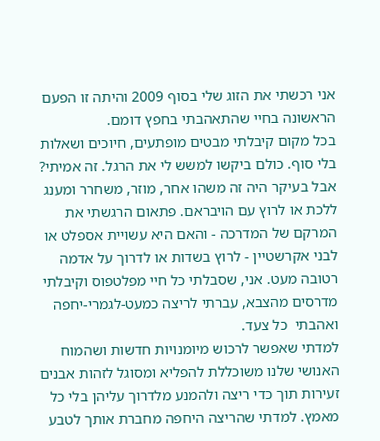אני רכשתי את הזוג שלי בסוף 2009 והיתה זו הפעם הראשונה בחיי שהתאהבתי בחפץ דומם.
בכל מקום קיבלתי מבטים מופתעים, חיוכים ושאלות בלי סוף. כולם ביקשו למשש לי את הרגל. זה אמיתי?
אבל בעיקר היה זה משהו אחר, מוזר, משחרר ומענג ללכת או לרוץ עם הויבראם. פתאום הרגשתי את המרקם של המדרכה - והאם היא עשויית אספלט או לבני אקרשטיין - לרוץ בשדות או לדרוך על אדמה רטובה מעט. אני, שסבלתי כל חיי מפלטפוס וקיבלתי מדרסים מהצבא, עברתי לריצה כמעט-לגמרי-יחפה ואהבתי  כל צעד.
למדתי שאפשר לרכוש מיומנויות חדשות ושהמוח האנושי שלנו משוכללת להפליא ומסוגל לזהות אבנים זעירות תוך כדי ריצה ולהמנע מלדרוך עליהן בלי כל מאמץ. למדתי שהריצה היחפה מחברת אותך לטבע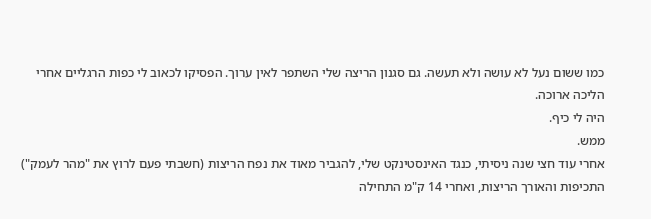כמו ששום נעל לא עושה ולא תעשה. גם סגנון הריצה שלי השתפר לאין ערוך. הפסיקו לכאוב לי כפות הרגליים אחרי הליכה ארוכה.
היה לי כיף.
ממש.
אחרי עוד חצי שנה ניסיתי, כנגד האינסטינקט שלי, להגביר מאוד את נפח הריצות (חשבתי פעם לרוץ את "מהר לעמק") התכיפות והאורך הריצות, ואחרי 14 ק"מ התחילה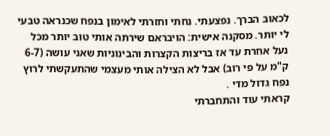לכאוב הברך. נפצעתי. נחתי וחזרתי לאימון בנפח שכנראה טבעי לי יותר. מסקנה אישית: הויבראם שירתה אותי טוב יותר מכל נעל אחרת עד אז בריצות הקצרות והבינוניות שאני עושה (6-7 ק"מ על פי רוב) אבל לא הצילה אותי מעצמי שהתעקשתי לרוץ נפח גדול מדי .
קראתי עוד והתחברתי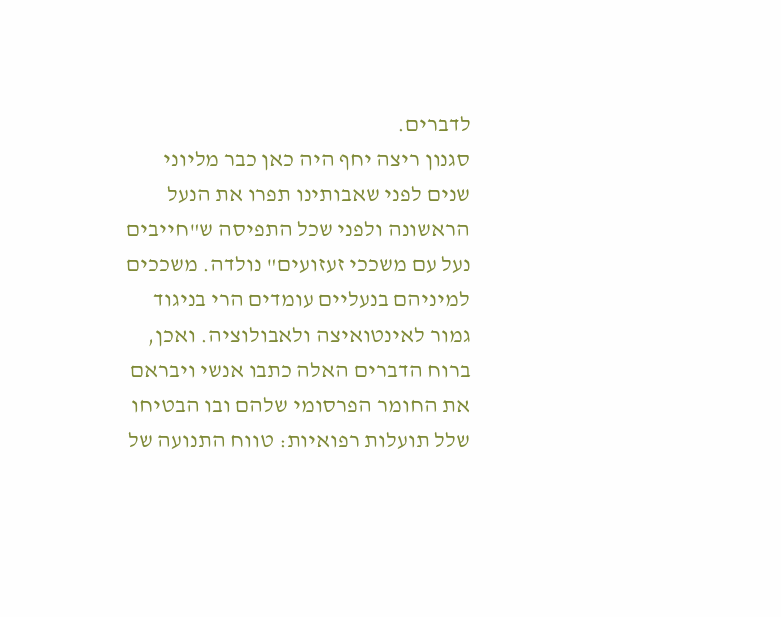לדברים.
סגנון ריצה יחף היה כאן כבר מליוני שנים לפני שאבותינו תפרו את הנעל הראשונה ולפני שכל התפיסה ש"חייבים נעל עם משככי זעזועים" נולדה. משככים למיניהם בנעליים עומדים הרי בניגוד גמור לאינטואיצה ולאבולוציה. ואכן, ברוח הדברים האלה כתבו אנשי ויבראם את החומר הפרסומי שלהם ובו הבטיחו שלל תועלות רפואיות: טווח התנועה של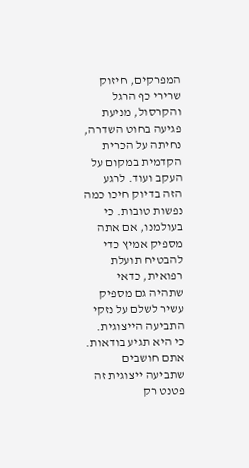המפרקים, חיזוק שרירי כף הרגל והקרסול, מניעת פגיעה בחוט השדרה, נחיתה על הכרית הקדמית במקום על העקב ועוד. לרגע הזה בדיוק חיכו כמה נפשות טובות. כי בעולמנו, אם אתה מספיק אמיץ כדי להבטיח תועלת רפואית, כדאי שתהיה גם מספיק עשיר לשלם על נזקי התביעה הייצוגית. כי היא תגיע בודאות.
אתם חושבים שתביעה ייצוגית זה פטנט רק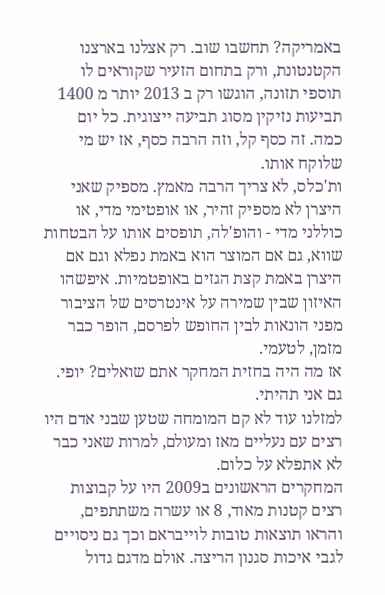באמריקה? תחשבו שוב. רק אצלנו בארצנו הקטנטונת, ורק בתחום הזעיר שקוראים לו תוספי תזונה, הוגשו רק ב 2013 יותר מ 1400 תביעות נזיקין מסוג תביעה ייצוגית. כל יום כמה. זה כסף קל, וזה הרבה כסף, אז יש מי שלוקח אותו.
ות'כלס, לא צריך הרבה מאמץ. מספיק שאני היצרן לא מספיק זהיר, או אופטימי מדי, או כוללני מדי - והופ'לה, תופסים אותו על הבטחות שווא, גם אם המוצר הוא באמת נפלא וגם אם היצרן באמת קצת הגזים באופטמיות. איפשהו האיזון שבין שמירה על אינטרסים של הציבור מפני הונאות לבין החופש לפרסם, הופר כבר מזמן, לטעמי.
אז מה היה בחזית המחקר אתם שואלים? יופי. גם אני תהיתי.
למזלנו עוד לא קם המומחה שטען שבני אדם היו רצים עם נעליים מאז ומעולם, למרות שאני כבר לא אתפלא על כלום.
המחקרים הראשונים ב2009 היו על קבוצות רצים קטנות מאוד, 8 או עשרה משתתפים, והראו תוצאות טובות לוייבראם וכך גם ניסויים לגבי איכות סגנון הריצה. אולם מדגם גדול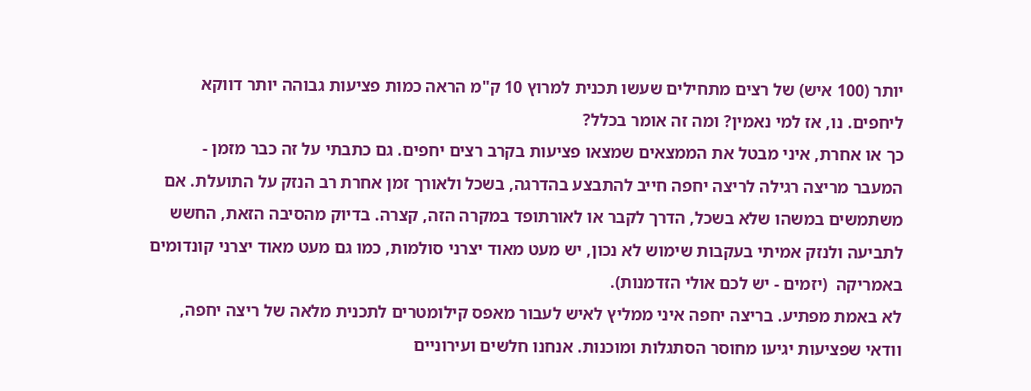יותר (100 איש) של רצים מתחילים שעשו תכנית למרוץ 10 ק"מ הראה כמות פציעות גבוהה יותר דווקא ליחפים. נו, אז למי נאמין? ומה זה אומר בכלל?
כך או אחרת, איני מבטל את הממצאים שמצאו פציעות בקרב רצים יחפים. גם כתבתי על זה כבר מזמן - המעבר מריצה רגילה לריצה יחפה חייב להתבצע בהדרגה, בשכל ולאורך זמן אחרת רב הנזק על התועלת. אם משתמשים במשהו שלא בשכל, הדרך לקבר או לאורתופד במקרה הזה, קצרה. בדיוק מהסיבה הזאת, החשש לתביעה ולנזק אמיתי בעקבות שימוש לא נכון, יש מעט מאוד יצרני סולמות, כמו גם מעט מאוד יצרני קונדומים באמריקה  (יזמים - יש לכם אולי הזדמנות).
לא באמת מפתיע. בריצה יחפה איני ממליץ לאיש לעבור מאפס קילומטרים לתכנית מלאה של ריצה יחפה, וודאי שפציעות יגיעו מחוסר הסתגלות ומוכנות. אנחנו חלשים ועירוניים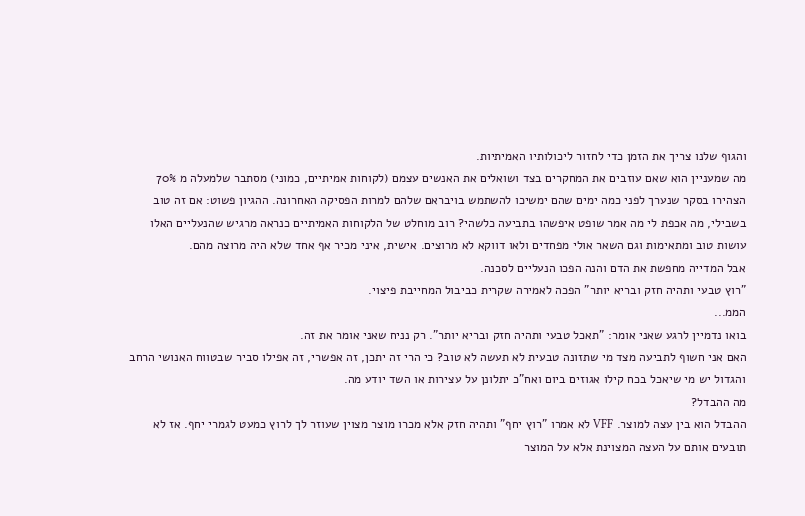והגוף שלנו צריך את הזמן כדי לחזור ליכולותיו האמיתיות.
מה שמעניין הוא שאם עוזבים את המחקרים בצד ושואלים את האנשים עצמם (לקוחות אמיתיים, כמוני) מסתבר שלמעלה מ 70% הצהירו בסקר שנערך לפני כמה ימים שהם ימשיכו להשתמש בויבראם שלהם למרות הפסיקה האחרונה. ההגיון פשוט: אם זה טוב בשבילי, מה אכפת לי מה אמר שופט איפשהו בתביעה כלשהי? רוב מוחלט של הלקוחות האמיתיים כנראה מרגיש שהנעליים האלו עושות טוב ומתאימות וגם השאר אולי מפחדים ולאו דווקא לא מרוצים. אישית, איני מכיר אף אחד שלא היה מרוצה מהם.
אבל המדייה מחפשת את הדם והנה הפכו הנעליים לסכנה.
"רוץ טבעי ותהיה חזק ובריא יותר" הפכה לאמירה שקרית כביבול המחייבת פיצוי.
הממ...
בואו נדמיין לרגע שאני אומר: "תאכל טבעי ותהיה חזק ובריא יותר". רק נניח שאני אומר את זה.
האם אני חשוף לתביעה מצד מי שתזונה טבעית לא תעשה לא טוב? כי הרי זה יתכן, זה אפשרי, זה אפילו סביר שבטווח האנושי הרחב והגדול יש מי שיאכל בכח קילו אגוזים ביום ואח"כ יתלונן על עצירות או השד יודע מה.
מה ההבדל?
ההבדל הוא בין עצה למוצר. VFF לא אמרו "רוץ יחף" ותהיה חזק אלא מכרו מוצר מצוין שעוזר לך לרוץ כמעט לגמרי יחף. אז לא תובעים אותם על העצה המצוינת אלא על המוצר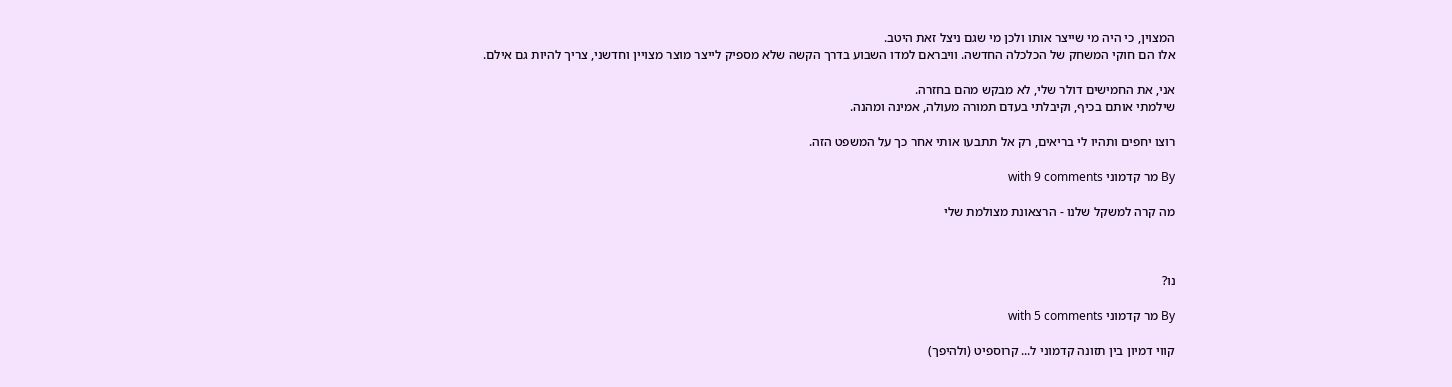המצוין, כי היה מי שייצר אותו ולכן מי שגם ניצל זאת היטב.
אלו הם חוקי המשחק של הכלכלה החדשה. וויבראם למדו השבוע בדרך הקשה שלא מספיק לייצר מוצר מצויין וחדשני, צריך להיות גם אילם.

אני, את החמישים דולר שלי, לא מבקש מהם בחזרה.
שילמתי אותם בכיף, וקיבלתי בעדם תמורה מעולה, אמינה ומהנה.

רוצו יחפים ותהיו לי בריאים, רק אל תתבעו אותי אחר כך על המשפט הזה.

By מר קדמוני with 9 comments

מה קרה למשקל שלנו - הרצאונת מצולמת שלי



נו?

By מר קדמוני with 5 comments

קווי דמיון בין תזונה קדמוני ל... קרוספיט (ולהיפך)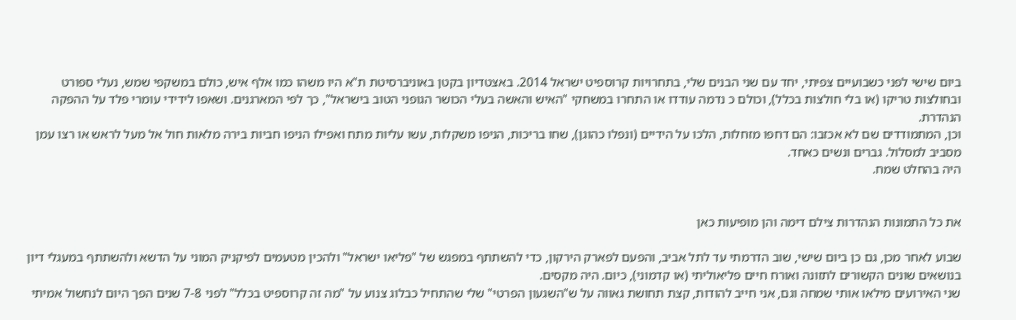ביום שישי לפני כשבועיים צפיתי, יחד עם שני הבנים שלי, בתחרויות קרוספיט ישראל 2014. באצטדיון בקטן באוניברסיטת ת"א היו משהו כמו אלף איש, כולם במשקפי שמש, נעלי ספורט ובחולצות טריקו (או בלי חולצות בכלל), וכולם כ נדמה עודדו או התחרו במשחקי "האיש והאשה בעלי הכושר הגופני הטוב בישראל", כך לפי המארגנים. ושאפו לידידי עומרי פלד על ההפקה הנהדרת.
וכן, המתמודדים שם לא אכזבו: הם דחפו מזחלות, הלכו על הידיים (ונפלו כהוגן), שחו בריכות, הניפו משקלות, עשו עליות מתח ואפילו הניפו חביות בירה מלאות חול אל מעל לראש או רצו עמן מסביב למסלול. גברים ונשים כאחד.
היה בהחלט שמח.


את כל התמונות הנהדרות צילם דימה והן מופיעות כאן

שבוע לאחר מכן, גם כן ביום שישי, שוב הדרמתי עד לתל אביב, והפעם לפארק הירקון, כדי להשתתף במפגש של "פליאו ישראל" ולהכין מטעמים לפיקניק המוני על הדשא ולהשתתף במעגלי דיון בנושאים שונים הקשורים לתזונה ואורח חיים פליאוליתי (או קדמוני), כיום. היה מקסים.
שני האירועים מילאו אותי שמחה וגם, אני חייב להודות, קצת תחושת גאווה על ש"השגעון הפרטי" שלי שהתחיל כבלוג צנוע על "מה זה קרוספיט בכלל" לפני 7-8 שנים הפך היום לנחשול אמיתי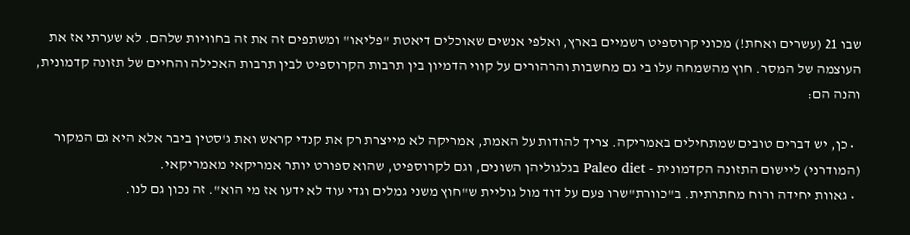שבו 21 (עשרים ואחת!) מכוני קרוספיט רשמיים בארץ, ואלפי אנשים שאוכלים דיאטת "פליאו" ומשתפים זה את זה בחוויות שלהם. לא שערתי אז את העוצמה של המסר. חוץ מהשמחה עלו בי גם מחשבות והרהורים על קווי הדמיון בין תרבות הקרוספיט לבין תרבות האכילה והחיים של תזונה קדמונית, והנה הם:

  • כן, יש דברים טובים שמתחילים באמריקה. צריך להודות על האמת, אמריקה לא מייצרת רק את קנדי קראש ואת ג'סטין ביבר אלא היא גם המקור (המודרני) ליישום התזונה הקדמונית - Paleo diet בגלגוליהן השונים, וגם לקרוספיט, שהוא ספורט יותר אמריקאי מאמריקאי.
  • גאוות יחידה ורוח מחתרתית. ב"כוורת"שרו פעם על דוד מול גוליית ש"חוץ משני גמלים וגדי עוד לא ידעו אז מי הוא". זה נכון גם לנו.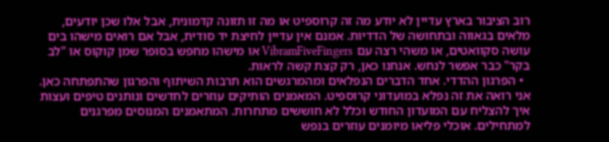רוב הציבור בארץ עדיין לא יודע מה זה קרוספיט או מה זו תזונה קדמונית, אבל אלו שכן יודעים, מלאים בגאווה ובתחושה של הדדיות. אמנם אין עדיין לחיצת יד סודית, אבל אם רואים מישהו בים עושה סקוואטים, או משהי רצה עם VibramFiveFingers או מישהו מחפש בסופר שמן קוקוס או "לב בקר" כבר אפשר לנחש. אנחנו כאן, רק קצת קשה לראות.
  • הפרגון ההדדי. אחד הדברים הנפלאים ומהמרגשים הוא תרבות השיתוף והפרגון שהתפתחה כאן. אני רואה את זה נפלא במועדוני קרוספיט. המאמנים הותיקים עוזרים לחדשים ונותנים טיפים ועצות איך להצליח עם המועדון החודש וכלל לא חוששים מתחרות. המתאמנים המנוסים מפרגנים למתחילים. אוכלי פליאו מיומנים עוזרים בנפש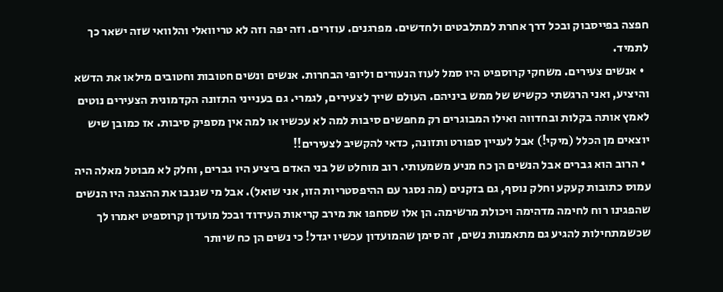חפצה בפייסבוק ובכל דרך אחרת למתלבטים ולחדשים. מפרגנים. עוזרים. וזה יפה וזה לא טריוואלי והלוואי שזה ישאר כך לתמיד.
  • אנשים צעירים. משחקי קרוספיט היו סמל לעוז הנעורים וליופי הבחרות. אנשים ונשים חטובות וחטובים מילאו את הדשא והיציע, ואני הרגשתי כקשיש של ממש ביניהם. העולם שייך לצעירים, לגמרי. גם בענייני התזונה הקדמונית הצעירים נוטים לאמץ אותה בקלות ובחדווה ואילו המבוגרים רק מחפשים סיבות למה לא עכשיו או למה אין מספיק סיבות. אז כמובן שיש יוצאים מן הכלל (מיקי!) אבל לעניין ספורט ותזונה, כדאי להקשיב לצעירים!!
  • הרוב הוא גברים אבל הנשים הן כח מניע משמעותי. רוב מוחלט של בני האדם ביציע היו גברים, וחלק לא מבוטל מאלה היה עמוס כתובות קעקע וחלק נוסף, גם בזקנים (מה נסגר עם ההיפסטריות הזו, אני שואל). אבל מי שגנבו את ההצגה היו הנשים שהפגינו רוח לחימה מדהימה ויכולת מרשימה. הן אלו שסחפו את מירב קריאות העידוד ובכל מועדון קרוספיט יאמרו לך שכשמתחילות להגיע גם מתאמנות נשים, זה סימן שהמועדון עכשיו יגדל! כי נשים הן כח שיותר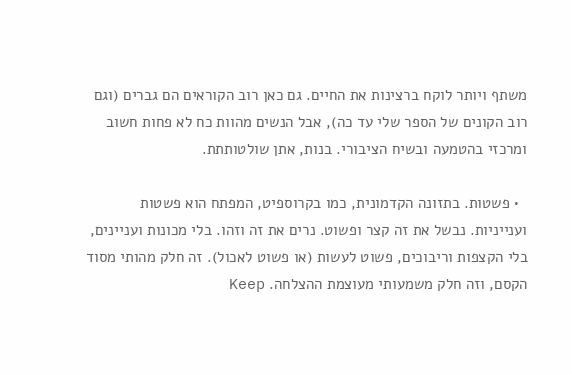משתף ויותר לוקח ברצינות את החיים. גם כאן רוב הקוראים הם גברים (וגם רוב הקונים של הספר שלי עד כה), אבל הנשים מהוות כח לא פחות חשוב ומרכזי בהטמעה ובשיח הציבורי. בנות, אתן שולטותתת.

  • פשטות. בתזונה הקדמונית, כמו בקרוספיט, המפתח הוא פשטות וענייניות. נבשל את זה קצר ופשוט. נרים את זה וזהו. בלי מכונות ועניינים, בלי הקצפות וריבוכים, פשוט לעשות (או פשוט לאכול). זה חלק מהותי מסוד הקסם, וזה חלק משמעותי מעוצמת ההצלחה. Keep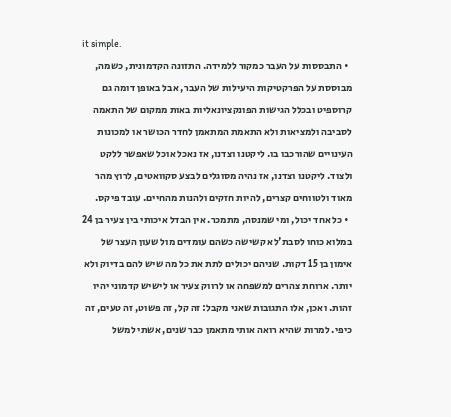it simple.
  • התבססות על העבר כמקור ללמידה. התזונה הקדמונית, כשמה, מבוססת על הפרקטיקות היעילות של העבר, אבל באופן דומה גם קרוספיט ובכלל הגישות הפונקציונאליות באות ממקום של התאמה לסביבה ולמציאות ולא התאמת המתאמן לחדר הכושר או למכונות העינויים שהורכבו בו. ליקטנו וצדנו, אז נאכל אוכל שאפשר ללקט ולצוד. ליקטנו וצדנו, אז נהיה מסוגלים לבצע סקוואטים, לרוץ מהר מאוד ולטווחים קצרים, להיות חזקים ולהנות מהחיים. עובד פיקס.
  • כל אחד יכול, ומי שמנסה, מתמכר. אין הבדל איכותי בין צעיר בן 24 במלוא כוחו לסבת'לא קשישה כשהם עומדים מול שעון העצר של אימון בן 15 דקות. שניהם יכולים לתת את כל מה שיש להם בדיוק ולא יותר. ארוחת צהרים למשפחה או לרווק צעיר או לישיש קדמוני יהיו זהות. ואכן, אלו התגובות שאני מקבל: זה קל, זה פשוט, זה טעים, זה כיפי. למרות שהיא רואה אותי מתאמן כבר שנים, אשתי למשל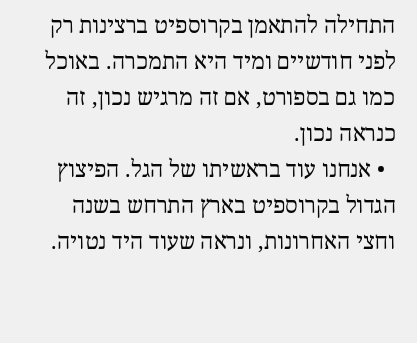התחילה להתאמן בקרוספיט ברצינות רק לפני חודשיים ומיד היא התמכרה. באוכל כמו גם בספורט, אם זה מרגיש נכון, זה כנראה נכון.
  • אנחנו עוד בראשיתו של הגל. הפיצוץ הגדול בקרוספיט בארץ התרחש בשנה וחצי האחרונות, ונראה שעוד היד נטויה.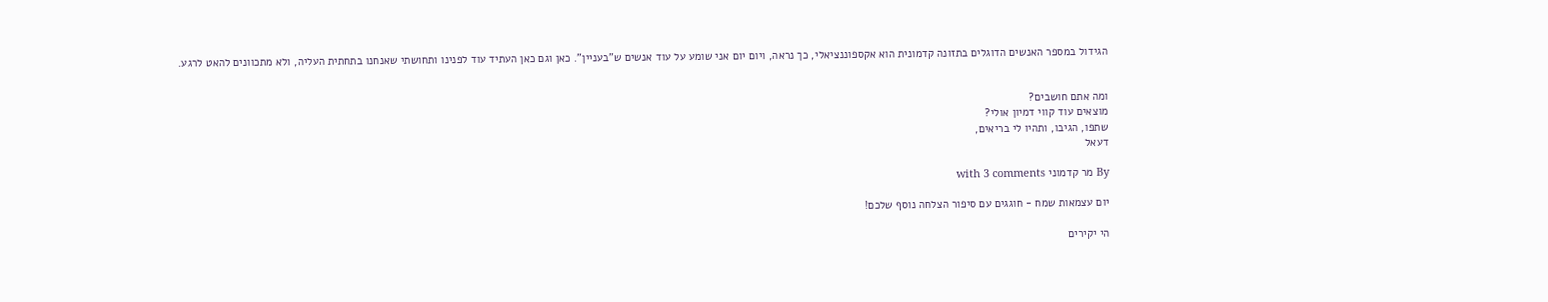הגידול במספר האנשים הדוגלים בתזונה קדמונית הוא אקספוננציאלי, כך נראה, ויום יום אני שומע על עוד אנשים ש"בעניין". כאן וגם כאן העתיד עוד לפנינו ותחושתי שאנחנו בתחתית העליה, ולא מתכוונים להאט לרגע.


ומה אתם חושבים?
מוצאים עוד קווי דמיון אולי?
שתפו, הגיבו, ותהיו לי בריאים,
דעאל

By מר קדמוני with 3 comments

יום עצמאות שמח - חוגגים עם סיפור הצלחה נוסף שלכם!

הי יקירים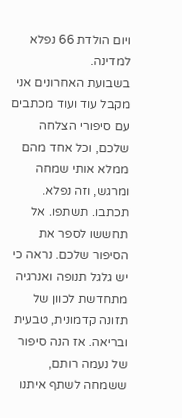ויום הולדת 66 נפלא למדינה.
בשבועת האחרונים אני מקבל עוד ועוד מכתבים עם סיפורי הצלחה שלכם, וכל אחד מהם ממלא אותי שמחה ומרגש, וזה נפלא. תכתבו. תשתפו. אל תחששו לספר את הסיפור שלכם. נראה כי יש גלגל תנופה ואנרגיה מתחדשת לכוון של תזונה קדמונית, טבעית ובריאה. אז הנה סיפור של נעמה רותם, ששמחה לשתף איתנו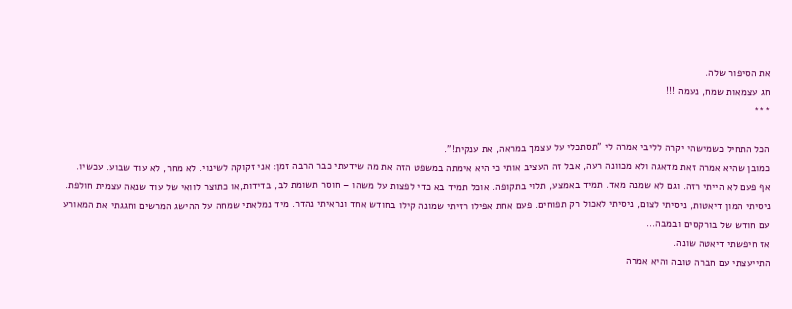את הסיפור שלה.
חג עצמאות שמח, נעמה !!!
***

הכל התחיל כשמישהי יקרה לליבי אמרה לי "תסתכלי על עצמך במראה, את ענקית!".
כמובן שהיא אמרה זאת מדאגה ולא מכוונה רעה, אבל זה העציב אותי כי היא אימתה במשפט הזה את מה שידעתי כבר הרבה זמן: אני זקוקה לשינוי. לא מחר, לא עוד שבוע. עכשיו.
אף פעם לא הייתי רזה. וגם לא שמנה מאד. תמיד באמצע, תלוי בתקופה. אוכל תמיד בא כדי לפצות על משהו – חוסר תשומת לב, בדידות,או כתוצר לוואי של עוד שנאה עצמית חולפת. ניסיתי המון דיאטות, ניסיתי לצום, ניסיתי לאכול רק תפוחים. פעם אחת אפילו רזיתי שמונה קילו בחודש אחד ונראיתי נהדר. מיד נמלאתי שמחה על ההישג המרשים וחגגתי את המאורע עם חודש של בורקסים ובמבה...
אז חיפשתי דיאטה שונה.
התייעצתי עם חברה טובה והיא אמרה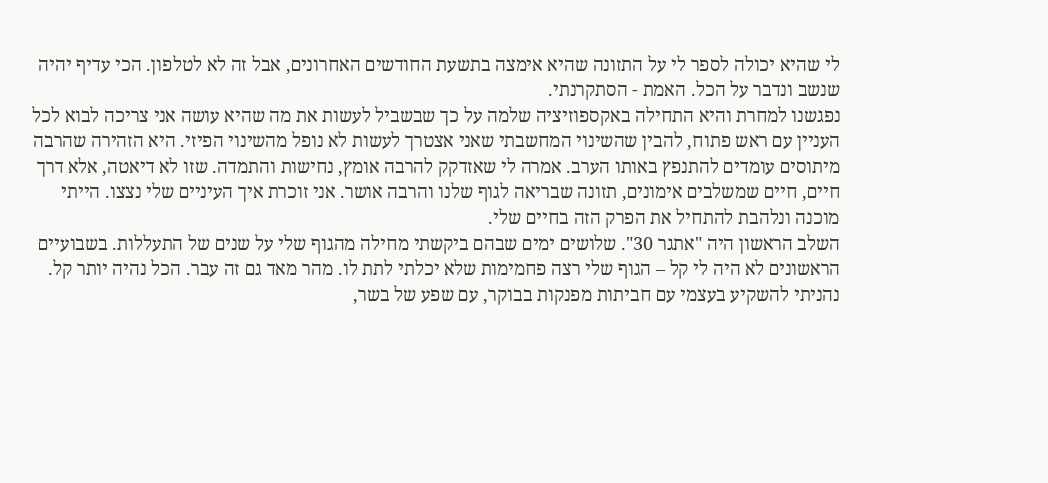לי שהיא יכולה לספר לי על התזונה שהיא אימצה בתשעת החודשים האחרונים, אבל זה לא לטלפון. הכי עדיף יהיה שנשב ונדבר על הכל. האמת - הסתקרנתי.
נפגשנו למחרת והיא התחילה באקספוזיציה שלמה על כך שבשביל לעשות את מה שהיא עושה אני צריכה לבוא לכל העניין עם ראש פתוח, להבין שהשינוי המחשבתי שאני אצטרך לעשות לא נופל מהשינוי הפיזי. היא הזהירה שהרבה מיתוסים עומדים להתנפץ באותו הערב. אמרה לי שאזדקק להרבה אומץ, נחישות והתמדה. שזו לא דיאטה, אלא דרך חיים, חיים שמשלבים אימונים, תזונה שבריאה לגוף שלנו והרבה אושר. אני זוכרת איך העיניים שלי נצצו. הייתי מוכנה ונלהבת להתחיל את הפרק הזה בחיים שלי.
השלב הראשון היה "אתגר 30". שלושים ימים שבהם ביקשתי מחילה מהגוף שלי על שנים של התעללות. בשבועיים הראשונים לא היה לי קל – הגוף שלי רצה פחמימות שלא יכלתי לתת לו. מהר מאד גם זה עבר. הכל נהיה יותר קל. נהניתי להשקיע בעצמי עם חביתות מפנקות בבוקר, עם שפע של בשר,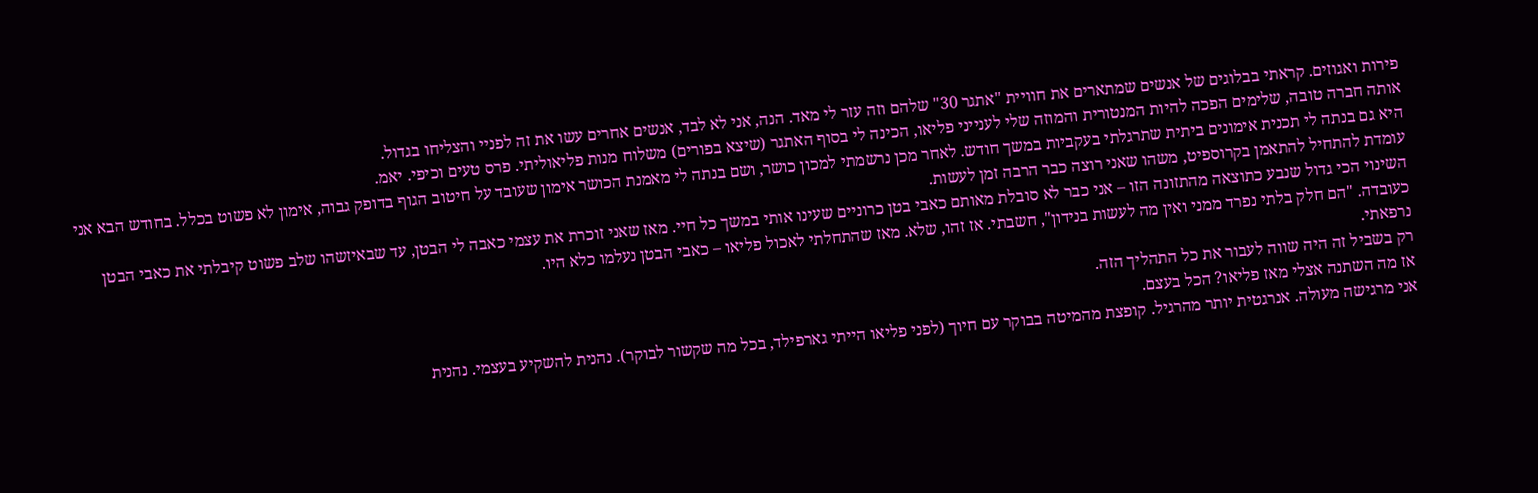פירות ואגוזים. קראתי בבלוגים של אנשים שמתארים את חוויית "אתגר 30" שלהם וזה עזר לי מאד. הנה, אני לא לבד, אנשים אחרים עשו את זה לפניי והצליחו בגדול.
אותה חברה טובה, שלימים הפכה להיות המנטורית והמוזה שלי לענייני פליאו, הכינה לי בסוף האתגר (שיצא בפורים) משלוח מנות פליאוליתי. פרס טעים וכיפי. יאמ.
היא גם בנתה לי תכנית אימונים ביתית שתרגלתי בעקביות במשך חודש. לאחר מכן נרשמתי למכון כושר, ושם בנתה לי מאמנת הכושר אימון שעובד על חיטוב הגוף בדופק גבוה, אימון לא פשוט בכלל. בחודש הבא אני עומדת להתחיל להתאמן בקרוספיט, משהו שאני רוצה כבר הרבה זמן לעשות.
השינוי הכי גדול שנבע כתוצאה מהתזונה הזו – אני כבר לא סובלת מאותם כאבי בטן כרוניים שעינו אותי במשך כל חיי. מאז שאני זוכרת את עצמי כאבה לי הבטן, עד שבאיזשהו שלב פשוט קיבלתי את כאבי הבטן כעובדה. "הם חלק בלתי נפרד ממני ואין מה לעשות בנידון", חשבתי. אז זהו, שלא. מאז שהתחלתי לאכול פליאו – כאבי הבטן נעלמו כלא היו.
נרפאתי.
רק בשביל זה היה שווה לעבור את כל התהליך הזה.
אז מה השתנה אצלי מאז פליאו? הכל בעצם.
אני מרגישה מעולה. אנרגטית יותר מהרגיל. קופצת מהמיטה בבוקר עם חיוך (לפני פליאו הייתי גארפילד, בכל מה שקשור לבוקר). נהנית להשקיע בעצמי. נהנית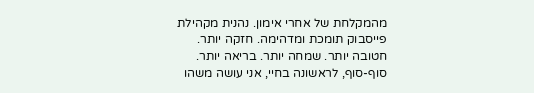מהמקלחת של אחרי אימון. נהנית מקהילת פייסבוק תומכת ומדהימה. חזקה יותר. חטובה יותר. שמחה יותר. בריאה יותר.
סוף-סוף, לראשונה בחיי, אני עושה משהו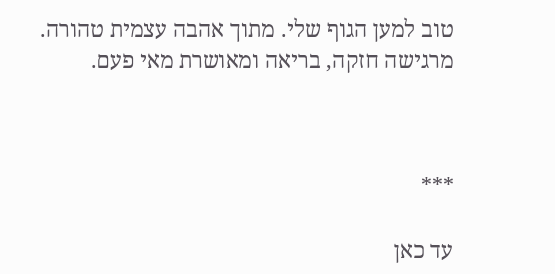טוב למען הגוף שלי. מתוך אהבה עצמית טהורה.   מרגישה חזקה, בריאה ומאושרת מאי פעם.



***

עד כאן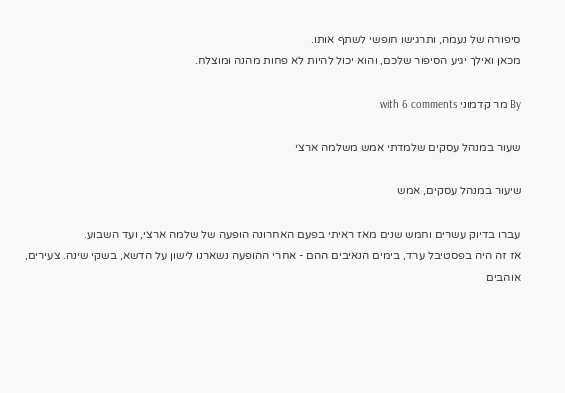סיפורה של נעמה, ותרגישו חופשי לשתף אותו.
מכאן ואילך יגיע הסיפור שלכם, והוא יכול להיות לא פחות מהנה ומוצלח.

By מר קדמוני with 6 comments

שעור במנהל עסקים שלמדתי אמש משלמה ארצי

שיעור במנהל עסקים, אמש

עברו בדיוק עשרים וחמש שנים מאז ראיתי בפעם האחרונה הופעה של שלמה ארצי, ועד השבוע.
אז זה היה בפסטיבל ערד, בימים הנאיבים ההם - אחרי ההופעה נשארנו לישון על הדשא, בשקי שינה. צעירים, אוהבים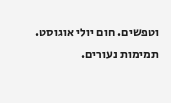וטפשים. חום יולי אוגוסט. תמימות נעורים.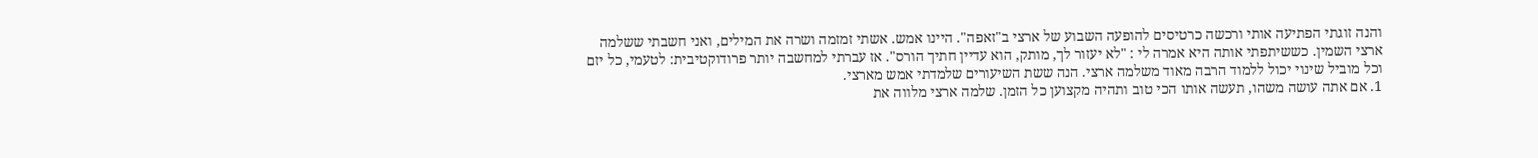והנה זוגתי הפתיעה אותי ורכשה כרטיסים להופעה השבוע של ארצי ב"זאפה". היינו אמש. אשתי זמזמה ושרה את המילים, ואני חשבתי ששלמה ארצי השמין. כששיתפתי אותה היא אמרה לי : "לא יעזור לך, מותק, הוא עדיין חתיך הורס". אז עברתי למחשבה יותר פרודוקטיבית: לטעמי, כל יזם וכל מוביל שינוי יכול ללמוד הרבה מאוד משלמה ארצי. הנה ששת השיעורים שלמדתי אמש מארצי.
1. אם אתה עושה משהו, תעשה אותו הכי טוב ותהיה מקצוען כל הזמן. שלמה ארצי מלווה את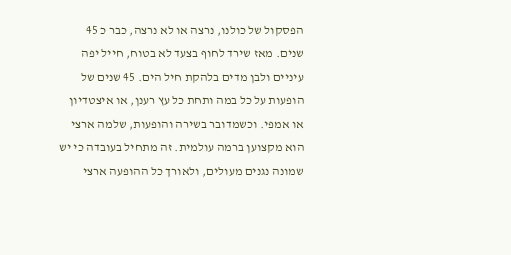הפסקול של כולנו, נרצה או לא נרצה, כבר כ 45 שנים. מאז שירד לחוף בצעד לא בטוח, חייל יפה עיניים ולבן מדים בלהקת חיל הים. 45 שנים של הופעות על כל במה ותחת כל עץ רענן, או איצטדיון או אמפי. וכשמדובר בשירה והופעות, שלמה ארצי הוא מקצוען ברמה עולמית. זה מתחיל בעובדה כי יש שמונה נגנים מעולים, ולאורך כל ההופעה ארצי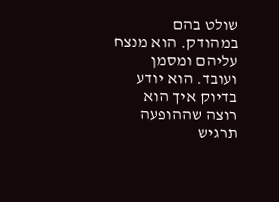שולט בהם במהודק. הוא מנצח עליהם ומסמן ועובד. הוא יודע בדיוק איך הוא רוצה שההופעה תרגיש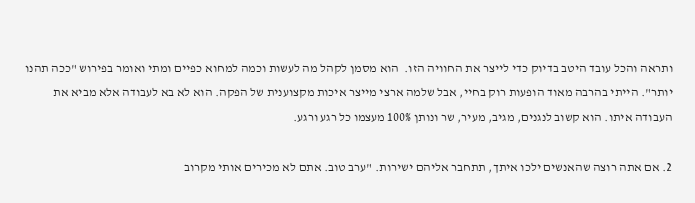ותראה והכל עובד היטב בדיוק כדי לייצר את החוויה הזו.  הוא מסמן לקהל מה לעשות וכמה למחוא כפיים ומתי ואומר בפירוש "ככה תהנו יותר". הייתי בהרבה מאוד הופעות רוק בחיי, אבל שלמה ארצי מייצר איכות מקצוענית של הפקה. הוא לא בא לעבודה אלא מביא את העבודה איתו. הוא קשוב לנגנים, מגיב, מעיר, שר ונותן 100% מעצמו כל רגע ורגע.

2. אם אתה רוצה שהאנשים ילכו איתך, תתחבר אליהם ישירות. "ערב טוב. אתם לא מכירים אותי מקרוב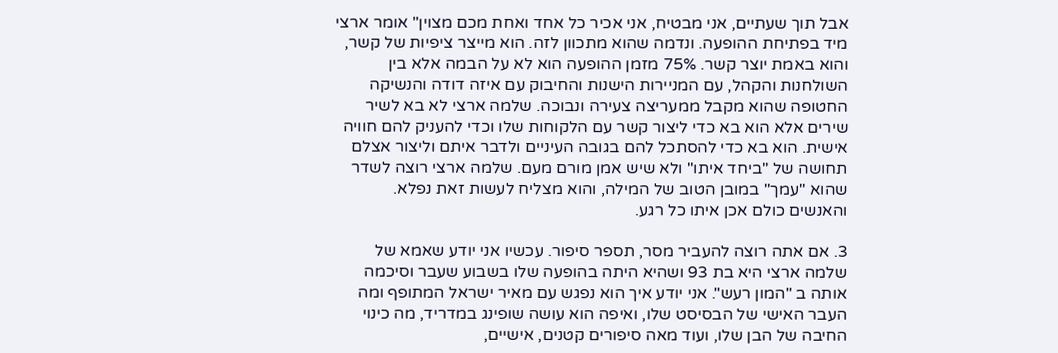אבל תוך שעתיים, אני מבטיח, אני אכיר כל אחד ואחת מכם מצוין" אומר ארצי מיד בפתיחת ההופעה. ונדמה שהוא מתכוון לזה. הוא מייצר ציפיות של קשר, והוא באמת יוצר קשר. 75% מזמן ההופעה הוא לא על הבמה אלא בין השולחנות והקהל, עם המניירות הישנות והחיבוק עם איזה דודה והנשיקה החטופה שהוא מקבל ממעריצה צעירה ונבוכה. שלמה ארצי לא בא לשיר שירים אלא הוא בא כדי ליצור קשר עם הלקוחות שלו וכדי להעניק להם חוויה אישית. הוא בא כדי להסתכל להם בגובה העיניים ולדבר איתם וליצור אצלם תחושה של "ביחד איתו" ולא שיש אמן מורם מעם. שלמה ארצי רוצה לשדר שהוא "עמך" במובן הטוב של המילה, והוא מצליח לעשות זאת נפלא. והאנשים כולם אכן איתו כל רגע.

3. אם אתה רוצה להעביר מסר, תספר סיפור. עכשיו אני יודע שאמא של שלמה ארצי היא בת 93 ושהיא היתה בהופעה שלו בשבוע שעבר וסיכמה אותה ב "המון רעש". אני יודע איך הוא נפגש עם מאיר ישראל המתופף ומה העבר האישי של הבסיסט שלו, ואיפה הוא עושה שופינג במדריד, מה כינוי החיבה של הבן שלו, ועוד מאה סיפורים קטנים, אישיים,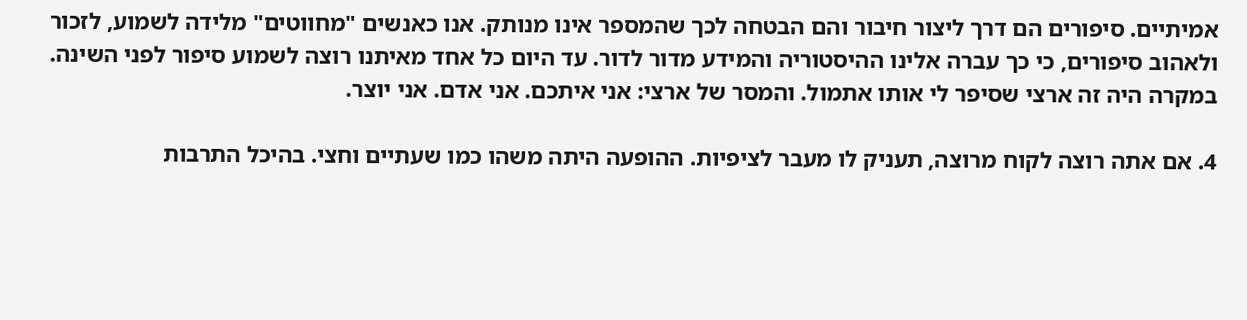אמיתיים. סיפורים הם דרך ליצור חיבור והם הבטחה לכך שהמספר אינו מנותק. אנו כאנשים "מחווטים" מלידה לשמוע, לזכור ולאהוב סיפורים, כי כך עברה אלינו ההיסטוריה והמידע מדור לדור. עד היום כל אחד מאיתנו רוצה לשמוע סיפור לפני השינה. במקרה היה זה ארצי שסיפר לי אותו אתמול. והמסר של ארצי: אני איתכם. אני אדם. אני יוצר.

4. אם אתה רוצה לקוח מרוצה, תעניק לו מעבר לציפיות. ההופעה היתה משהו כמו שעתיים וחצי. בהיכל התרבות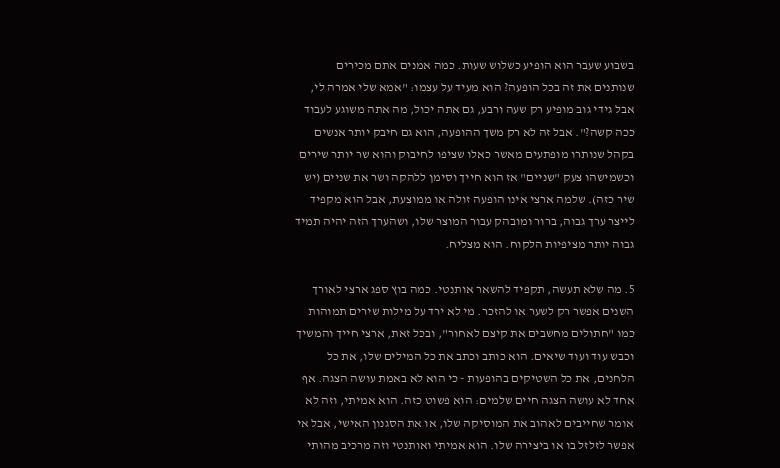בשבוע שעבר הוא הופיע כשלוש שעות. כמה אמנים אתם מכירים שנותנים את זה בכל הופעה? הוא מעיד על עצמו: "אמא שלי אמרה לי, אבל גידי גוב מופיע רק שעה ורבע, גם אתה יכול, מה אתה משוגע לעבוד ככה קשה?". אבל זה לא רק משך ההופעה, הוא גם חיבק יותר אנשים בקהל שנותרו מופתעים מאשר כאלו שציפו לחיבוק והוא שר יותר שירים וכשמישהו צעק "שניים" אז הוא חייך וסימן ללהקה ושר את שניים (יש שיר כזה). שלמה ארצי אינו הופעה זולה או ממוצעת, אבל הוא מקפיד לייצר ערך גבוה, ברור ומובהק עבור המוצר שלו, ושהערך הזה יהיה תמיד גבוה יותר מציפיות הלקוח. הוא מצליח.

5. מה שלא תעשה, תקפיד להשאר אותנטי. כמה בוץ ספג ארצי לאורך השנים אפשר רק לשער או להזכר. מי לא ירד על מילות שירים תמוהות כמו "חתולים מחשבים את קיצם לאחור", ובכל זאת, ארצי חייך והמשיך וכבש עוד ועוד שיאים. הוא כותב וכתב את כל המילים שלו, את כל הלחנים, את כל השטיקים בהופעות - כי הוא לא באמת עושה הצגה. אף אחד לא עושה הצגה חיים שלמים: הוא פשוט כזה. הוא אמיתי, וזה לא אומר שחייבים לאהוב את המוסיקה שלו, או את הסגנון האישי, אבל אי אפשר לזלזל בו או ביצירה שלו. הוא אמיתי ואותנטי וזה מרכיב מהותי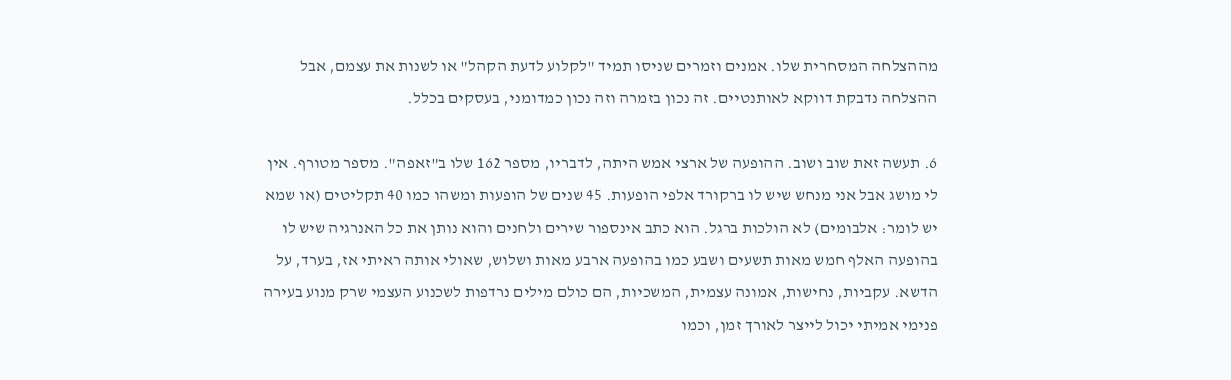מההצלחה המסחרית שלו. אמנים וזמרים שניסו תמיד "לקלוע לדעת הקהל" או לשנות את עצמם, אבל ההצלחה נדבקת דווקא לאותנטיים. זה נכון בזמרה וזה נכון כמדומני, בעסקים בכלל.

6. תעשה זאת שוב ושוב. ההופעה של ארצי אמש היתה, לדבריו, מספר 162 שלו ב"זאפה". מספר מטורף. אין לי מושג אבל אני מנחש שיש לו ברקורד אלפי הופעות. 45 שנים של הופעות ומשהו כמו 40 תקליטים (או שמא יש לומר: אלבומים) לא הולכות ברגל. הוא כתב אינספור שירים ולחנים והוא נותן את כל האנרגיה שיש לו בהופעה האלף חמש מאות תשעים ושבע כמו בהופעה ארבע מאות ושלוש, שאולי אותה ראיתי אז, בערד, על הדשא. עקביות, נחישות, אמונה עצמית, המשכיות, הם כולם מילים נרדפות לשכנוע העצמי שרק מנוע בעירה פנימי אמיתי יכול לייצר לאורך זמן, וכמו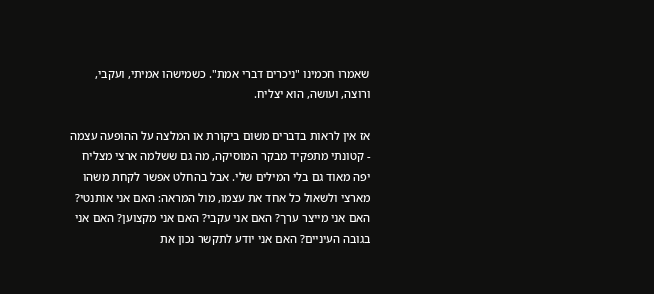שאמרו חכמינו "ניכרים דברי אמת". כשמישהו אמיתי, ועקבי, ורוצה, ועושה, הוא יצליח.

אז אין לראות בדברים משום ביקורת או המלצה על ההופעה עצמה - קטונתי מתפקיד מבקר המוסיקה, מה גם ששלמה ארצי מצליח יפה מאוד גם בלי המילים שלי. אבל בהחלט אפשר לקחת משהו מארצי ולשאול כל אחד את עצמו, מול המראה: האם אני אותנטי? האם אני מייצר ערך? האם אני עקבי? האם אני מקצוען? האם אני בגובה העיניים? האם אני יודע לתקשר נכון את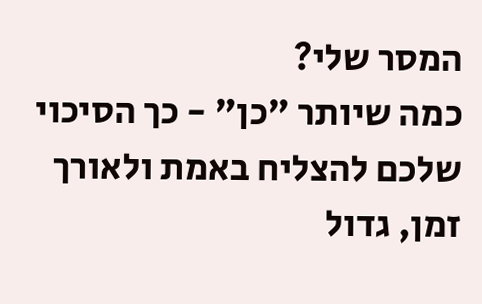המסר שלי?
כמה שיותר "כן" - כך הסיכוי שלכם להצליח באמת ולאורך זמן, גדול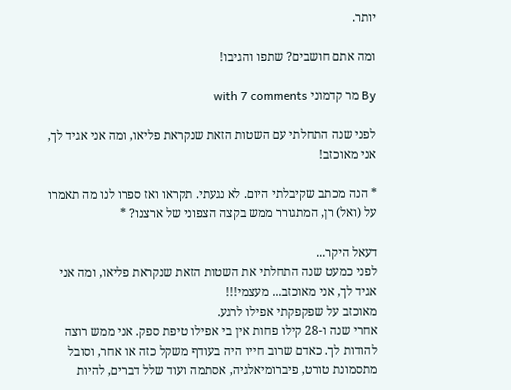יותר.

ומה אתם חושבים? שתפו והגיבו!

By מר קדמוני with 7 comments

לפני שנה התחלתי עם השטות הזאת שנקראת פליאו, ומה אני אגיד לך, אני מאוכזב!

* הנה מכתב שקיבלתי היום. לא נגעתי. תקראו ואז ספרו לנו מה תאמרו על (ואל) רן, המתגורר ממש בקצה הצפוני של ארצנו? *

דעאל היקר...
לפני כמעט שנה התחלתי את השטות הזאת שנקראת פליאו, ומה אני אגיד לך, אני מאוכזב... מעצמי!!!
מאוכזב על שפקפקתי אפילו לרגע.
אחרי שנה ו-28 קילו פחות אין בי אפילו טיפת ספק. אני ממש רוצה להודות לך. כאדם שרוב חייו היה בעודף משקל כזה או אחר, וסובל מתסמונת טורט, פיברומיאלגיה, אסתמה ועוד שלל דברים, להיות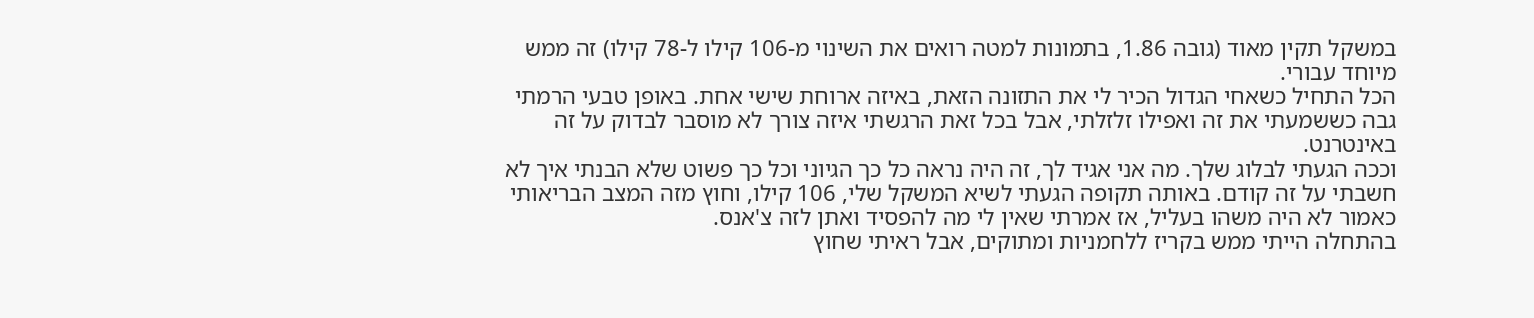במשקל תקין מאוד (גובה 1.86, בתמונות למטה רואים את השינוי מ-106 קילו ל-78 קילו) זה ממש מיוחד עבורי.
הכל התחיל כשאחי הגדול הכיר לי את התזונה הזאת, באיזה ארוחת שישי אחת. באופן טבעי הרמתי גבה כששמעתי את זה ואפילו זלזלתי, אבל בכל זאת הרגשתי איזה צורך לא מוסבר לבדוק על זה באינטרנט.
וככה הגעתי לבלוג שלך. מה אני אגיד לך, זה היה נראה כל כך הגיוני וכל כך פשוט שלא הבנתי איך לא חשבתי על זה קודם. באותה תקופה הגעתי לשיא המשקל שלי, 106 קילו, וחוץ מזה המצב הבריאותי כאמור לא היה משהו בעליל, אז אמרתי שאין לי מה להפסיד ואתן לזה צ'אנס.
בהתחלה הייתי ממש בקריז ללחמניות ומתוקים, אבל ראיתי שחוץ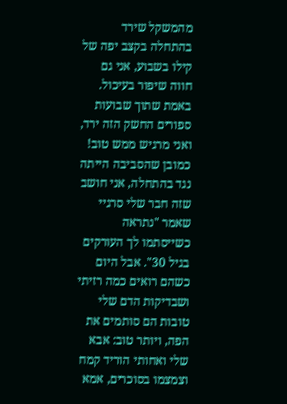מהמשקל שירד בהתחלה בקצב יפה של קילו בשבוע, אני גם חווה שיפור בעיכול. באמת שתוך שבועות ספורים החשק הזה ירד, ואני מרגיש ממש טוב!
כמובן שהסביבה הייתה נגד בהתחלה, אני חושב שזה חבר שלי סרגיי שאמר "נתראה כשייסתמו לך העורקים בגיל 30". אבל היום כשהם רואים כמה רזיתי ושבדיקות הדם שלי טובות הם סותמים את הפה, ויותר טוב: אבא שלי ואחותי הוריד קמח וצמצמו בסוכרים, אמא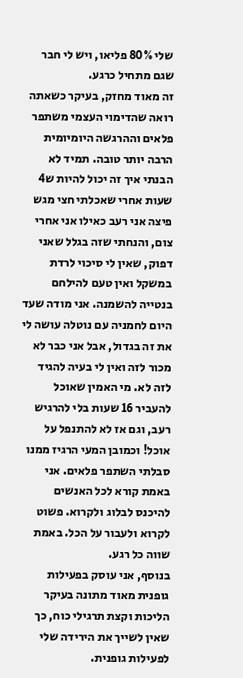שלי 80% פליאו, ויש לי חבר שגם מתחיל כרגע.
זה מאוד מחזק, בעיקר כשאתה רואה שהדימוי העצמי משתפר פלאים וההרגשה היומיומית הרבה יותר טובה. תמיד לא הבנתי איך זה יכול להיות ש4 שעות אחרי שאכלתי חצי מגש פיצה אני רעב כאילו אני אחרי צום, והנחתי שזה בגלל שאני דפוק, שאין לי סיכוי לרדת במשקל ואין טעם להילחם בנטייה להשמנה. אני מודה שעד היום לחמניה עם נוטלה עושה לי את זה בגדול, אבל אני כבר לא מכור לזה ואין לי בעיה להגיד לזה לא. מי האמין שאוכל להעביר 16 שעות בלי להרגיש רעב, וגם אז לא להתנפל על אוכל! וכמובן המעי הרגיז ממנו סבלתי השתפר פלאים. אני באמת קורא לכל האנשים להיכנס לבלוג ולקרוא. פשוט לקרוא ולעבור על הכל. באמת שווה כל רגע.
בנוסף, אני עוסק בפעילות גופנית מאוד מתונה בעיקר הליכות וקצת תרגילי כוח, כך שאין לשייך את הירידה שלי לפעילות גופנית.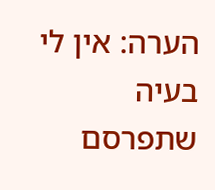הערה: אין לי בעיה שתפרסם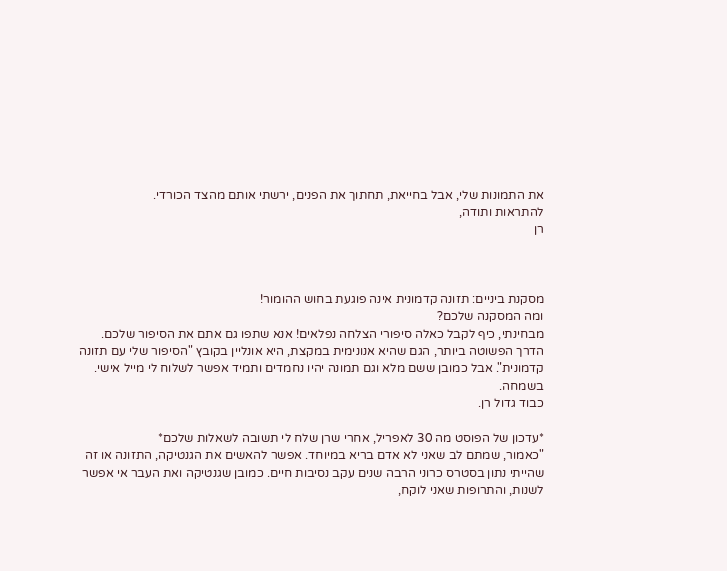את התמונות שלי, אבל בחייאת, תחתוך את הפנים, ירשתי אותם מהצד הכורדי.
להתראות ותודה,
רן



מסקנת ביניים: תזונה קדמונית אינה פוגעת בחוש ההומור!
ומה המסקנה שלכם?
מבחינתי, כיף לקבל כאלה סיפורי הצלחה נפלאים! אנא שתפו גם אתם את הסיפור שלכם. הדרך הפשוטה ביותר, הגם שהיא אנונימית במקצת, היא אונליין בקובץ "הסיפור שלי עם תזונה קדמונית". אבל כמובן ששם מלא וגם תמונה יהיו נחמדים ותמיד אפשר לשלוח לי מייל אישי. בשמחה.
כבוד גדול רן.

*עדכון של הפוסט מה 30 לאפריל, אחרי שרן שלח לי תשובה לשאלות שלכם*
"כאמור, שמתם לב שאני לא אדם בריא במיוחד. אפשר להאשים את הגנטיקה, התזונה או זה שהייתי נתון בסטרס כרוני הרבה שנים עקב נסיבות חיים. כמובן שגנטיקה ואת העבר אי אפשר לשנות, והתרופות שאני לוקח,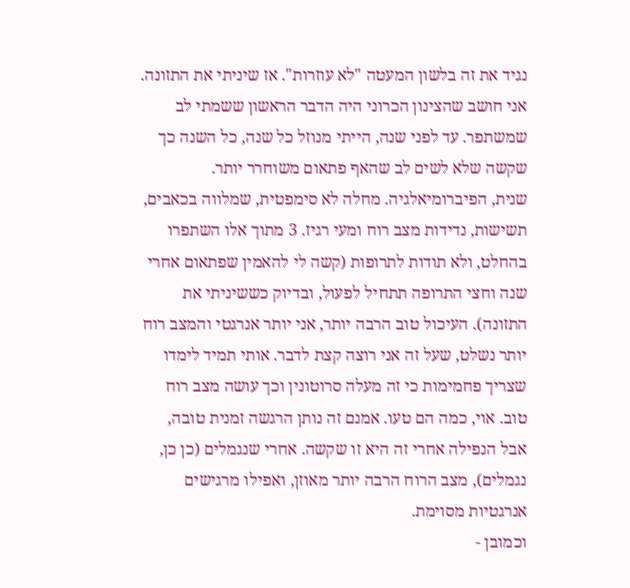נגיד את זה בלשון המעטה "לא עוזרות". אז שיניתי את התזונה.
אני חושב שהצינון הכרוני היה הדבר הראשון ששמתי לב שמשתפר. עד לפני שנה, הייתי מנוזל כל שנה, כל השנה כך שקשה שלא לשים לב שהאף פתאום משוחרר יותר.
שנית, הפיברומיאלגיה. מחלה לא סימפטית, שמלווה בכאבים, תשישות, נדידות מצב רוח ומעי רגיז. 3 מתוך אלו השתפרו בהחלט, ולא תודות לתרופות (קשה לי להאמין שפתאום אחרי שנה וחצי התרופה תתחיל לפעול, ובדיוק כששיניתי את התזונה). העיכול טוב הרבה יותר, אני יותר אנרגטי והמצב רוח יותר נשלט, שעל זה אני רוצה קצת לדבר. אותי תמיד לימדו שצריך פחמימות כי זה מעלה סרוטונין וכך עושה מצב רוח טוב. אוי, כמה הם טעו. אמנם זה נותן הרגשה זמנית טובה, אבל הנפילה אחרי זה היא זו שקשה. אחרי שנגמלים (כן כן, נגמלים), מצב הרוח הרבה יותר מאוזן, ואפילו מרגישים אנרגטיות מסוימת.
וכמובן -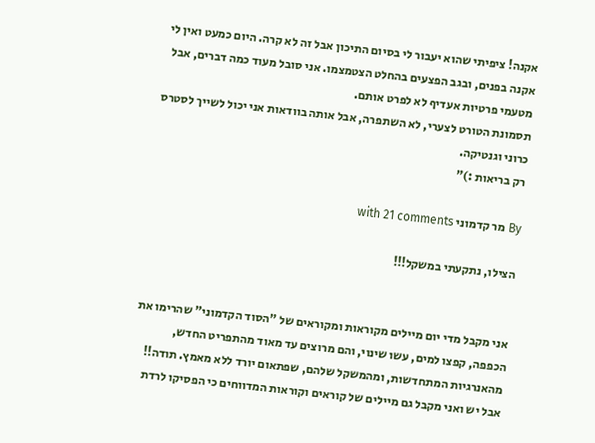אקנה! ציפיתי שהוא יעבור לי בסיום התיכון אבל זה לא קרה. היום כמעט ואין לי אקנה בפנים, ובגב הפצעים בהחלט הצטמצמו. אני סובל מעוד כמה דברים, אבל מטעמי פרטיות אעדיף לא לפרט אותם.
תסמונת הטורט לצערי, לא השתפרה, אבל אותה בוודאות אני יכול לשייך לסטרס כרוני וגנטיקה.
רק בריאות :)"

By מר קדמוני with 21 comments

הצילו, נתקעתי במשקל!!!


אני מקבל מדי יום מיילים מקוראות ומקוראים של "הסוד הקדמוני" שהרימו את הכפפה, קפצו למים, עשו שינוי, והם מרוצים עד מאוד מהתפריט החדש, מהאנרגיות המתחדשות, ומהמשקל שלהם, שפתאום יורד ללא מאמץ. תודה!!
אבל יש ואני מקבל גם מיילים של קוראים וקוראות המדווחים כי הפסיקו לרדת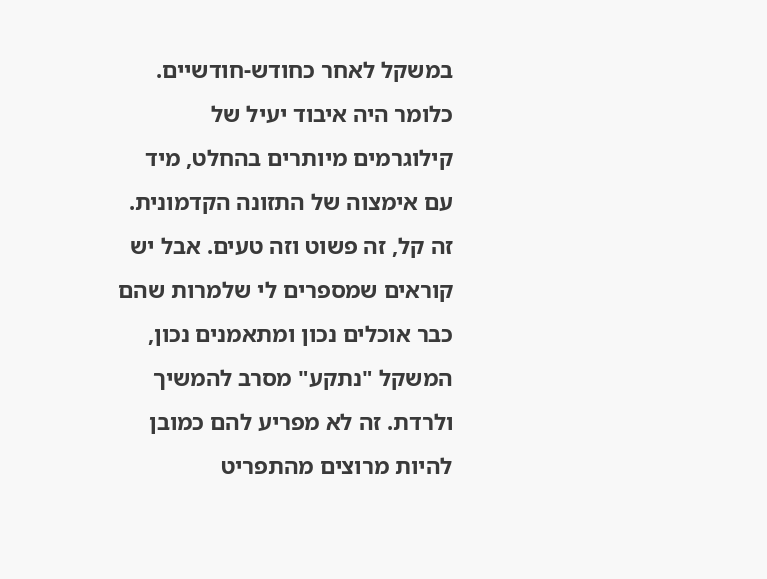במשקל לאחר כחודש-חודשיים. כלומר היה איבוד יעיל של קילוגרמים מיותרים בהחלט, מיד עם אימצוה של התזונה הקדמונית. זה קל, זה פשוט וזה טעים. אבל יש קוראים שמספרים לי שלמרות שהם כבר אוכלים נכון ומתאמנים נכון, המשקל "נתקע" מסרב להמשיך ולרדת. זה לא מפריע להם כמובן להיות מרוצים מהתפריט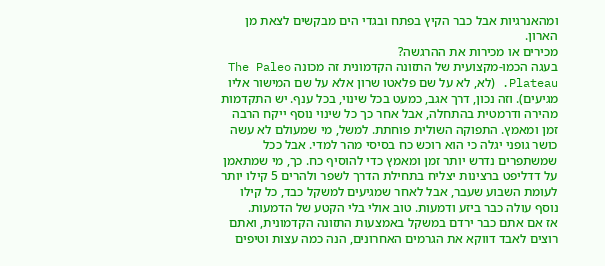ומהאנרגיות אבל כבר הקיץ בפתח ובגדי הים מבקשים לצאת מן הארון.
מכירים או מכירות את ההרגשה?
בעגה הכמו-מקצועית של התזונה הקדמונית זה מכונה The Paleo Plateau. (לא, לא על שם פלאטו שרון אלא על שם המישור אליו מגיעים). וזה נכון, דרך אגב, כמעט בכל שינוי, בכל ענף. יש התקדמות מהירה ודרמטית בהתחלה, אבל אחר כך כל שינוי נוסף ייקח הרבה זמן ומאמץ. התפוקה השולית פוחתת. למשל, מי שמעולם לא עשה כושר גופני יגלה כי הוא רוכש כח בסיסי מהר למדי. אבל ככל שמשתפרים נדרש יותר זמן ומאמץ כדי להוסיף כח. כך, מי שמתאמן על דדליפט ברצינות יצליח בתחילת הדרך לשפר ולהרים 5 קילו יותר לעומת השבוע שעבר, אבל לאחר שמגיעים למשקל כבד, כל קילו נוסף עולה כבר ביזע ודמעות. טוב אולי בלי הקטע של הדמעות.
אז אם אתם כבר ירדם במשקל באמצעות התזונה הקדמונית, ואתם רוצים לאבד דווקא את הגרמים האחרונים, הנה כמה עצות וטיפים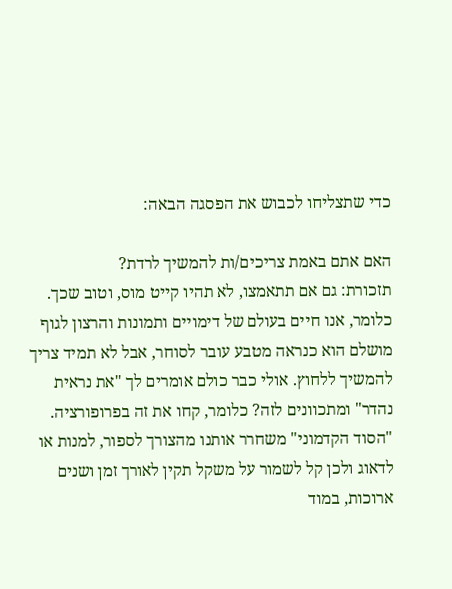כדי שתצליחו לכבוש את הפסגה הבאה:

האם אתם באמת צריכים/ות להמשיך לרדת?
תזכורת: גם אם תתאמצו, לא תהיו קייט מוס, וטוב שכך. כלומר, אנו חיים בעולם של דימויים ותמונות והרצון לגוף מושלם הוא כנראה מטבע עובר לסוחר, אבל לא תמיד צריך להמשיך ללחוץ. אולי כבר כולם אומרים לך "את נראית נהדר" ומתכוונים לזה? כלומר, קחו את זה בפרופורציה. "הסוד הקדמוני" משחרר אותנו מהצורך לספור, למנות או לדאוג ולכן קל לשמור על משקל תקין לאורך זמן ושנים ארוכות, במוד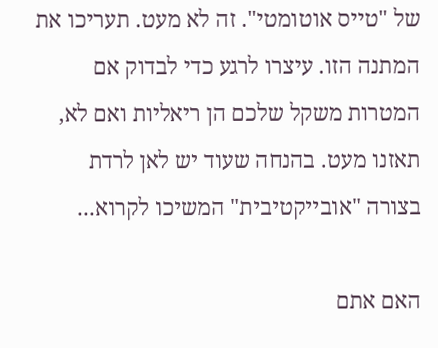של "טייס אוטומטי". זה לא מעט. תעריכו את המתנה הזו. עיצרו לרגע כדי לבדוק אם המטרות משקל שלכם הן ריאליות ואם לא, תאזנו מעט. בהנחה שעוד יש לאן לרדת בצורה "אובייקטיבית" המשיכו לקרוא...

האם אתם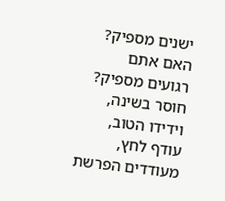ישנים מספיק? האם אתם רגועים מספיק?
חוסר בשינה, וידידו הטוב, עודף לחץ, מעודדים הפרשת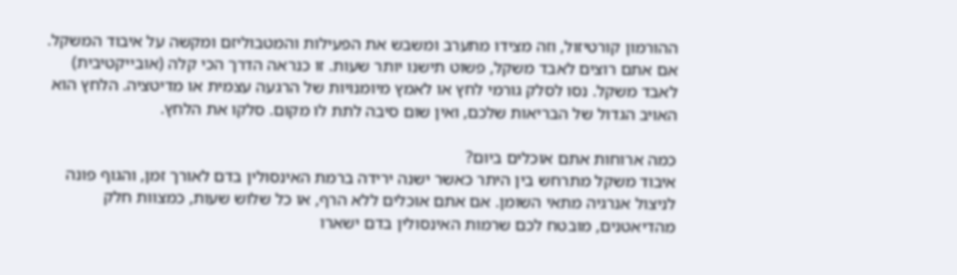ההורמון קורטיזול, וזה מצידו מתערב ומשבש את הפעילות והמטבוליזם ומקשה על איבוד המשקל. אם אתם רוצים לאבד משקל, פשוט תישנו יותר שעות. זו כנראה הדרך הכי קלה (אובייקטיבית) לאבד משקל. נסו לסלק גורמי לחץ או לאמץ מיומנויות של הרגעה עצמית או מדיטציה. הלחץ הוא האויב הגדול של הבריאות שלכם, ואין שום סיבה לתת לו מקום. סלקו את הלחץ.

כמה ארוחות אתם אוכלים ביום?
איבוד משקל מתרחש בין היתר כאשר ישנה ירידה ברמת האינסולין בדם לאורך זמן, והגוף פונה לניצול אנרגיה מתאי השומן. אם אתם אוכלים ללא הרף, או כל שלוש שעות, כמצוות חלק מהדיאטנים, מובטח לכם שרמות האינסולין בדם ישארו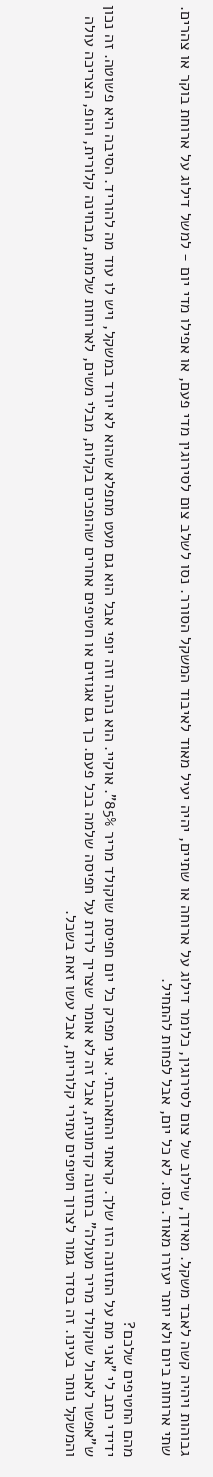גבוהות ויהיה קשה לאבד משקל. מאידך, שילוב של צום לסירוגין, כלומר דילוג על ארוחה או שתיים, יהיה יעיל מאוד לאיבוד המשקל הסורר. נסו לשלב צום לסירוגין מדי פעם, או אפילו מדי יום - למשל דילוג על ארוחת בוקר או צהרים. שתי ארוחות ביום ולא יותר יעזרו מאוד. נסו. לא כל יום, אבל לפחות להתחיל.

מהם החטיפים שלכם?
ידידי כתב לי "אני מת על התזונה הזו שלך. קראתי והתאהבתי. אני מפרק כל יום חפיסת שוקולד מריר 85%". אוקיי. הוא נהנה וזה יופי אבל הוא גם מעט מתפלא שהוא לא יורד במשקל, ויש לו עוד מה להוריד. הסיבה היא פשוטה. זה נכון ש"אפשר לאכול שוקולד מריר מעולה" בתזונה קדמונית, אבל זה לא אומר שצריך לרדת על חפיסה שלמה בכל פעם. כך גם אגוזים או חטיפים אחרים שהופכים בקלות, מבלי משים, לארוחות שלמות, מבחינה קלורית, והופ, הצריכה עולה והמשקל נותר בעינו. זה בסדר גמור לצרוך חטיפים עתירי קלוריות, אבל עשו זאת בשכל.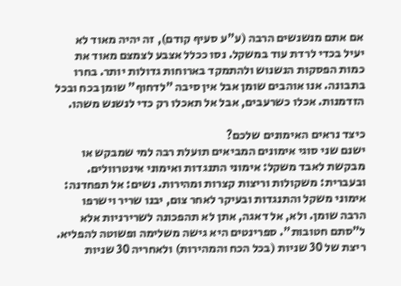אם אתם מנשנשים הרבה (ע"ע סעיף קודם), זה יהיה מאוד לא יעיל בכדי לרדת עוד במשקל. נסו ככלל אצבע לצמצם מאוד את כמות הפסקות הנשנוש ולהתמקד בארוחות גדולות יותר. בחרו בתבונה. אנו אוהבים שומן אבל אין סיבה "לדחוף" שומן בכח ובכל הזדמנות. אכלו כשרעבים, אבל אל תאכלו רק כדי לנשנש משהו.

כיצד נראים האימונים שלכם?
ישנם שני סוגי אימונים המביאים תועלת רבה למי שמבקש או מבקשת לאבד משקל: אימוני התנגדות ואימוני אינטרוולים. ובעברית: משקולות וריצות קצרות ומהירות. נשים: אל תפחדנה: אימוני משקל והתנגדות ובעיקר לאחר צום, יבנו שריר וישרפו הרבה שומן. ולא, אל דאגה, אתן לא תהפכונה לשרירניות אלא ל"סתם חטובות". ספרינטים היא גישה משלימה ופשוטה להפליא. ריצת של 30 שניות (בכל הכח והמהירות) ולאחריה 30 שניות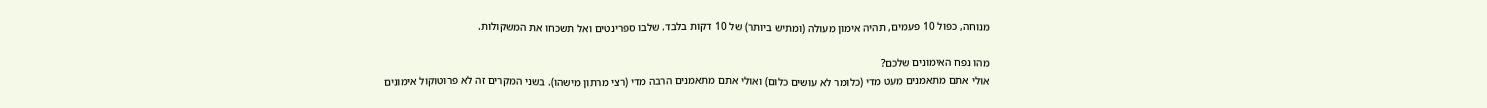מנוחה, כפול 10 פעמים, תהיה אימון מעולה (ומתיש ביותר) של 10 דקות בלבד. שלבו ספרינטים ואל תשכחו את המשקולות.

מהו נפח האימונים שלכם?
אולי אתם מתאמנים מעט מדי (כלומר לא עושים כלום) ואולי אתם מתאמנים הרבה מדי (רצי מרתון מישהו). בשני המקרים זה לא פרוטוקול אימונים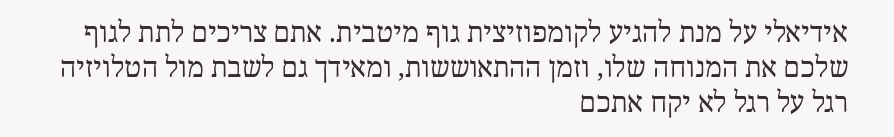אידיאלי על מנת להגיע לקומפוזיצית גוף מיטבית. אתם צריכים לתת לגוף שלכם את המנוחה שלו, וזמן ההתאוששות, ומאידך גם לשבת מול הטלויזיה רגל על רגל לא יקח אתכם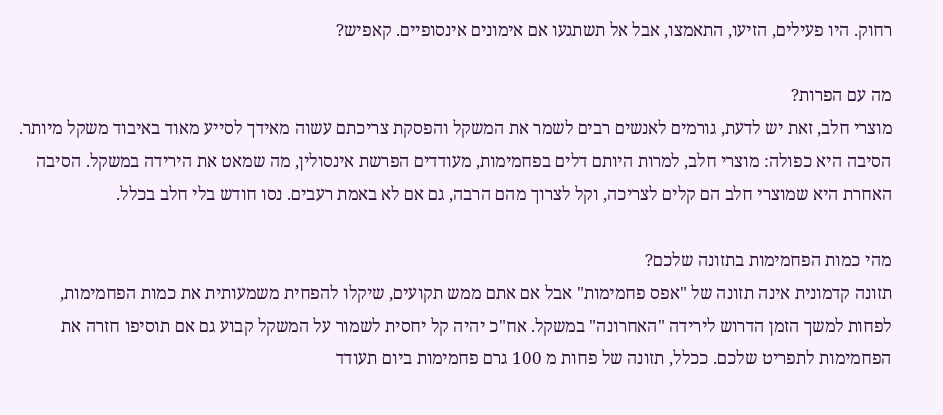רחוק. היו פעילים, הזיעו, התאמצו, אבל אל תשתגעו אם אימונים אינסופיים. קאפיש?

מה עם הפרות?
מוצרי חלב, זאת יש לדעת, גורמים לאנשים רבים לשמר את המשקל והפסקת צריכתם עשוה מאידך לסייע מאוד באיבוד משקל מיותר. הסיבה היא כפולה: מוצרי חלב, למרות היותם דלים בפחמימות, מעודדים הפרשת אינסולין, מה שמאט את הירידה במשקל. הסיבה האחרת היא שמוצרי חלב הם קלים לצריכה, וקל לצרוך מהם הרבה, גם אם לא באמת רעבים. נסו חודש בלי חלב בכלל.

מהי כמות הפחמימות בתזונה שלכם?
תזונה קדמונית אינה תזונה של "אפס פחמימות" אבל אם אתם ממש תקועים, שיקלו להפחית משמעותית את כמות הפחמימות, לפחות למשך הזמן הדרוש לירידה "האחרונה" במשקל. אח"כ יהיה קל יחסית לשמור על המשקל קבוע גם אם תוסיפו חזרה את הפחמימות לתפריט שלכם. ככלל, תזונה של פחות מ 100 גרם פחמימות ביום תעודד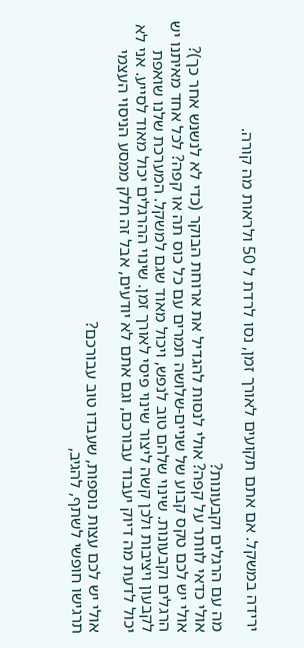ירידה במשקל. אם אתם תקועים לאורך זמן, נסו לרדת ל 50 ולראות מה קורה.

מה עם הרגלים וקבעונות?
אולי כדאי לוותר על קפה? אולי לנסות להגדיל את ארוחת הבוקר (כדי לא לנשנש אחר כך)? אולי יש לכם טקס קבוע של שניים-שלושה תמרים עם כל כוס תה או קפה? לכל אחד מאיתנו יש הרגלים וקבעונות. שינוי שלהם טוב לנפש, ויכול מאוד שגם למשקל. המערכת שלנו שואפת לקבעון ויציבות ולכן קשה ליצור שינוי פיסי לאורך זמן. שינוי ההרגלים יכול מאוד לסייע. אני לא יכול לדעת מה דיוק יעבוד עבורכם, וגם אתם לא יודעים, אבל זה חלק ממסע הניסוי העצמי

אולי יש לכם עצות נוספות, שעבדו טוב עבורכם?
תרגישו חופשי לשתף, להגיב,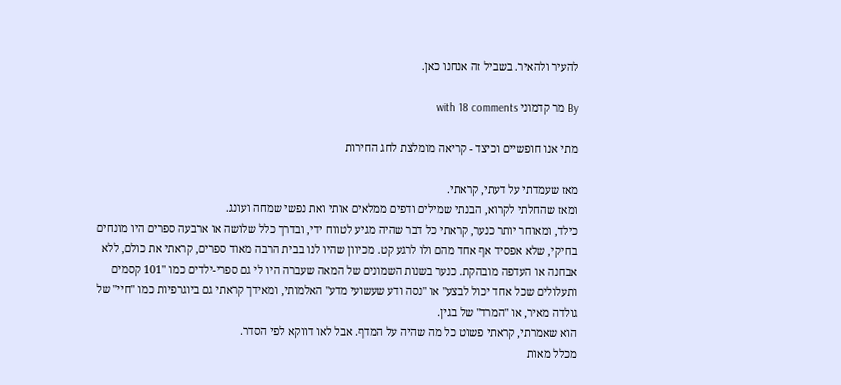להעיר ולהאיר. בשביל זה אנחנו כאן.

By מר קדמוני with 18 comments

מתי אנו חופשיים וכיצד - קריאה מומלצת לחג החירות

מאז שעמדתי על דעתי, קראתי.
ומאז שהחלתי לקרוא, הבנתי שמילים ודפים ממלאים אותי ואת נפשי שמחה ועונג.
כילד, ומאוחר יותר כנער, קראתי כל דבר שהיה מגיע לטווח ידי, ובדרך כלל שלושה או ארבעה ספרים היו מונחים בחיקי, שלא אפסיד אף אחד מהם ולו לרגע קט. מכיוון שהיו לנו בבית הרבה מאוד ספרים, קראתי את כולם, ללא אבחנה או העדפה מובהקת. כנער בשנות השמונים של המאה שעברה היו לי גם ספרי-ילדים כמו "101 קסמים ותעלולים שכל אחד יכול לבצע" או "נסה ודע שעשועי מדע" האלמותי, ומאידך קראתי גם ביוגרפיות כמו "חיי" של גולדה מאיר, או "המרד" של בגין.
הוא שאמרתי, קראתי פשוט כל מה שהיה על המדף. אבל לאו דווקא לפי הסדר.
מכלל מאות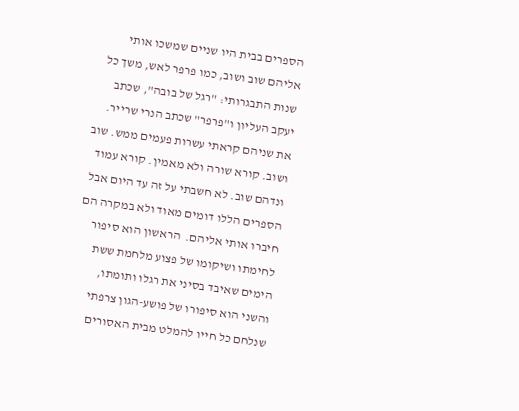הספרים בבית היו שניים שמשכו אותי אליהם שוב ושוב, כמו פרפר לאש, משך כל שנות התבגרותי: "רגל של בובה", שכתב יעקב העליון ו"פרפר" שכתב הנרי שרייר. את שניהם קראתי עשרות פעמים ממש. שוב ושוב. קורא שורה ולא מאמין. קורא עמוד ונדהם שוב. לא חשבתי על זה עד היום אבל הספרים הללו דומים מאוד ולא במקרה הם חיברו אותי אליהם.  הראשון הוא סיפור לחימתו ושיקומו של פצוע מלחמת ששת הימים שאיבד בסיני את רגלו ותומתו, והשני הוא סיפורו של פושע-הגון צרפתי שנלחם כל חייו להמלט מבית האסורים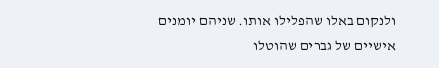ולנקום באלו שהפלילו אותו. שניהם יומנים אישיים של גברים שהוטלו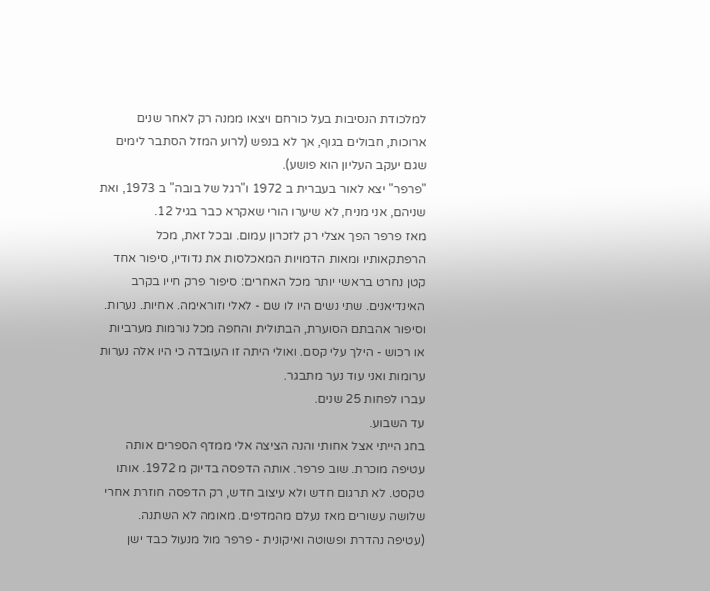למלכודת הנסיבות בעל כורחם ויצאו ממנה רק לאחר שנים ארוכות, חבולים בגוף, אך לא בנפש (לרוע המזל הסתבר לימים שגם יעקב העליון הוא פושע).
"פרפר" יצא לאור בעברית ב 1972 ו"רגל של בובה" ב 1973, ואת שניהם, אני מניח, לא שיערו הורי שאקרא כבר בגיל 12.
מאז פרפר הפך אצלי רק לזכרון עמום. ובכל זאת, מכל הרפתקאותיו ומאות הדמויות המאכלסות את נדודיו, סיפור אחד קטן נחרט בראשי יותר מכל האחרים: סיפור פרק חייו בקרב האינדיאנים. שתי נשים היו לו שם - לאלי וזוראימה. אחיות. נערות. וסיפור אהבתם הסוערת, הבתולית והחפה מכל נורמות מערביות או רכוש - הילך עלי קסם. ואולי היתה זו העובדה כי היו אלה נערות ערומות ואני עוד נער מתבגר.
עברו לפחות 25 שנים.
עד השבוע.
בחג הייתי אצל אחותי והנה הציצה אלי ממדף הספרים אותה עטיפה מוכרת. שוב פרפר. אותה הדפסה בדיוק מ 1972. אותו טקסט. לא תרגום חדש ולא עיצוב חדש, רק הדפסה חוזרת אחרי שלושה עשורים מאז נעלם מהמדפים. מאומה לא השתנה.
(עטיפה נהדרת ופשוטה ואיקונית - פרפר מול מנעול כבד ישן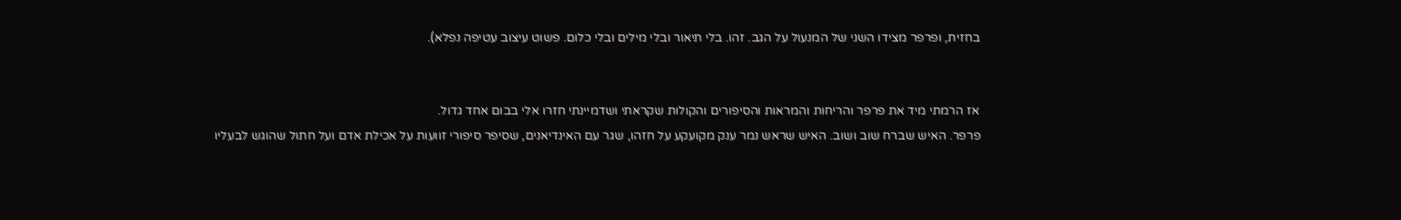בחזית, ופרפר מצידו השני של המנעול על הגב. זהו. בלי תיאור ובלי מילים ובלי כלום. פשוט עיצוב עטיפה נפלא).


אז הרמתי מיד את פרפר והריחות והמראות והסיפורים והקולות שקראתי ושדמיינתי חזרו אלי בבום אחד גדול.
פרפר. האיש שברח שוב ושוב. האיש שראש נמר ענק מקועקע על חזהו, שגר עם האינדיאנים, שסיפר סיפורי זוועות על אכילת אדם ועל חתול שהוגש לבעליו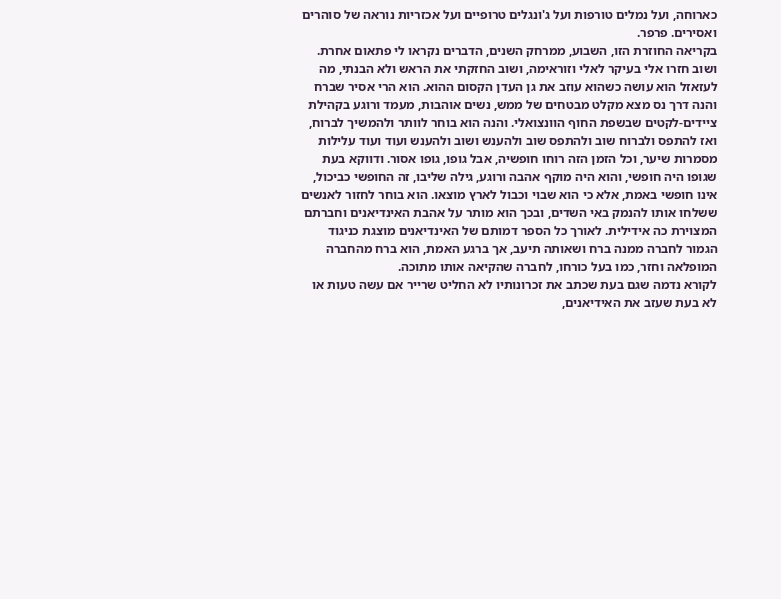כארוחה, ועל נמלים טורפות ועל ג'ונגלים טרופיים ועל אכזריות נוראה של סוהרים ואסירים. פרפר.
בקריאה החוזרת הזו, השבוע, ממרחק השנים, הדברים נקראו לי פתאום אחרת.
ושוב חזרו אלי בעיקר לאלי וזוראימה, ושוב החזקתי את הראש ולא הבנתי, מה לעזאזל הוא עושה כשהוא עוזב את גן העדן הקסום ההוא. הוא הרי אסיר שברח והנה דרך נס מצא מקלט מבטחים של ממש, נשים אוהבות, מעמד ורוגע בקהילת ציידים-לקטים שבשפת החוף הוונצואלי. והנה הוא בוחר לוותר ולהמשיך לברוח, ואז להתפס ולברוח שוב ולהתפס שוב ולהענש ושוב ולהענש ועוד ועוד עלילות מסמרות שיער, וכל הזמן הזה רוחו חופשיה, אבל גופו, גופו אסור. ודווקא בעת שגופו היה חופשי, והוא היה מוקף אהבה ורוגע, גילה שליבו, זה החופשי כביכול, אינו חופשי באמת, אלא כי הוא שבוי וכבול לארץ מוצאו. הוא בוחר לחזור לאנשים ששלחו אותו להנמק באי השדים, ובכך הוא מותר על אהבת האינדיאנים וחברתם המצוירת כה אידילית. לאורך כל הספר דמותם של האינדיאנים מוצגת כניגוד הגמור לחברה ממנה ברח ושאותה תיעב, אך ברגע האמת, הוא ברח מהחברה המופלאה וחזר, כמו בעל כורחו, לחברה שהקיאה אותו מתוכה.
לקורא נדמה שגם בעת שכתב את זכרונותיו לא החליט שרייר אם עשה טעות או לא בעת שעזב את האידיאנים,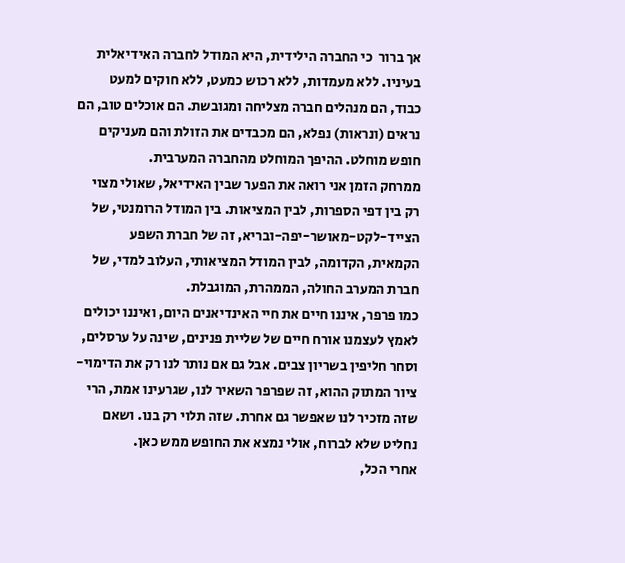אך ברור  כי החברה הילידית, היא המודל לחברה האידיאלית בעיניו. ללא מעמדות, ללא רכוש כמעט, ללא חוקים למעט כבוד, הם מנהלים חברה מצליחה ומגובשת. הם אוכלים טוב, הם נראים (ונראות) נפלא, הם מכבדים את הזולת והם מעניקים חופש מוחלט. ההיפך המוחלט מהחברה המערבית.
ממרחק הזמן אני רואה את הפער שבין האידיאל, שאולי מצוי רק בין דפי הספרות, לבין המציאות. בין המודל הרומנטי, של הצייד-לקט-מאושר-יפה-ובריא, זה של חברת השפע הקמאית, הקדומה, לבין המודל המציאותי, העלוב למדי, של חברת המערב החולה, הממהרת, המוגבלת.
כמו פרפר, איננו חיים את חיי האינדיאנים היום, ואיננו יכולים לאמץ לעצמנו אורח חיים של שליית פנינים, שינה על ערסלים, וסחר חליפין בשריון צבים. אבל גם אם נותר לנו רק את הדימוי-ציור המתוק ההוא, זה שפרפר השאיר לנו, שגרעינו אמת, הרי שזה מזכיר לנו שאפשר גם אחרת. שזה תלוי רק בנו. ושאם נחליט שלא לברוח, אולי נמצא את החופש ממש כאן.
אחרי הכל,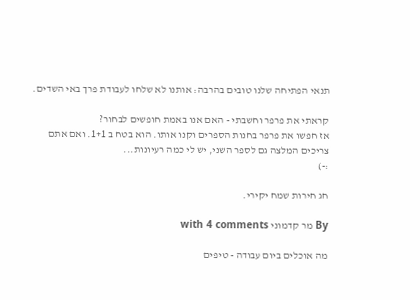תנאי הפתיחה שלנו טובים בהרבה: אותנו לא שלחו לעבודת פרך באי השדים.

קראתי את פרפר וחשבתי - האם אנו באמת חופשים לבחור?
אז חפשו את פרפר בחנות הספרים וקנו אותו. הוא בטח ב 1+1. ואם אתם צריכים המלצה גם לספר השני, יש לי כמה רעיונות...
:-)

חג חירות שמח יקירי.

By מר קדמוני with 4 comments

מה אוכלים ביום עבודה - טיפים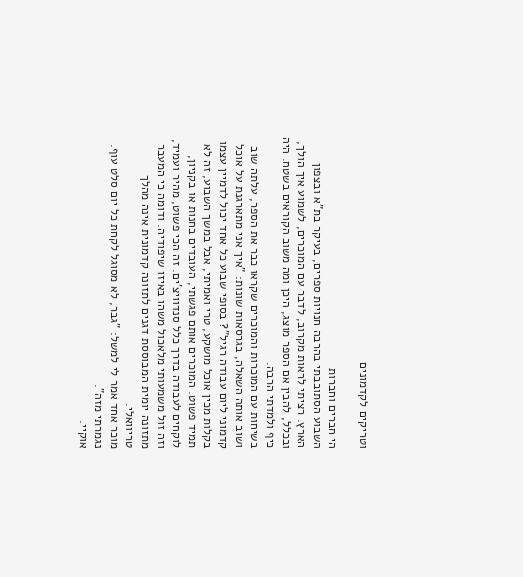וטריקים לקדמונים

הי חברים וחברות
השבוע הסתובבתי בהרבה חנויות ספרים, בעיקר בת"א ובצפון הארץ. רציתי לראות מקרוב, לדבר עם המוכרים, לשמוע איך הולך, ובכלל, להבין אם הספר מוצג, היכן ומה משוב הקוראים בשטח. היה כיף ולמדתי הרבה.
בשיחות עם המוכרות והמוכרים שקראו כבר את הספר, עלתה שוב ושוב אותה השאלה, בגרסאות שונות: "איך אני מתארגנת על אוכל קדמוני ליום עבודה רגיל"? בסופי שבוע כל אחד יכול לדמיין עצמו בקלות מכין אוכל מושקע, טרי ואמיתי, אבל במשך השבוע, זה לא תמיד פשוט. המוכרים אותם פגשתי, העובדים בחנות או בקניון, לוקחים לעבודה בדרך כלל סנדוויצ'ים. זה הכי פשוט, מהיר ועמיד, וזה זול משמעותי מלאכול משהו באיזו שיפודיה. ודומה כי המעבר מתזונה יומית המבוססת דגנים לתזונה קדמונית אינה מהלך טריוואלי.
מוכר אחד אמר לי למשל: "גבר, לא מסוגל לקחת כל יום סלט עוף. נגמרתי מזה".
אוקיי.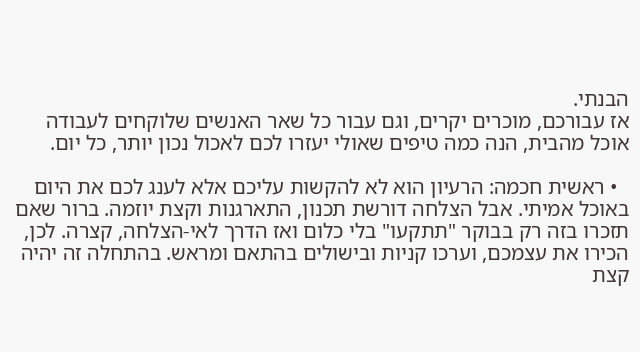הבנתי.
אז עבורכם, מוכרים יקרים, וגם עבור כל שאר האנשים שלוקחים לעבודה אוכל מהבית, הנה כמה טיפים שאולי יעזרו לכם לאכול נכון יותר, כל יום.

  • ראשית חכמה: הרעיון הוא לא להקשות עליכם אלא לענג לכם את היום באוכל אמיתי. אבל הצלחה דורשת תכנון, התארגנות וקצת יוזמה. ברור שאם תזכרו בזה רק בבוקר "תתקעו" בלי כלום ואז הדרך לאי-הצלחה, קצרה. לכן, הכירו את עצמכם, וערכו קניות ובישולים בהתאם ומראש. בהתחלה זה יהיה קצת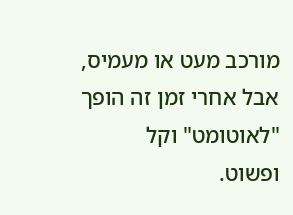מורכב מעט או מעמיס, אבל אחרי זמן זה הופך "לאוטומט" וקל ופשוט.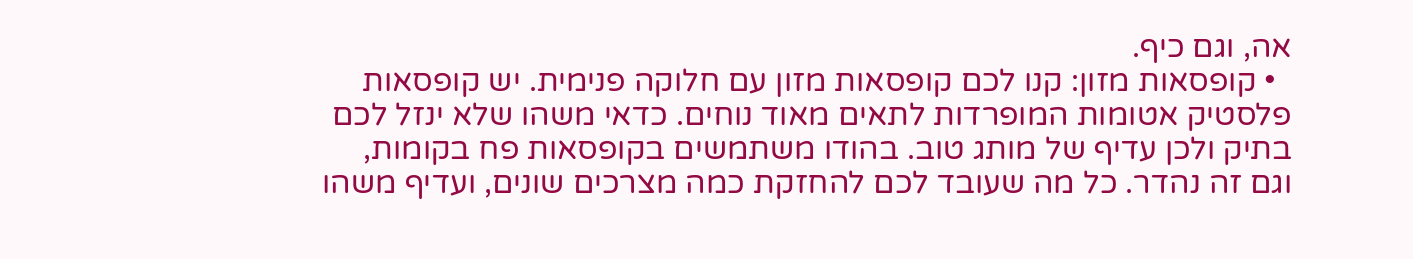אה, וגם כיף.
  • קופסאות מזון: קנו לכם קופסאות מזון עם חלוקה פנימית. יש קופסאות פלסטיק אטומות המופרדות לתאים מאוד נוחים. כדאי משהו שלא ינזל לכם בתיק ולכן עדיף של מותג טוב. בהודו משתמשים בקופסאות פח בקומות, וגם זה נהדר. כל מה שעובד לכם להחזקת כמה מצרכים שונים, ועדיף משהו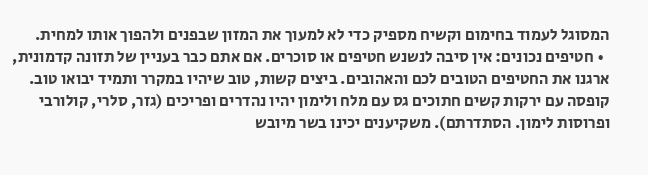המסוגל לעמוד בחימום וקשיח מספיק כדי לא למעוך את המזון שבפנים ולהפוך אותו למחית.
  • חטיפים נכונים: אין סיבה לנשנש חטיפים או סוכרים. אם אתם כבר בעניין של תזונה קדמונית, ארגנו את החטיפים הטובים לכם והאהובים. ביצים קשות, טוב שיהיו במקרר ותמיד יבואו טוב. קופסה עם ירקות קשים חתוכים גס עם מלח ולימון יהיו נהדרים ופריכים (גזר, סלרי, קולורבי ופרוסות לימון. הסתדרתם). משקיענים יכינו בשר מיובש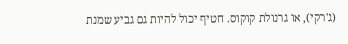(ג'רקי), או גרנולת קוקוס. חטיף יכול להיות גם גביע שמנת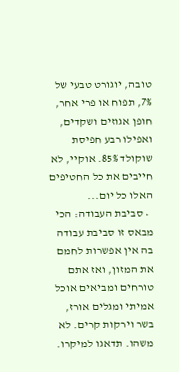טובה, יוגורט טבעי של 7%, תפוח או פרי אחר, חופן אגוזים ושקדים, ואפילו רבע חפיסת שוקולד 85%. אוקיי, לא חייבים את כל החטיפים האלו כל יום...
  • סביבת העבודה: הכי מבאס זו סביבת עבודה בה אין אפשרות לחמם את המזון, ואז אתם טורחים ומביאים אוכל אמיתי ומגלים אורז, בשר וירקות קרים. לא משהו. תדאגו למיקרו.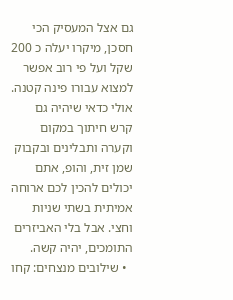גם אצל המעסיק הכי חסכן, מיקרו יעלה כ 200 שקל ועל פי רוב אפשר למצוא עבורו פינה קטנה.  אולי כדאי שיהיה גם קרש חיתוך במקום וקערה ותבלינים ובקבוק שמן זית, והופ, אתם יכולים להכין לכם ארוחה אמיתית בשתי שניות וחצי. אבל בלי האביזרים התומכים, יהיה קשה.
  • שילובים מנצחים: קחו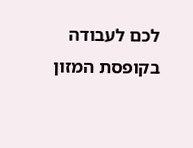לכם לעבודה בקופסת המזון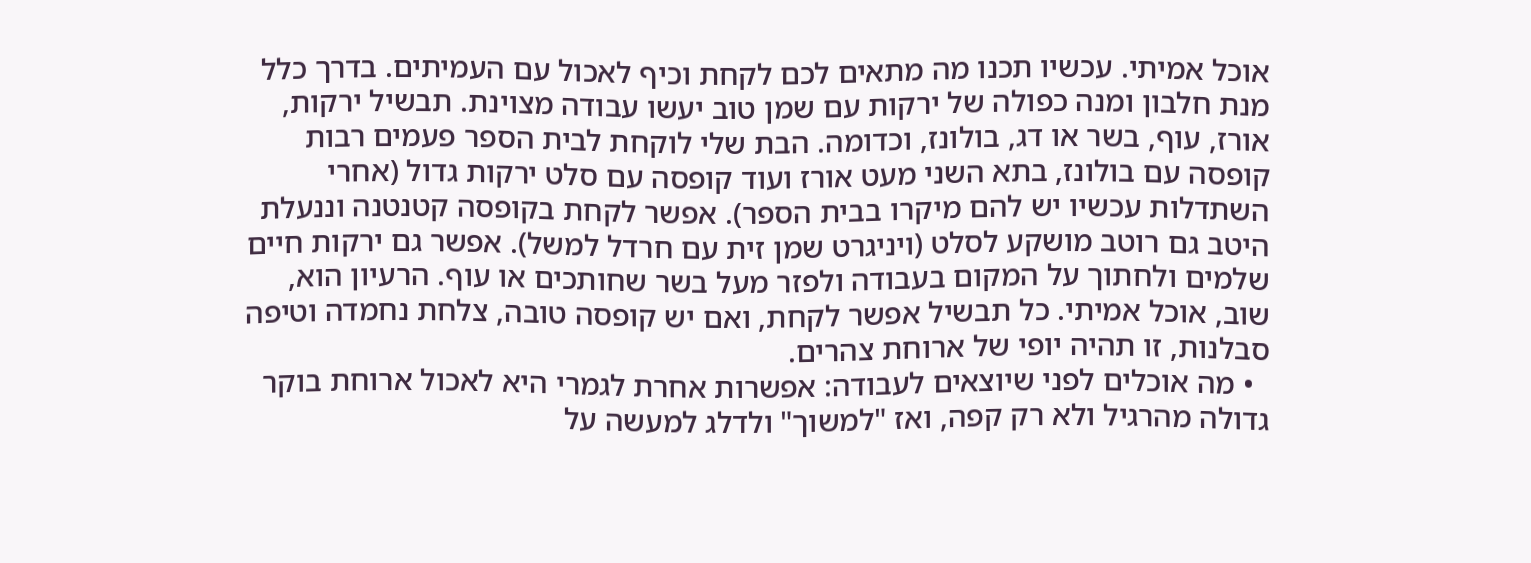אוכל אמיתי. עכשיו תכנו מה מתאים לכם לקחת וכיף לאכול עם העמיתים. בדרך כלל מנת חלבון ומנה כפולה של ירקות עם שמן טוב יעשו עבודה מצוינת. תבשיל ירקות, אורז, עוף, בשר או דג, בולונז, וכדומה. הבת שלי לוקחת לבית הספר פעמים רבות קופסה עם בולונז, בתא השני מעט אורז ועוד קופסה עם סלט ירקות גדול (אחרי השתדלות עכשיו יש להם מיקרו בבית הספר). אפשר לקחת בקופסה קטנטנה וננעלת היטב גם רוטב מושקע לסלט (ויניגרט שמן זית עם חרדל למשל). אפשר גם ירקות חיים שלמים ולחתוך על המקום בעבודה ולפזר מעל בשר שחותכים או עוף. הרעיון הוא, שוב, אוכל אמיתי. כל תבשיל אפשר לקחת, ואם יש קופסה טובה, צלחת נחמדה וטיפה סבלנות, זו תהיה יופי של ארוחת צהרים.
  • מה אוכלים לפני שיוצאים לעבודה: אפשרות אחרת לגמרי היא לאכול ארוחת בוקר גדולה מהרגיל ולא רק קפה, ואז "למשוך" ולדלג למעשה על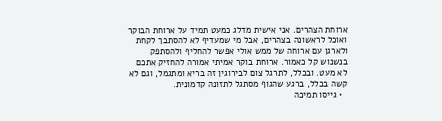ארוחת הצהרים. אני אישית מדלג כמעט תמיד על ארוחת הבוקר ואוכל לראשונה בצהרים, אבל מי שמעדיף לא להסתבך לקחת ולארגן עם ארוחה של ממש אולי אפשר להחליף ולהסתפק בנשנוש קל כאמור. ארוחת בוקר אמיתי אמורה להחזיק אתכם לא מעט. ובכלל, לתרגל צום לבירוגין זה בריא ומתגמל, וגם לא קשה בכלל, ברגע שהגוף מסתגל לתזונה קדמונית.
  • גייסו תמיכה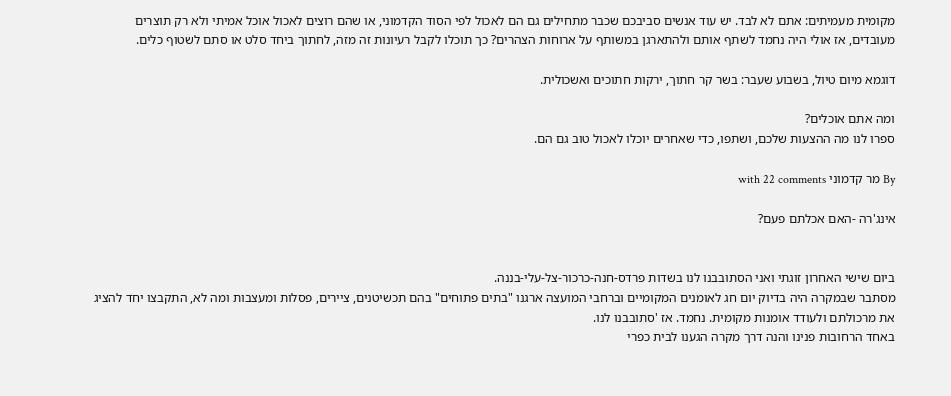מקומית מעמיתים: אתם לא לבד. יש עוד אנשים סביבכם שכבר מתחילים גם הם לאכול לפי הסוד הקדמוני, או שהם רוצים לאכול אוכל אמיתי ולא רק תוצרים מעובדים, אז אולי היה נחמד לשתף אותם ולהתארגן במשותף על ארוחות הצהרים? כך תוכלו לקבל רעיונות זה מזה, לחתוך ביחד סלט או סתם לשטוף כלים.

דוגמא מיום טיול, בשבוע שעבר: בשר קר חתוך, ירקות חתוכים ואשכולית.

ומה אתם אוכלים?
ספרו לנו מה ההצעות שלכם, ושתפו, כדי שאחרים יוכלו לאכול טוב גם הם.

By מר קדמוני with 22 comments

אינג'רה -האם אכלתם פעם?


ביום שישי האחרון זוגתי ואני הסתובבנו לנו בשדות פרדס-חנה-כרכור-צל-עלי-בננה.
מסתבר שבמקרה היה בדיוק יום חג לאומנים המקומיים וברחבי המועצה ארגנו "בתים פתוחים" בהם תכשיטנים, ציירים, פסלות ומעצבות ומה לא, התקבצו יחד להציג את מרכולתם ולעודד אומנות מקומית. נחמד. אז 'סתובבנו לנו.
באחד הרחובות פנינו והנה דרך מקרה הגענו לבית כפרי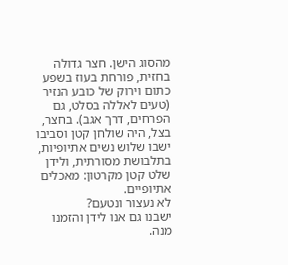מהסוג הישן. חצר גדולה בחזית, פורחת בעוז בשפע כתום וירוק של כובע הנזיר (טעים לאללה בסלט, גם הפרחים, דרך אגב). בחצר, בצל, היה שולחן קטן וסביבו ישבו שלוש נשים אתיופיות, בתלבושת מסורתית, ולידן שלט קטן מקרטון: מאכלים אתיופיים.
לא נעצור ונטעם?
ישבנו גם אנו לידן והזמנו מנה.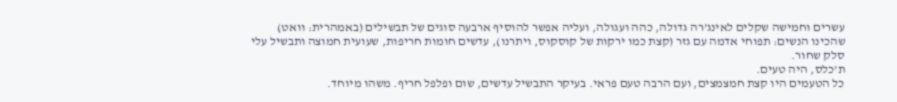עשרים וחמישה שקלים לאינג'רה גדולה, כהה ועגולה, ועליה אפשר להוסיף ארבעה סוגים של תבשילים (באמהרית: וואט) שהכינו הנשים: תפוחי אדמה עם גזר (קצת כמו ירקות של קוסקוס, ויתרנו), עדשים חומות חריפות, שעועית חמוצה ותבשיל עלי סלק שחור.
ת'כלס, היה טעים.
כל הטעמים היו קצת חמצמצים, ועם הרבה טעם פראי. בעיקר התבשיל עדשים, שום ופלפל חריף. משהו מיוחד.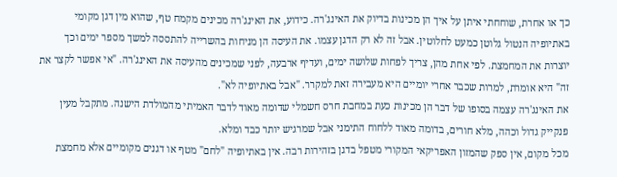כך או אחרת, שוחחתי איתן על איך הן מכינות בדיוק את האינג'רה. כידוע, את האינג'רה מכינים מקמח טף, שהוא מין דגן מקומי באתיופיה הנטול גלוטן כמעט לחלוטין. אבל זה לא רק הדגן עצמו. את העיסה הן מניחות בהשרייה להתססה למשך מספר ימים וכך יוצרות את המחמצת. לפי אחת מהן, צריך לפחות שלושה ימים, ועדיף ארבעה, לפני שמכינים מהעיסה את האינג'רה. "אי אפשר לקצר את זה" היא אומרת, למרות שכבר אחרי יומיים היא מעבירה זאת למקרר. "אבל באתיופיה לא".
את האינג'רה עצמה בסופו של דבר הן מכינות כעת במחבת חרס חשמלי שדומה מאוד לדבר האמיתי מהמולדת הישנה. מתקבל מעין פנקייק גדול וכהה, מלא חורים, בדומה מאוד ללחוח התימני אבל שמרגיש יותר כבד ומלא.
מכל מקום, אין ספק שהמזון האפריקאי המקורי מטפל בדגן בזהירות רבה. אין באתיופיה "לחם" מטף או דגנים מקומיים אלא מחמצת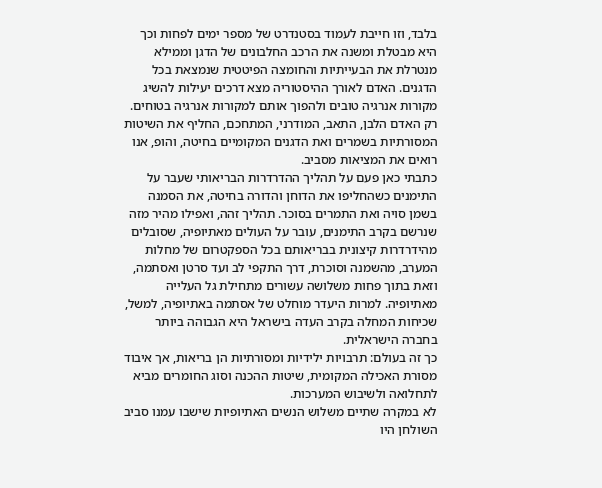בלבד, וזו חייבת לעמוד בסטנדרט של מספר ימים לפחות וכך היא מבטלת ומשנה את הרכב החלבונים של הדגן וממילא מנטרלת את הבעייתיות והחומצה הפיטטית שנמצאת בכל הדגנים. האדם לאורך ההיסטוריה מצא דרכים יעילות להשיג מקורות אנרגיה טובים ולהפוך אותם למקורות אנרגיה בטוחים. רק האדם הלבן, התאב, המודרני, המתחכם, החליף את השיטות המסורתיות בשמרים ואת הדגנים המקומיים בחיטה, והופ, אנו רואים את המציאות מסביב.
כתבתי כאן פעם על תהליך ההדרדרות הבריאותי שעבר על התימנים כשהחליפו את הדוחן והדורה בחיטה, את הסמנה בשמן סויה ואת התמרים בסוכר. תהליך זהה, ואפילו מהיר מזה שנרשם בקרב התימנים, עובר על העולים מאתיופיה, שסובלים מהידרדרות קיצונית בבריאותם בכל הספקטרום של מחלות המערב, מהשמנה וסוכרת, דרך התקפי לב ועד סרטן ואסתמה, וזאת בתוך פחות משלושה עשורים מתחילת גל העלייה מאתיופיה. למרות היעדר מוחלט של אסתמה באתיופיה, למשל, שכיחות המחלה בקרב העדה בישראל היא הגבוהה ביותר בחברה הישראלית.
כך זה בעולם: תרבויות ילידיות ומסורתיות הן בריאות, אך איבוד מסורת האכילה המקומית, שיטות ההכנה וסוג החומרים מביא לתחלואה ולשיבוש המערכות.
לא במקרה שתיים משלוש הנשים האתיופיות שישבו עמנו סביב השולחן היו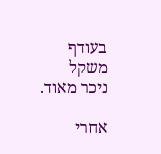בעודף משקל ניכר מאוד.

אחרי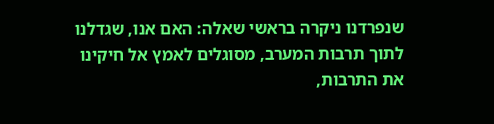שנפרדנו ניקרה בראשי שאלה: האם אנו, שגדלנו לתוך תרבות המערב, מסוגלים לאמץ אל חיקינו את התרבות,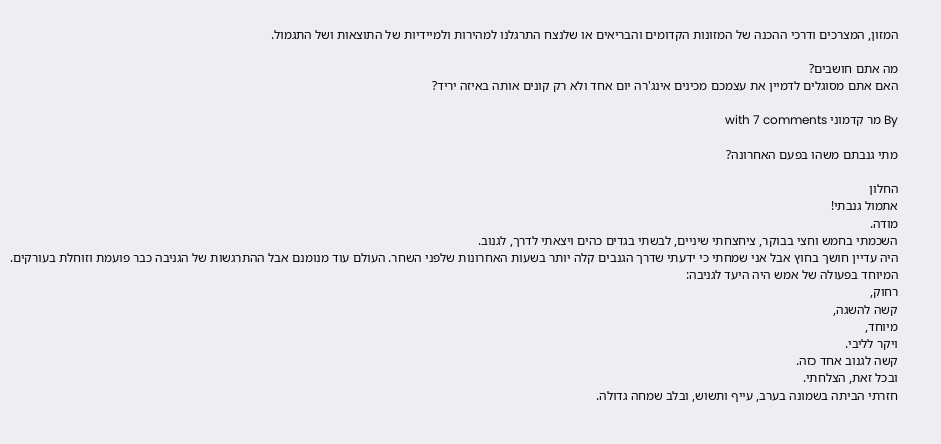המזון, המצרכים ודרכי ההכנה של המזונות הקדומים והבריאים או שלנצח התרגלנו למהירות ולמיידיות של התוצאות ושל התגמול.

מה אתם חושבים?
האם אתם מסוגלים לדמיין את עצמכם מכינים אינג'רה יום אחד ולא רק קונים אותה באיזה יריד?

By מר קדמוני with 7 comments

מתי גנבתם משהו בפעם האחרונה?

החלון
אתמול גנבתי!
מודה.
השכמתי בחמש וחצי בבוקר, ציחצחתי שיניים, לבשתי בגדים כהים ויצאתי לדרך, לגנוב.
היה עדיין חושך בחוץ אבל אני שמחתי כי ידעתי שדרך הגנבים קלה יותר בשעות האחרונות שלפני השחר. העולם עוד מנומנם אבל ההתרגשות של הגניבה כבר פועמת וזוחלת בעורקים. המיוחד בפעולה של אמש היה היעד לגניבה:
רחוק,
קשה להשגה,
מיוחד,
ויקר לליבי.
קשה לגנוב אחד כזה.
ובכל זאת, הצלחתי.
חזרתי הביתה בשמונה בערב, עייף ותשוש, ובלב שמחה גדולה.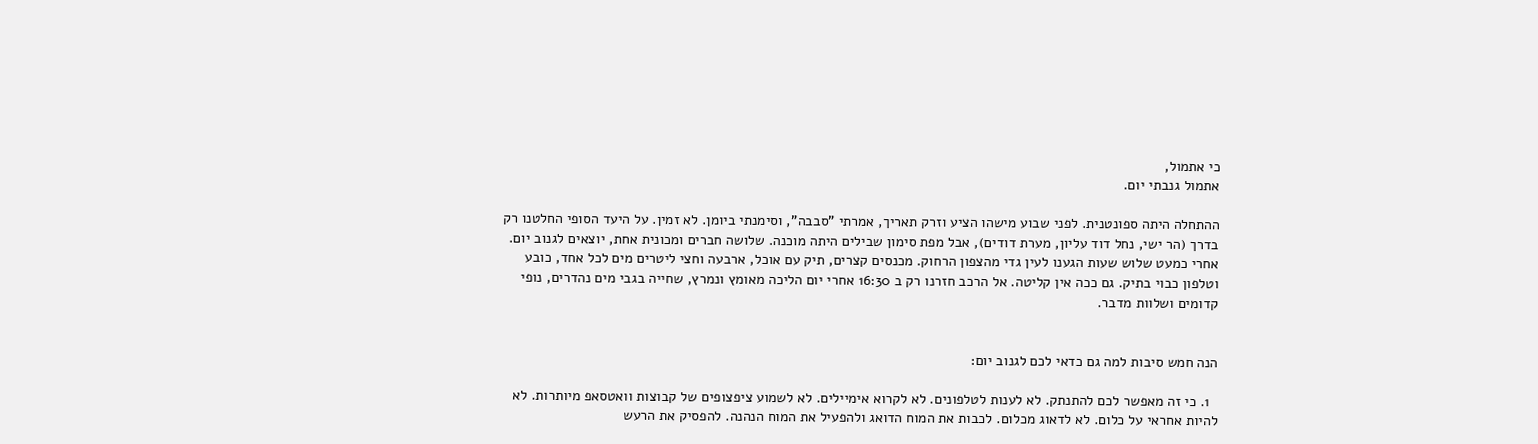כי אתמול,
אתמול גנבתי יום.

ההתחלה היתה ספונטנית. לפני שבוע מישהו הציע וזרק תאריך, אמרתי "סבבה", וסימנתי ביומן. לא זמין. על היעד הסופי החלטנו רק בדרך (הר ישי, נחל דוד עליון, מערת דודים), אבל מפת סימון שבילים היתה מוכנה. שלושה חברים ומכונית אחת, יוצאים לגנוב יום. אחרי כמעט שלוש שעות הגענו לעין גדי מהצפון הרחוק. מכנסים קצרים, תיק עם אוכל, ארבעה וחצי ליטרים מים לכל אחד, כובע וטלפון כבוי בתיק. גם ככה אין קליטה. אל הרכב חזרנו רק ב 16:30 אחרי יום הליכה מאומץ ונמרץ, שחייה בגבי מים נהדרים, נופי קדומים ושלוות מדבר.


הנה חמש סיבות למה גם כדאי לכם לגנוב יום:

  1. כי זה מאפשר לכם להתנתק. לא לענות לטלפונים. לא לקרוא אימיילים. לא לשמוע ציפצופים של קבוצות וואטסאפ מיותרות. לא להיות אחראי על כלום. לא לדאוג מכלום. לכבות את המוח הדואג ולהפעיל את המוח הנהנה. להפסיק את הרעש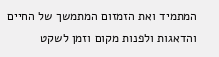המתמיד ואת הזמזום המתמשך של החיים והדאגות ולפנות מקום וזמן לשקט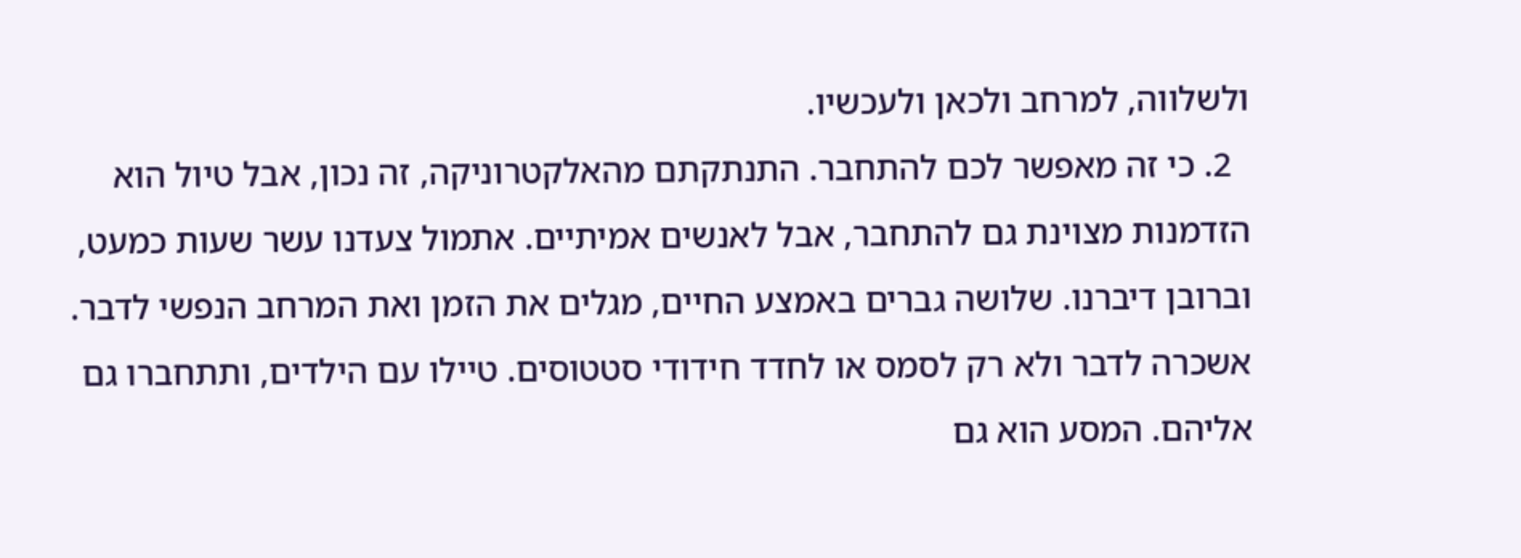ולשלווה, למרחב ולכאן ולעכשיו.
  2. כי זה מאפשר לכם להתחבר. התנתקתם מהאלקטרוניקה, זה נכון, אבל טיול הוא הזדמנות מצוינת גם להתחבר, אבל לאנשים אמיתיים. אתמול צעדנו עשר שעות כמעט, וברובן דיברנו. שלושה גברים באמצע החיים, מגלים את הזמן ואת המרחב הנפשי לדבר. אשכרה לדבר ולא רק לסמס או לחדד חידודי סטטוסים. טיילו עם הילדים, ותתחברו גם אליהם. המסע הוא גם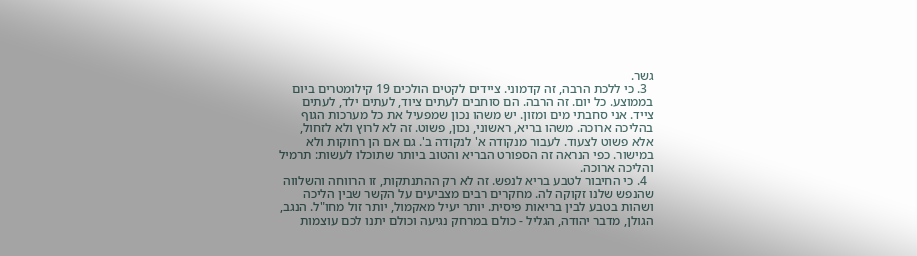גשר.
  3. כי ללכת הרבה, זה קדמוני. ציידים לקטים הולכים 19 קילומטרים ביום בממוצע. כל יום. זה הרבה. הם סוחבים לעתים ציוד, לעתים ילד, לעתים צייד. אני סחבתי מים ומזון. יש משהו נכון שמפעיל את כל מערכות הגוף בהליכה ארוכה. משהו בריא, ראשוני, נכון, פשוט. זה לא לרוץ ולא לזחול, אלא פשוט לצעוד. לעבור מנקודה א' לנקודה ב'. גם אם הן רחוקות ולא במישור. כפי הנראה זה הספורט הבריא והטוב ביותר שתוכלו לעשות: תרמיל והליכה ארוכה.
  4. כי החיבור לטבע בריא לנפש. זה לא רק ההתנתקות, זו הרווחה והשלווה שהנפש שלנו זקוקה לה. מחקרים רבים מצביעים על הקשר שבין הליכה ושהות בטבע לבין בריאות פיסית. יותר יעיל מאקמול, יותר זול מחו"ל. הנגב, הגולן, מדבר יהודה, הגליל - כולם במרחק נגיעה וכולם יתנו לכם עוצמות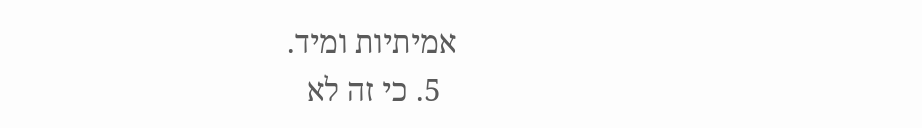אמיתיות ומיד.
  5. כי זה לא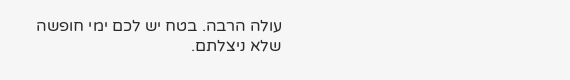עולה הרבה. בטח יש לכם ימי חופשה שלא ניצלתם.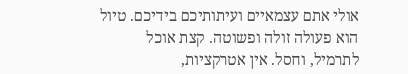אולי אתם עצמאיים ועיתותיכם בידיכם. טיול הוא פעולה זולה ופשוטה. קצת אוכל לתרמיל, וחסל. אין אטרקציות,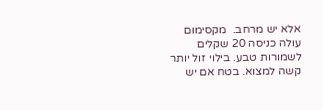אלא יש מרחב.  מקסימום עולה כניסה 20 שקלים לשמורות טבע. בילוי זול יותר קשה למצוא. בטח אם יש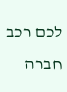לכם רכב חברה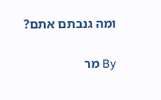ומה גנבתם אתם?

By מר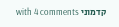קדמוני with 4 comments